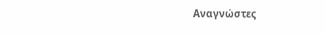Αναγνώστες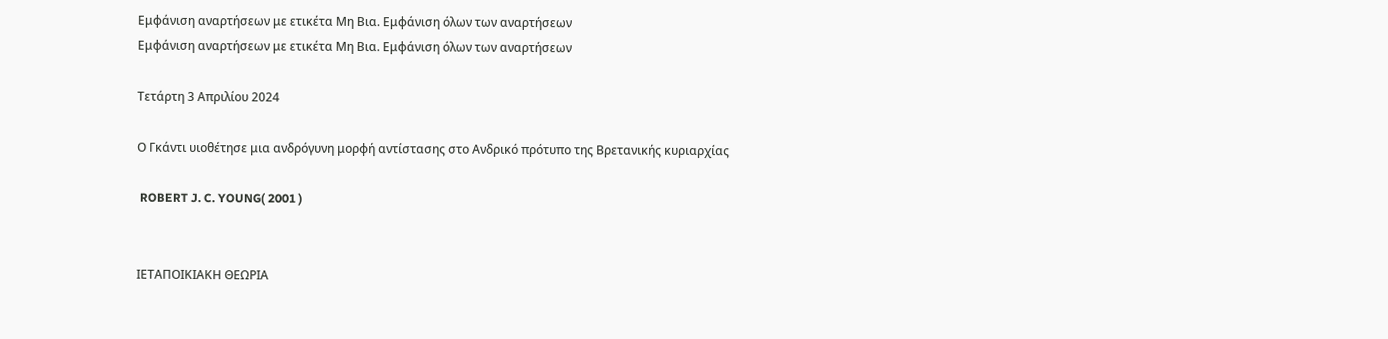Εμφάνιση αναρτήσεων με ετικέτα Μη Βια. Εμφάνιση όλων των αναρτήσεων
Εμφάνιση αναρτήσεων με ετικέτα Μη Βια. Εμφάνιση όλων των αναρτήσεων

Τετάρτη 3 Απριλίου 2024

Ο Γκάντι υιοθέτησε μια ανδρόγυνη μορφή αντίστασης στο Ανδρικό πρότυπο της Βρετανικής κυριαρχίας

 ROBERT J. C. YOUNG( 2001 )


ΙΕΤΑΠΟΙΚΙΑΚΗ ΘΕΩΡΙΑ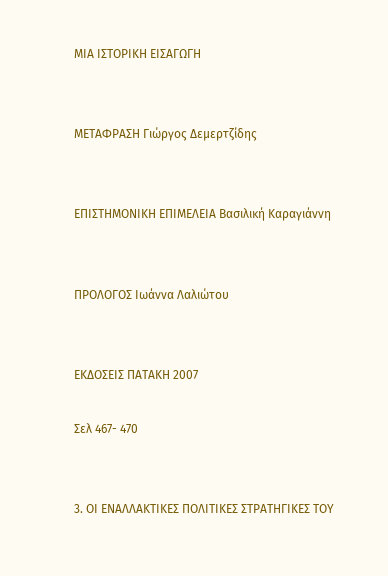ΜΙΑ ΙΣΤΟΡΙΚΗ ΕΙΣΑΓΩΓΗ


ΜΕΤΑΦΡΑΣΗ Γιώργος Δεμερτζίδης


ΕΠΙΣΤΗΜΟΝΙΚΗ ΕΠΙΜΕΛΕΙΑ Βασιλική Καραγιάννη


ΠΡΟΛΟΓΟΣ Ιωάννα Λαλιώτου


ΕΚΔΟΣΕΙΣ ΠΑΤΑΚΗ 2007

Σελ 467- 470


3. ΟΙ ΕΝΑΛΛΑΚΤΙΚΕΣ ΠΟΛΙΤΙΚΕΣ ΣΤΡΑΤΗΓΙΚΕΣ ΤΟΥ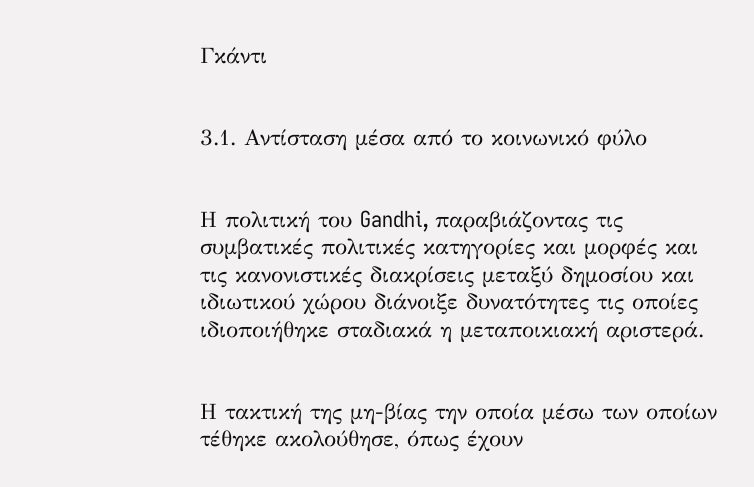Γκάντι


3.1. Αντίσταση μέσα από το κοινωνικό φύλο


Η πολιτική του Gandhi, παραβιάζοντας τις συμβατικές πολιτικές κατηγορίες και μορφές και τις κανονιστικές διακρίσεις μεταξύ δημοσίου και ιδιωτικού χώρου διάνοιξε δυνατότητες τις οποίες ιδιοποιήθηκε σταδιακά η μεταποικιακή αριστερά.


Η τακτική της μη-βίας την οποία μέσω των οποίων τέθηκε ακολούθησε, όπως έχουν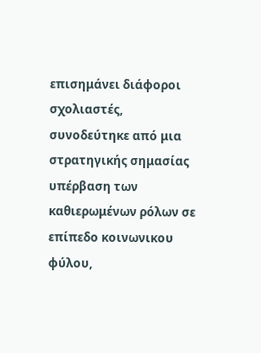επισημάνει διάφοροι σχολιαστές, συνοδεύτηκε από μια στρατηγικής σημασίας υπέρβαση των καθιερωμένων ρόλων σε επίπεδο κοινωνικου  φύλου,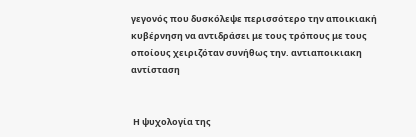γεγονός που δυσκόλεψε περισσότερο την αποικιακή κυβέρνηση να αντιδράσει με τους τρόπους με τους οποίους χειριζόταν συνήθως την. αντιαποικιακη αντίσταση


 Η ψυχολογία της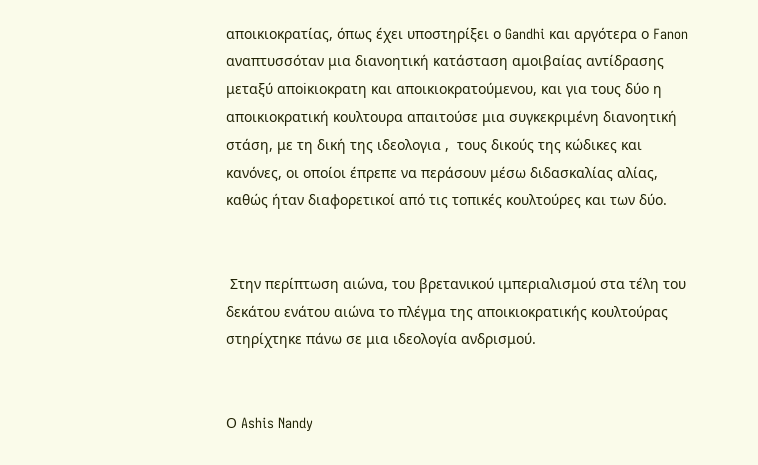αποικιοκρατίας, όπως έχει υποστηρίξει ο Gandhi και αργότερα ο Fanon  αναπτυσσόταν μια διανοητική κατάσταση αμοιβαίας αντίδρασης μεταξύ αποiκιοκρατη και αποικιοκρατούμενου, και για τους δύο η αποικιοκρατική κουλτουρα απαιτούσε μια συγκεκριμένη διανοητική στάση, με τη δική της ιδεολογια ,  τους δικούς της κώδικες και κανόνες, οι οποίοι έπρεπε να περάσουν μέσω διδασκαλίας αλίας, καθώς ήταν διαφορετικοί από τις τοπικές κουλτούρες και των δύο.


 Στην περίπτωση αιώνα, του βρετανικού ιμπεριαλισμού στα τέλη του δεκάτου ενάτου αιώνα το πλέγμα της αποικιοκρατικής κουλτούρας στηρίχτηκε πάνω σε μια ιδεολογία ανδρισμού.


Ο Ashis Nandy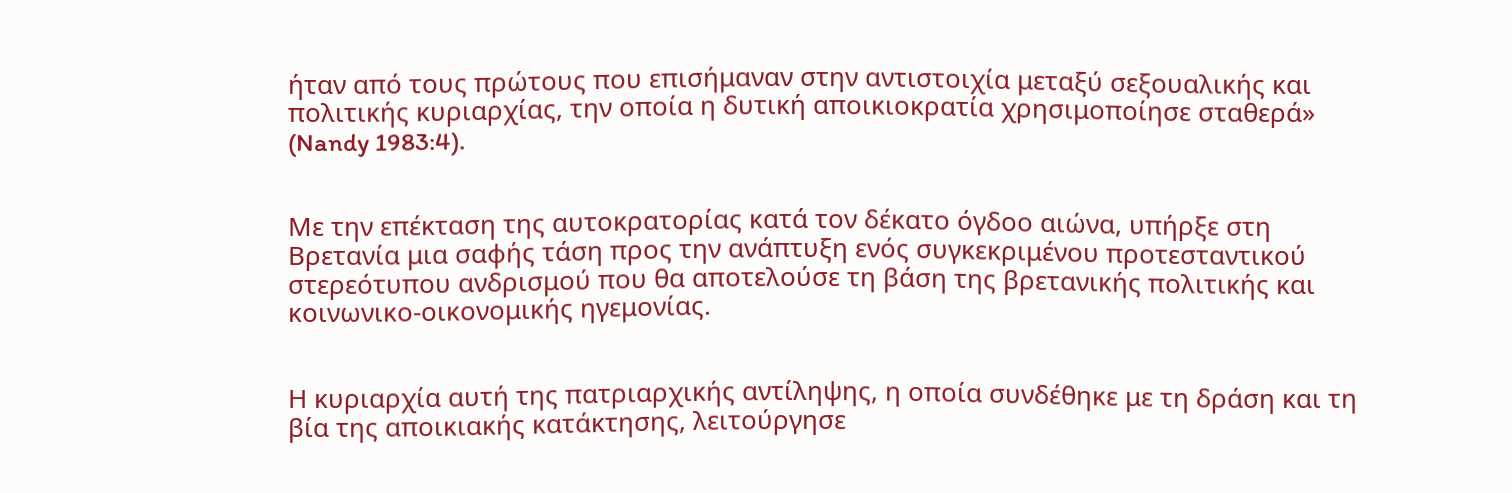ήταν από τους πρώτους που επισήμαναν στην αντιστοιχία μεταξύ σεξουαλικής και πολιτικής κυριαρχίας, την οποία η δυτική αποικιοκρατία χρησιμοποίησε σταθερά» (Nandy 1983:4).


Με την επέκταση της αυτοκρατορίας κατά τον δέκατο όγδοο αιώνα, υπήρξε στη Βρετανία μια σαφής τάση προς την ανάπτυξη ενός συγκεκριμένου προτεσταντικού στερεότυπου ανδρισμού που θα αποτελούσε τη βάση της βρετανικής πολιτικής και κοινωνικο-οικονομικής ηγεμονίας.


Η κυριαρχία αυτή της πατριαρχικής αντίληψης, η οποία συνδέθηκε με τη δράση και τη βία της αποικιακής κατάκτησης, λειτούργησε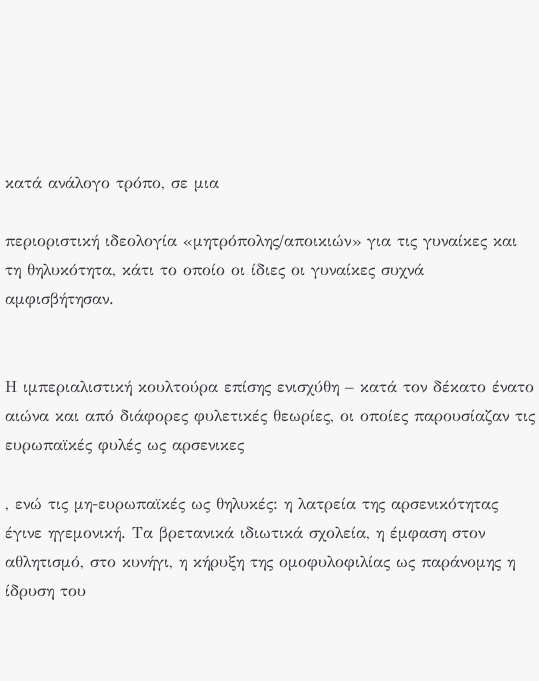κατά ανάλογο τρόπο, σε μια

περιοριστική ιδεολογία «μητρόπολης/αποικιών» για τις γυναίκες και τη θηλυκότητα, κάτι το οποίο οι ίδιες οι γυναίκες συχνά αμφισβήτησαν.


Η ιμπεριαλιστική κουλτούρα επίσης ενισχύθη – κατά τον δέκατο ένατο αιώνα και από διάφορες φυλετικές θεωρίες, οι οποίες παρουσίαζαν τις ευρωπαϊκές φυλές ως αρσενικες

, ενώ τις μη-ευρωπαϊκές ως θηλυκές: η λατρεία της αρσενικότητας έγινε ηγεμονική. Τα βρετανικά ιδιωτικά σχολεία, η έμφαση στον αθλητισμό, στο κυνήγι, η κήρυξη της ομοφυλοφιλίας ως παράνομης η ίδρυση του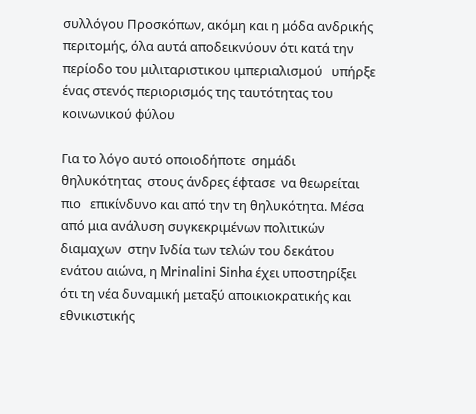συλλόγου Προσκόπων, ακόμη και η μόδα ανδρικής περιτομής, όλα αυτά αποδεικνύουν ότι κατά την περίοδο του μιλιταριστικου ιμπεριαλισμού   υπήρξε ένας στενός περιορισμός της ταυτότητας του κοινωνικού φύλου

Για το λόγο αυτό οποιοδήποτε  σημάδι θηλυκότητας  στους άνδρες έφτασε  να θεωρείται πιο   επικίνδυνο και από την τη θηλυκότητα. Μέσα από μια ανάλυση συγκεκριμένων πολιτικών διαμαχων  στην Ινδία των τελών του δεκάτου ενάτου αιώνα, η Mrinalini Sinha έχει υποστηρίξει ότι τη νέα δυναμική μεταξύ αποικιοκρατικής και εθνικιστικής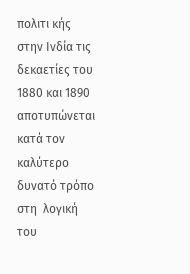πολιτι κής στην Ινδία τις δεκαετίες του 1880 και 1890 αποτυπώνεται κατά τον καλύτερο δυνατό τρόπο στη  λογική του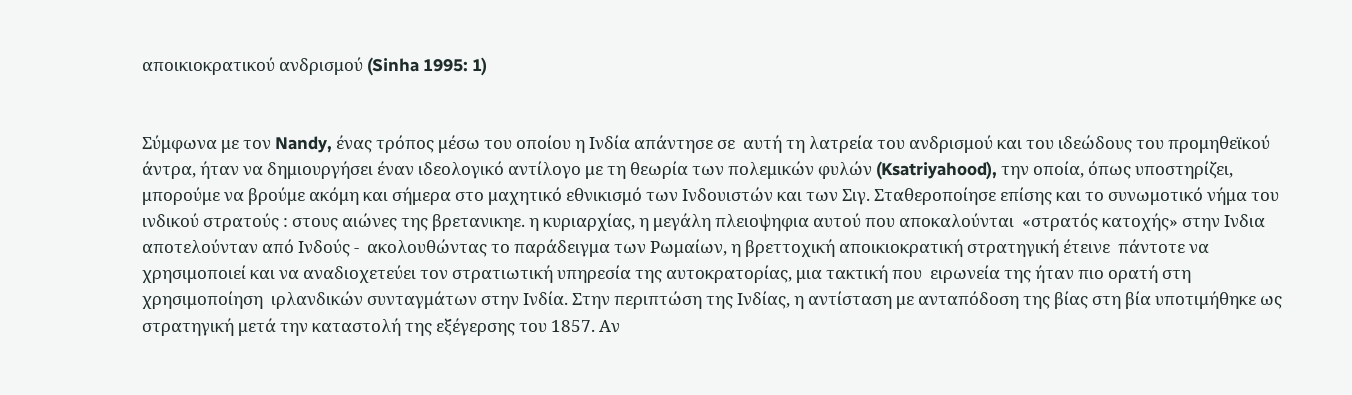αποικιοκρατικού ανδρισμού (Sinha 1995: 1)


Σύμφωνα με τον Nandy, ένας τρόπος μέσω του οποίου η Ινδία απάντησε σε  αυτή τη λατρεία του ανδρισμού και του ιδεώδους του προμηθεϊκού άντρα, ήταν να δημιουργήσει έναν ιδεολογικό αντίλογο με τη θεωρία των πολεμικών φυλών (Ksatriyahood), την οποία, όπως υποστηρίζει, μπορούμε να βρούμε ακόμη και σήμερα στο μαχητικό εθνικισμό των Ινδουιστών και των Σιγ. Σταθεροποίησε επίσης και το συνωμοτικό νήμα του ινδικού στρατούς : στους αιώνες της βρετανικηε. η κυριαρχίας, η μεγάλη πλειοψηφια αυτού που αποκαλούνται  «στρατός κατοχής» στην Ινδια αποτελούνταν από Ινδούς -  ακολουθώντας το παράδειγμα των Ρωμαίων, η βρεττοχική αποικιοκρατική στρατηγική έτεινε  πάντοτε να  χρησιμοποιεί και να αναδιοχετεύει τον στρατιωτική υπηρεσία της αυτοκρατορίας, μια τακτική που  ειρωνεία της ήταν πιο ορατή στη χρησιμοποίηση  ιρλανδικών συνταγμάτων στην Ινδία. Στην περιπτώση της Ινδίας, η αντίσταση με ανταπόδοση της βίας στη βία υποτιμήθηκε ως στρατηγική μετά την καταστολή της εξέγερσης του 1857. Αν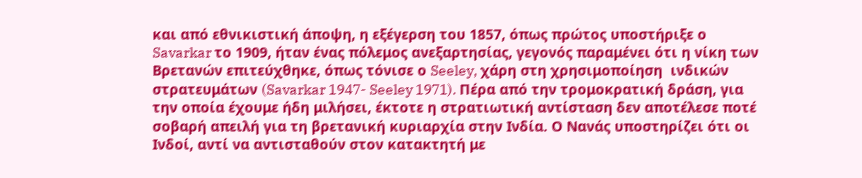και από εθνικιστική άποψη, η εξέγερση του 1857, όπως πρώτος υποστήριξε ο Savarkar το 1909, ήταν ένας πόλεμος ανεξαρτησίας, γεγονός παραμένει ότι η νίκη των Βρετανών επιτεύχθηκε, όπως τόνισε ο Seeley, χάρη στη χρησιμοποίηση  ινδικών  στρατευμάτων (Savarkar 1947- Seeley 1971). Πέρα από την τρομοκρατική δράση, για την οποία έχουμε ήδη μιλήσει, έκτοτε η στρατιωτική αντίσταση δεν αποτέλεσε ποτέ σοβαρή απειλή για τη βρετανική κυριαρχία στην Ινδία. Ο Νανάς υποστηρίζει ότι οι Ινδοί, αντί να αντισταθούν στον κατακτητή με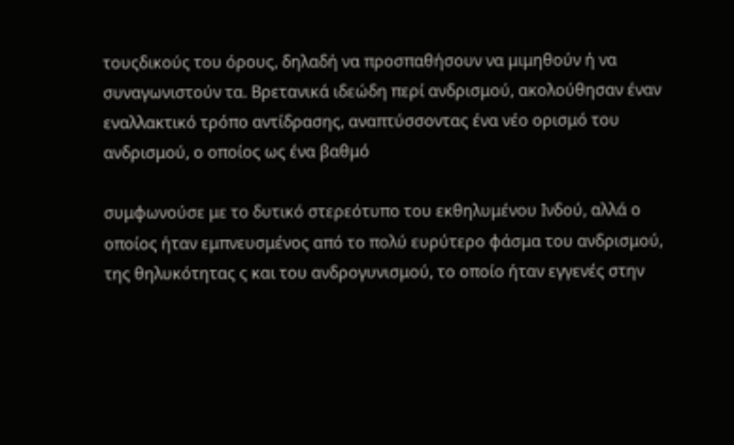τουςδικούς του όρους, δηλαδή να προσπαθήσουν να μιμηθούν ή να συναγωνιστούν τα. Βρετανικά ιδεώδη περί ανδρισμού, ακολούθησαν έναν εναλλακτικό τρόπο αντίδρασης, αναπτύσσοντας ένα νέο ορισμό του ανδρισμού, ο οποίος ως ένα βαθμό

συμφωνούσε με το δυτικό στερεότυπο του εκθηλυμένου Ινδού, αλλά ο οποίος ήταν εμπνευσμένος από το πολύ ευρύτερο φάσμα του ανδρισμού, της θηλυκότητας ς και του ανδρογυνισμού, το οποίο ήταν εγγενές στην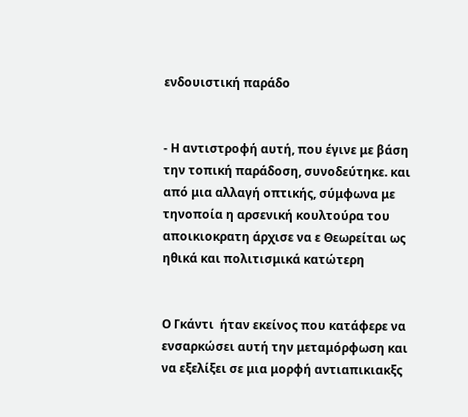ενδουιστική παράδο


- Η αντιστροφή αυτή, που έγινε με βάση την τοπική παράδοση, συνοδεύτηκε. και από μια αλλαγή οπτικής, σύμφωνα με τηνοποία η αρσενική κουλτούρα του αποικιοκρατη άρχισε να ε Θεωρείται ως ηθικά και πολιτισμικά κατώτερη


Ο Γκάντι  ήταν εκείνος που κατάφερε να ενσαρκώσει αυτή την μεταμόρφωση και να εξελίξει σε μια μορφή αντιαπικιακξς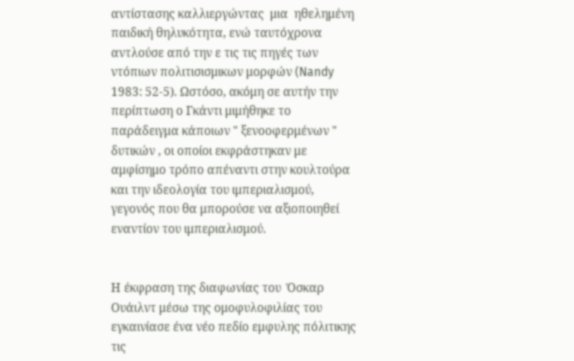αντίστασης καλλιεργώντας  μια  ηθελημένη παιδική θηλυκότητα, ενώ ταυτόχρονα αντλούσε από την ε τις τις πηγές των  ντόπιων πολιτισισμικων μορφών (Nandy 1983: 52-5). Ωστόσο, ακόμη σε αυτήν την περίπτωση ο Γκάντι μιμήθηκε το παράδειγμα κάποιων " ξενοοφερμένων "  δυτικών , οι οποίοι εκφράστηκαν με αμφίσημο τρόπο απέναντι στην κουλτούρα και την ιδεολογία του ιμπεριαλισμού, γεγονός που θα μπορούσε να αξιοποιηθεί εναντίον του ιμπεριαλισμού.


Η έκφραση της διαφωνίας του  Όσκαρ Ουάιλντ μέσω της ομοφυλοφιλίας του εγκαινίασε ένα νέο πεδίο εμφυλης πόλιτικης τις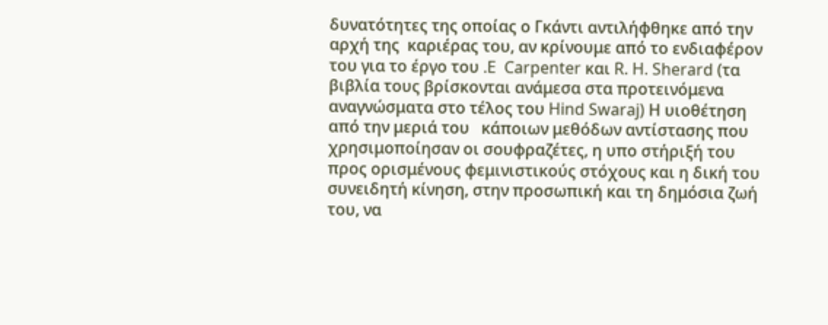δυνατότητες της οποίας ο Γκάντι αντιλήφθηκε από την αρχή της  καριέρας του, αν κρίνουμε από το ενδιαφέρον του για το έργο του .E  Carpenter και R. H. Sherard (τα βιβλία τους βρίσκονται ανάμεσα στα προτεινόμενα αναγνώσματα στο τέλος του Hind Swaraj) Η υιοθέτηση από την μεριά του   κάποιων μεθόδων αντίστασης που χρησιμοποίησαν οι σουφραζέτες, η υπο στήριξή του προς ορισμένους φεμινιστικούς στόχους και η δική του συνειδητή κίνηση, στην προσωπική και τη δημόσια ζωή του, να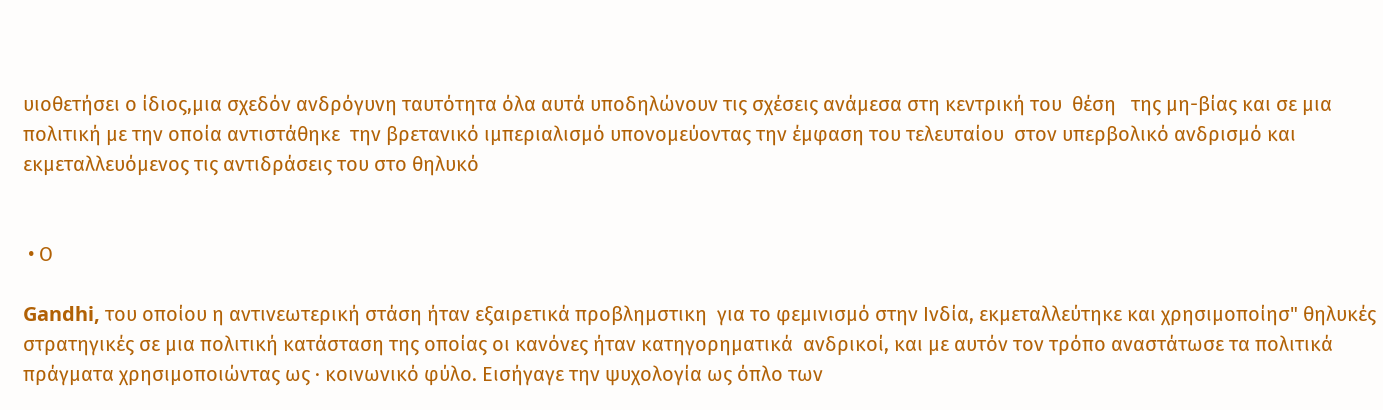υιοθετήσει ο ίδιος,μια σχεδόν ανδρόγυνη ταυτότητα όλα αυτά υποδηλώνουν τις σχέσεις ανάμεσα στη κεντρική του  θέση   της μη-βίας και σε μια πολιτική με την οποία αντιστάθηκε  την βρετανικό ιμπεριαλισμό υπονομεύοντας την έμφαση του τελευταίου  στον υπερβολικό ανδρισμό και εκμεταλλευόμενος τις αντιδράσεις του στο θηλυκό


 • Ο

Gandhi, του οποίου η αντινεωτερική στάση ήταν εξαιρετικά προβλημστικη  για το φεμινισμό στην Ινδία, εκμεταλλεύτηκε και χρησιμοποίησ" θηλυκές   στρατηγικές σε μια πολιτική κατάσταση της οποίας οι κανόνες ήταν κατηγορηματικά  ανδρικοί, και με αυτόν τον τρόπο αναστάτωσε τα πολιτικά πράγματα χρησιμοποιώντας ως · κοινωνικό φύλο. Εισήγαγε την ψυχολογία ως όπλο των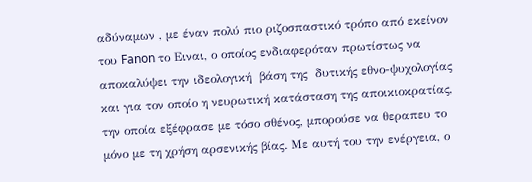αδύναμων , με έναν πολύ πιο ριζοσπαστικό τρόπο από εκείνον του Fanon το Ειναι, ο οποίος ενδιαφερόταν πρωτίστως να αποκαλύψει την ιδεολογική  βάση της  δυτικής εθνο-ψυχολογίας και για τον οποίο η νευρωτική κατάσταση της αποικιοκρατίας, την οποία εξέφρασε με τόσο σθένος, μπορούσε να θεραπευ το μόνο με τη χρήση αρσενικής βίας. Με αυτή του την ενέργεια, ο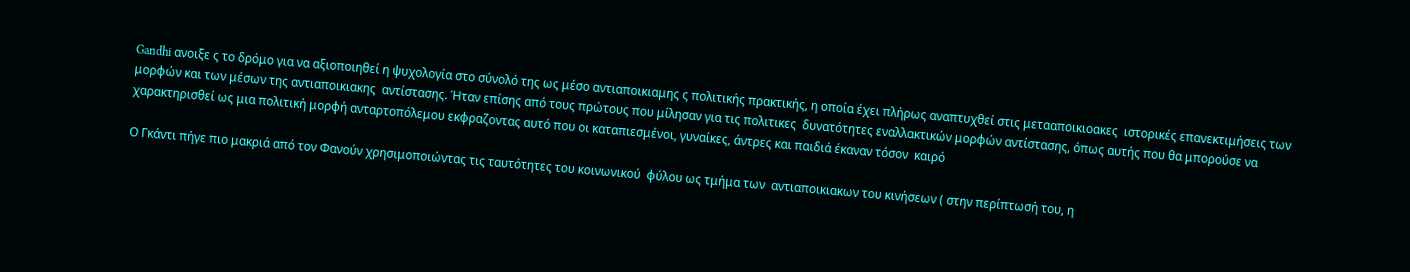Gandhi ανοιξε ς το δρόμο για να αξιοποιηθεί η ψυχολογία στο σύνολό της ως μέσο αντιαποικιαμης ς πολιτικής πρακτικής, η οποία έχει πλήρως αναπτυχθεί στις μετααποικιοακες  ιστορικές επανεκτιμήσεις των μορφών και των μέσων της αντιαποικιακης  αντίστασης. Ήταν επίσης από τους πρώτους που μίλησαν για τις πολιτικες  δυνατότητες εναλλακτικών μορφών αντίστασης, όπως αυτής που θα μπορούσε να χαρακτηρισθεί ως μια πολιτική μορφή ανταρτοπόλεμου εκφραζοντας αυτό που οι καταπιεσμένοι, γυναίκες, άντρες και παιδιά έκαναν τόσον  καιρό

Ο Γκάντι πήγε πιο μακριά από τον Φανούν χρησιμοποιώντας τις ταυτότητες του κοινωνικού  φύλου ως τμήμα των  αντιαποικιακων του κινήσεων ( στην περίπτωσή του, η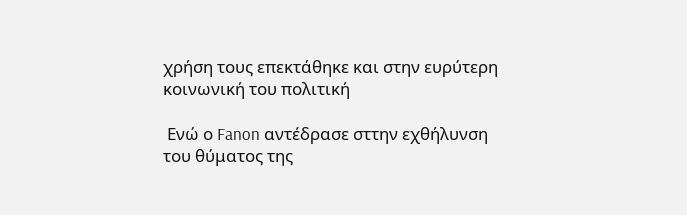χρήση τους επεκτάθηκε και στην ευρύτερη κοινωνική του πολιτική

 Ενώ ο Fanon αντέδρασε σττην εχθήλυνση του θύματος της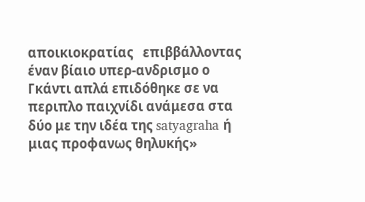αποικιοκρατίας   επιββάλλοντας έναν βίαιο υπερ-ανδρισμο ο Γκάντι απλά επιδόθηκε σε να περιπλο παιχνίδι ανάμεσα στα δύο με την ιδέα της satyagraha ή μιας προφανως θηλυκής»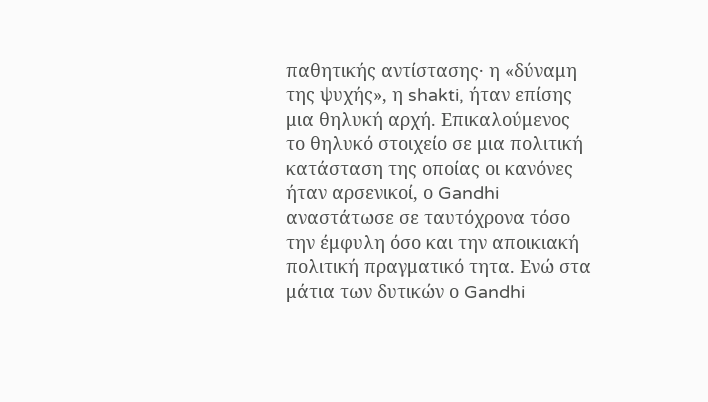παθητικής αντίστασης· η «δύναμη της ψυχής», η shakti, ήταν επίσης μια θηλυκή αρχή. Επικαλούμενος το θηλυκό στοιχείο σε μια πολιτική κατάσταση της οποίας οι κανόνες ήταν αρσενικοί, ο Gandhi αναστάτωσε σε ταυτόχρονα τόσο την έμφυλη όσο και την αποικιακή πολιτική πραγματικό τητα. Ενώ στα μάτια των δυτικών ο Gandhi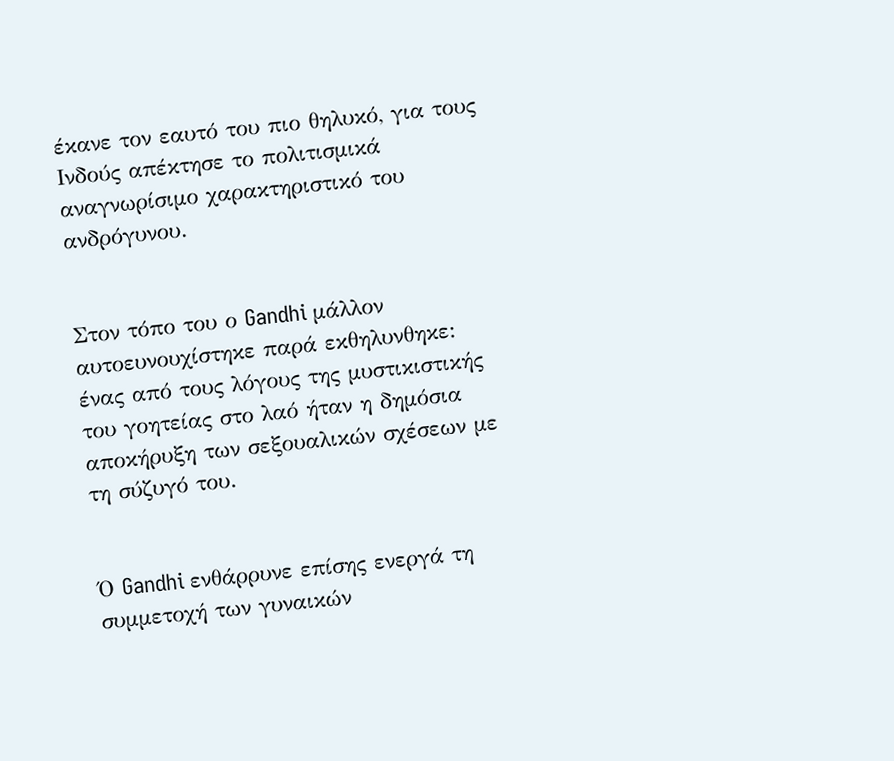έκανε τον εαυτό του πιο θηλυκό, για τους Ινδούς απέκτησε το πολιτισμικά αναγνωρίσιμο χαρακτηριστικό του ανδρόγυνου.


Στον τόπο του ο Gandhi μάλλον αυτοευνουχίστηκε παρά εκθηλυνθηκε: ένας από τους λόγους της μυστικιστικής του γοητείας στο λαό ήταν η δημόσια αποκήρυξη των σεξουαλικών σχέσεων με τη σύζυγό του.


Ό Gandhi ενθάρρυνε επίσης ενεργά τη συμμετοχή των γυναικών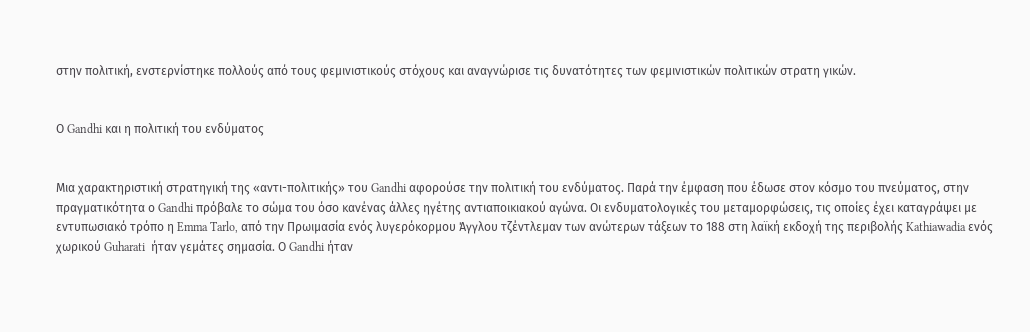στην πολιτική, ενστερνίστηκε πολλούς από τους φεμινιστικούς στόχους και αναγνώρισε τις δυνατότητες των φεμινιστικών πολιτικών στρατη γικών.


Ο Gandhi και η πολιτική του ενδύματος


Μια χαρακτηριστική στρατηγική της «αντι-πολιτικής» του Gandhi αφορούσε την πολιτική του ενδύματος. Παρά την έμφαση που έδωσε στον κόσμο του πνεύματος, στην πραγματικότητα ο Gandhi πρόβαλε το σώμα του όσο κανένας άλλες ηγέτης αντιαποικιακού αγώνα. Οι ενδυματολογικές του μεταμορφώσεις, τις οποίες έχει καταγράψει με εντυπωσιακό τρόπο η Emma Tarlo, από την Πρωιμασία ενός λυγερόκορμου Άγγλου τζέντλεμαν των ανώτερων τάξεων το 188 στη λαϊκή εκδοχή της περιβολής Kathiawadia ενός χωρικού Guharati  ήταν γεμάτες σημασία. Ο Gandhi ήταν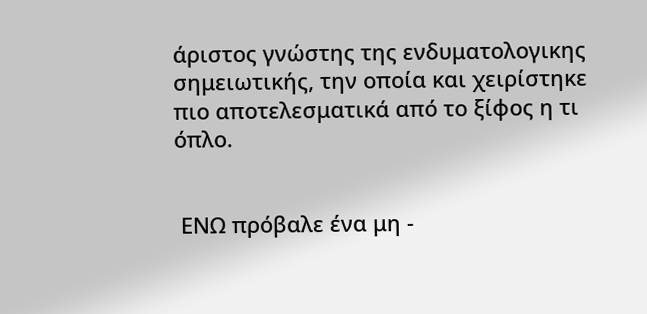άριστος γνώστης της ενδυματολογικης σημειωτικής, την οποία και χειρίστηκε πιο αποτελεσματικά από το ξίφος η τι όπλο.


 ΕΝΩ πρόβαλε ένα μη -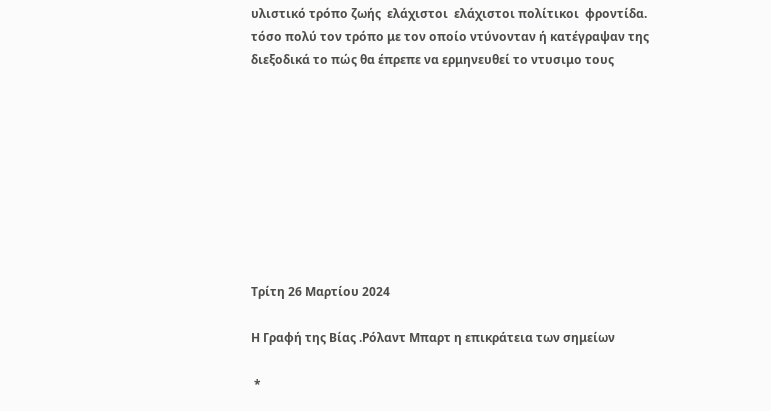υλιστικό τρόπο ζωής  ελάχιστοι  ελάχιστοι πολίτικοι  φροντίδα.  τόσο πολύ τον τρόπο με τον οποίο ντύνονταν ή κατέγραψαν της διεξοδικά το πώς θα έπρεπε να ερμηνευθεί το ντυσιμο τους









Τρίτη 26 Μαρτίου 2024

Η Γραφή της Βίας .Ρόλαντ Μπαρτ η επικράτεια των σημείων

 *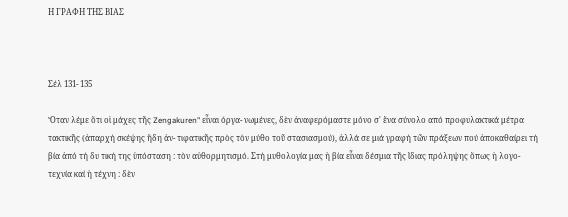Η ΓΡΑΦΗ ΤΗΣ ΒΙΑΣ



Σέλ 131- 135

Ὅταν λέμε ὅτι οἱ μάχες τῆς Zengakuren" εἶναι όργα- νωμένες, δὲν ἀναφερόμαστε μόνο σ' ἕνα σύνολο από προφυλακτικά μέτρα τακτικῆς (ἀπαρχή σκέψης ἤδη ἀν- τιφατικῆς πρὸς τὸν μύθο τοῦ στασιασμού), ἀλλά σε μιά γραφή τῶν πράξεων πού ἀποκαθαίρει τή βία ἀπό τή δυ τική της ὑπόσταση : τὸν αὐθορμητισμό. Στή μυθολογία μας ἡ βία εἶναι δέσμια τῆς ἴδιας πρόληψης ὅπως ἡ λογο- τεχνία καί ἡ τέχνη : δὲν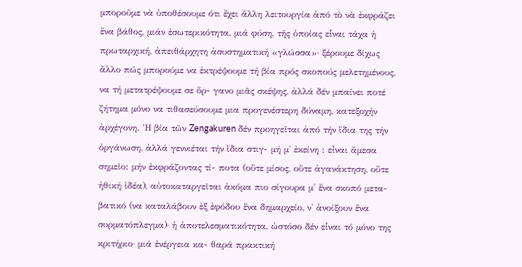μποροῦμε νὰ ὑποθέσουμε ότι ἔχει ἄλλη λειτουργία ἀπό τὸ νὰ ἐκφράζει ἕνα βάθος, μιάν ἐσωτερικότητα, μιά φύση, τῆς ὁποίας εἶναι τάχα ἡ πρωταρχική, ἀπειθάρχητη ἀσυστηματική «γλώσσα»· ξέρουμε δίχως ἄλλο πώς μπορούμε να ἐκτρέψουμε τή βία πρός σκοπούς μελετημένους, να τή μετατρέψουμε σε ὅρ- γανο μιᾶς σκέψης, ἀλλά δέν μπαίνει ποτέ ζήτημα μόνο να τιθασεύσουμε μια προγενέστερη δύναμη, κατεξοχήν ἀρχέγονη. Ἡ βία τῶν Zengakuren δέν προηγεῖται ἀπό τήν ἴδια της τήν ὀργάνωση, ἀλλά γεννιέται τήν ἴδια στιγ- μή μ' ἐκείνη : εἶναι ἄμεσα σημεῖο: μήν ἐκφράζοντας τί- ποτα (οὔτε μίσος, οὔτε ἀγανάκτηση, οὔτε ἠθική ἰδέα), αὐτοκαταργεῖται ἀκόμα πιο σίγουρα μ' ἕνα σκοπό μετα-βατικό (να καταλάβουν ἐξ ἐφόδου ἕνα δημαρχείο, ν' ἀνοίξουν ἕνα συρματόπλεγμα)· ἡ ἀποτελεσματικότητα, ὠστόσο δέν εἶναι τό μόνο της κριτήριο· μιά ἐνέργεια κα- θαρά πρακτική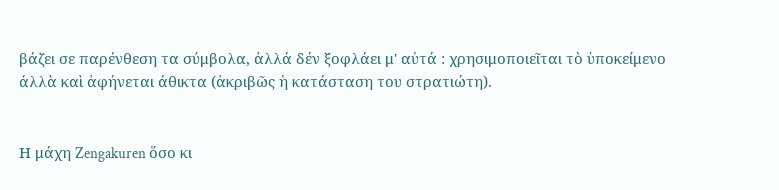βάζει σε παρένθεση τα σύμβολα, ἀλλά δέν ξοφλάει μ' αὐτά : χρησιμοποιεῖται τὸ ὑποκείμενο άλλὰ καὶ ἀφήνεται άθικτα (ἀκριβῶς ἡ κατάσταση του στρατιώτη).


Η μάχη Zengakuren ὅσο κι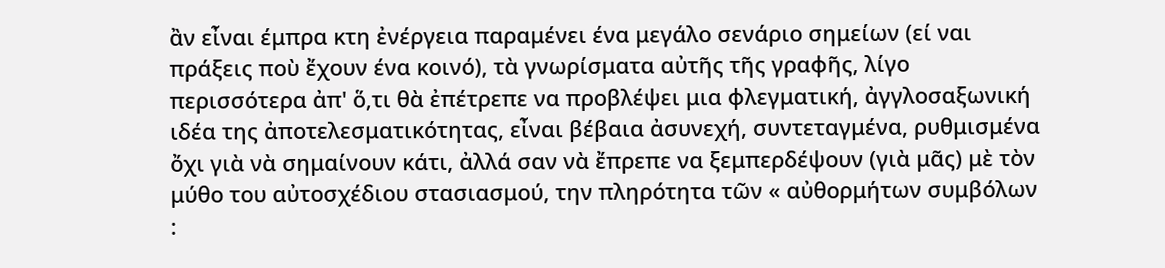ἂν εἶναι έμπρα κτη ἐνέργεια παραμένει ένα μεγάλο σενάριο σημείων (εί ναι πράξεις ποὺ ἔχουν ένα κοινό), τὰ γνωρίσματα αὐτῆς τῆς γραφῆς, λίγο περισσότερα ἀπ' ὅ,τι θὰ ἐπέτρεπε να προβλέψει μια φλεγματική, ἀγγλοσαξωνική ιδέα της ἀποτελεσματικότητας, εἶναι βέβαια ἀσυνεχή, συντεταγμένα, ρυθμισμένα ὄχι γιὰ νὰ σημαίνουν κάτι, ἀλλά σαν νὰ ἔπρεπε να ξεμπερδέψουν (γιὰ μᾶς) μὲ τὸν μύθο του αὐτοσχέδιου στασιασμού, την πληρότητα τῶν « αὐθορμήτων συμβόλων :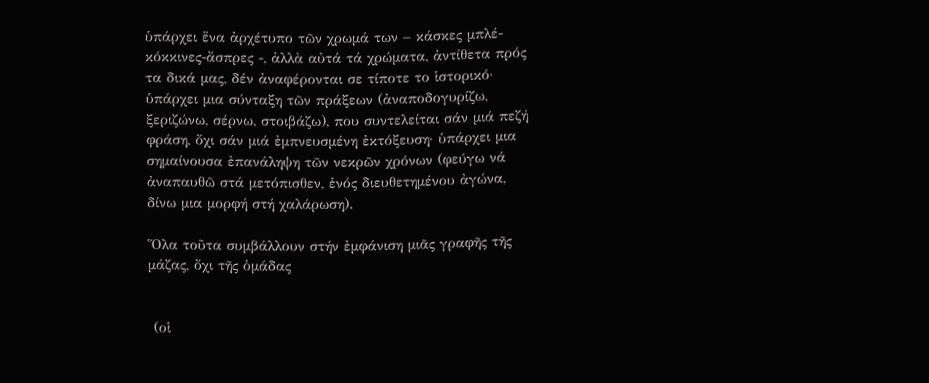ὑπάρχει ἕνα ἀρχέτυπο τῶν χρωμά των – κάσκες μπλέ-κόκκινες-ἄσπρες -, ἀλλὰ αὐτά τά χρώματα, ἀντίθετα πρός τα δικά μας, δέν ἀναφέρονται σε τίποτε το ἱστορικό· ὑπάρχει μια σύνταξη τῶν πράξεων (ἀναποδογυρίζω, ξεριζώνω, σέρνω, στοιβάζω), που συντελείται σάν μιά πεζή φράση, ὄχι σάν μιά ἐμπνευσμένη ἐκτόξευση· ὑπάρχει μια σημαίνουσα ἐπανάληψη τῶν νεκρῶν χρόνων (φεύγω νά ἀναπαυθῶ στά μετόπισθεν, ἑνός διευθετημένου ἀγώνα, δίνω μια μορφή στή χαλάρωση).

Ὅλα τοῦτα συμβάλλουν στήν ἐμφάνιση μιᾶς γραφῆς τῆς μάζας, ὄχι τῆς ὁμάδας


 (οἱ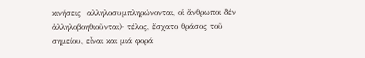κινήσεις  αλληλοσυμπληρώνονται, οἱ ἄνθρωποι δέν ἀλληλοβοηθιοῦνται)· τέλος, ἔσχατο θράσος τοῦ σημείου, εἶναι και μιά φορά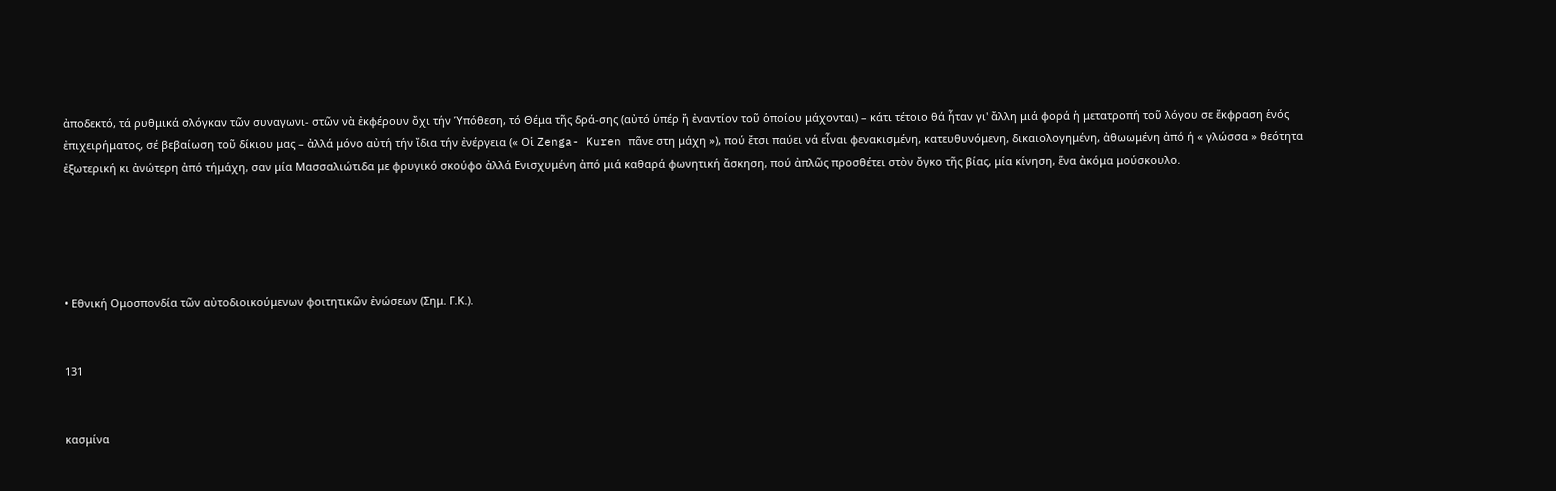ἀποδεκτό, τά ρυθμικά σλόγκαν τῶν συναγωνι- στῶν νὰ ἐκφέρουν ὄχι τήν Ὑπόθεση, τό Θέμα τῆς δρά-σης (αὐτό ὑπέρ ἤ ἐναντίον τοῦ ὁποίου μάχονται) – κάτι τέτοιο θά ἦταν γι' ἄλλη μιά φορά ἡ μετατροπή τοῦ λόγου σε ἔκφραση ἑνός ἐπιχειρήματος, σέ βεβαίωση τοῦ δίκιου μας – ἀλλά μόνο αὐτή τήν ἴδια τήν ἐνέργεια (« Οἱ Zenga- Kuren πᾶνε στη μάχη »), πού ἔτσι παύει νά εἶναι φενακισμένη, κατευθυνόμενη, δικαιολογημένη, ἀθωωμένη ἀπό ή « γλώσσα » θεότητα ἐξωτερική κι ἀνώτερη ἀπό τήμάχη, σαν μία Μασσαλιώτιδα με φρυγικό σκούφο ἀλλά Ενισχυμένη ἀπό μιά καθαρά φωνητική ἄσκηση, πού ἀπλῶς προσθέτει στὸν ὄγκο τῆς βίας, μία κίνηση, ἕνα ἀκόμα μούσκουλο.





• Εθνική Ομοσπονδία τῶν αὐτοδιοικούμενων φοιτητικῶν ἐνώσεων (Σημ. Γ.Κ.).


131


κασμίνα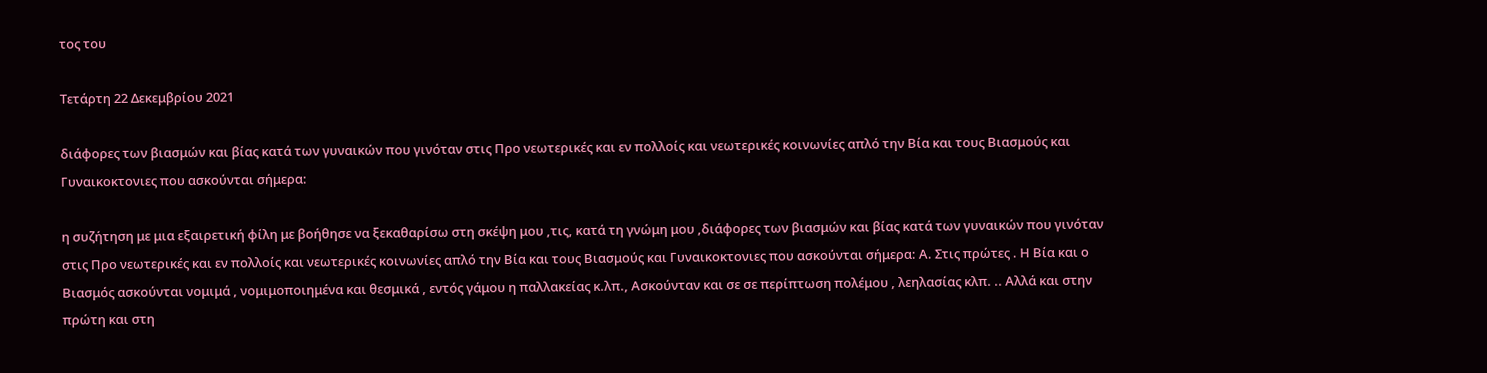τος του

Τετάρτη 22 Δεκεμβρίου 2021

διάφορες των βιασμών και βίας κατά των γυναικών που γινόταν στις Προ νεωτερικές και εν πολλοίς και νεωτερικές κοινωνίες απλό την Βία και τους Βιασμούς και Γυναικοκτονιες που ασκούνται σήμερα:

η συζήτηση με μια εξαιρετική φίλη με βοήθησε να ξεκαθαρίσω στη σκέψη μου ,τις, κατά τη γνώμη μου ,διάφορες των βιασμών και βίας κατά των γυναικών που γινόταν στις Προ νεωτερικές και εν πολλοίς και νεωτερικές κοινωνίες απλό την Βία και τους Βιασμούς και Γυναικοκτονιες που ασκούνται σήμερα: Α. Στις πρώτες . Η Βία και ο Βιασμός ασκούνται νομιμά , νομιμοποιημένα και θεσμικά , εντός γάμου η παλλακείας κ.λπ., Ασκούνταν και σε σε περίπτωση πολέμου , λεηλασίας κλπ. .. Αλλά και στην πρώτη και στη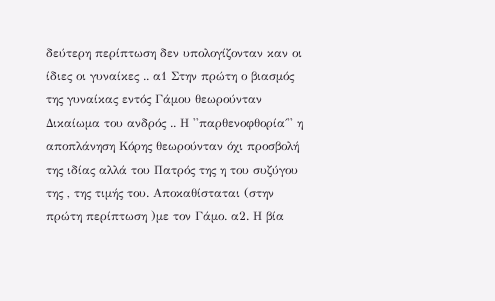δεύτερη περίπτωση δεν υπολογίζονταν καν οι ίδιες οι γυναίκες .. α1 Στην πρώτη ο βιασμός της γυναίκας εντός Γάμου θεωρούνταν Δικαίωμα του ανδρός .. Η ''παρθενοφθορία΄'' η αποπλάνηση Κόρης θεωρούνταν όχι προσβολή της ιδίας αλλά του Πατρός της η του συζύγου της , της τιμής του. Αποκαθίσταται (στην πρώτη περίπτωση )με τον Γάμο. α2. Η βία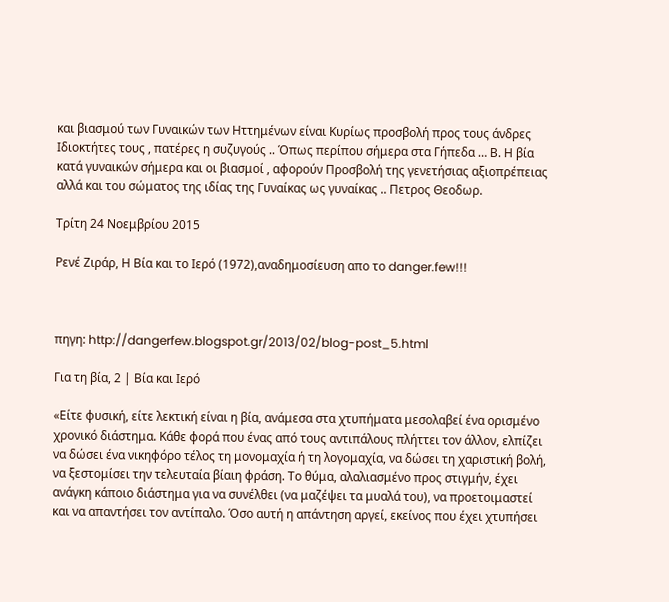και βιασμού των Γυναικών των Ηττημένων είναι Κυρίως προσβολή προς τους άνδρες Ιδιοκτήτες τους , πατέρες η συζυγούς .. Όπως περίπου σήμερα στα Γήπεδα … Β. Η βία κατά γυναικών σήμερα και οι βιασμοί , αφορούν Προσβολή της γενετήσιας αξιοπρέπειας αλλά και του σώματος της ιδίας της Γυναίκας ως γυναίκας .. Πετρος Θεοδωρ.

Τρίτη 24 Νοεμβρίου 2015

Ρενέ Ζιράρ, Η Βία και το Ιερό (1972),αναδημοσίευση απο το danger.few!!!



πηγη: http://dangerfew.blogspot.gr/2013/02/blog-post_5.html

Για τη βία, 2 | Βία και Ιερό

«Είτε φυσική, είτε λεκτική είναι η βία, ανάμεσα στα χτυπήματα μεσολαβεί ένα ορισμένο χρονικό διάστημα. Κάθε φορά που ένας από τους αντιπάλους πλήττει τον άλλον, ελπίζει να δώσει ένα νικηφόρο τέλος τη μονομαχία ή τη λογομαχία, να δώσει τη χαριστική βολή, να ξεστομίσει την τελευταία βίαιη φράση. Το θύμα, αλαλιασμένο προς στιγμήν, έχει ανάγκη κάποιο διάστημα για να συνέλθει (να μαζέψει τα μυαλά του), να προετοιμαστεί και να απαντήσει τον αντίπαλο. Όσο αυτή η απάντηση αργεί, εκείνος που έχει χτυπήσει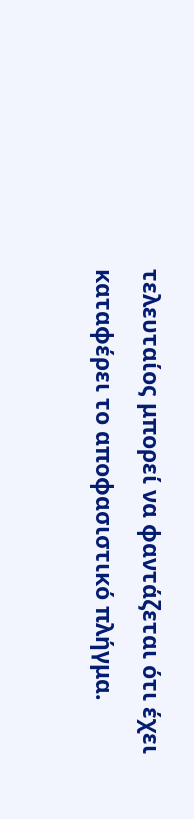τελευταίος μπορεί να φαντάζεται ότι έχει καταφέρει το αποφασιστικό πλήγμα.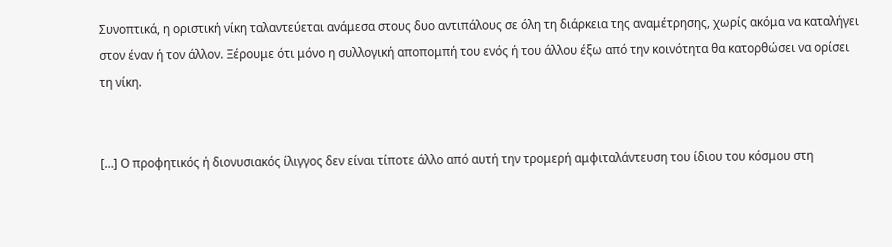Συνοπτικά, η οριστική νίκη ταλαντεύεται ανάμεσα στους δυο αντιπάλους σε όλη τη διάρκεια της αναμέτρησης, χωρίς ακόμα να καταλήγει στον έναν ή τον άλλον. Ξέρουμε ότι μόνο η συλλογική αποπομπή του ενός ή του άλλου έξω από την κοινότητα θα κατορθώσει να ορίσει τη νίκη.


[…] Ο προφητικός ή διονυσιακός ίλιγγος δεν είναι τίποτε άλλο από αυτή την τρομερή αμφιταλάντευση του ίδιου του κόσμου στη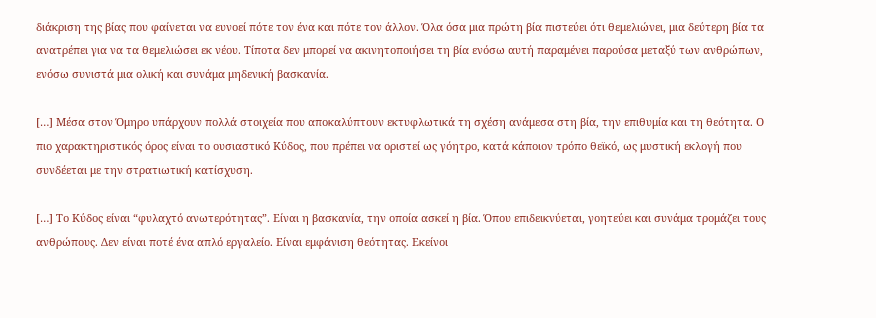διάκριση της βίας που φαίνεται να ευνοεί πότε τον ένα και πότε τον άλλον. Όλα όσα μια πρώτη βία πιστεύει ότι θεμελιώνει, μια δεύτερη βία τα ανατρέπει για να τα θεμελιώσει εκ νέου. Τίποτα δεν μπορεί να ακινητοποιήσει τη βία ενόσω αυτή παραμένει παρούσα μεταξύ των ανθρώπων, ενόσω συνιστά μια ολική και συνάμα μηδενική βασκανία.

[…] Μέσα στον Όμηρο υπάρχουν πολλά στοιχεία που αποκαλύπτουν εκτυφλωτικά τη σχέση ανάμεσα στη βία, την επιθυμία και τη θεότητα. Ο πιο χαρακτηριστικός όρος είναι το ουσιαστικό Κύδος, που πρέπει να οριστεί ως γόητρο, κατά κάποιον τρόπο θεϊκό, ως μυστική εκλογή που συνδέεται με την στρατιωτική κατίσχυση.

[…] Το Κύδος είναι “φυλαχτό ανωτερότητας”. Είναι η βασκανία, την οποία ασκεί η βία. Όπου επιδεικνύεται, γοητεύει και συνάμα τρομάζει τους ανθρώπους. Δεν είναι ποτέ ένα απλό εργαλείο. Είναι εμφάνιση θεότητας. Εκείνοι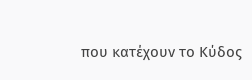που κατέχουν το Κύδος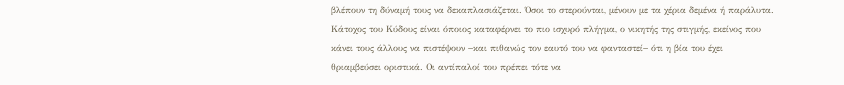βλέπουν τη δύναμή τους να δεκαπλασιάζεται. Όσοι το στερούνται, μένουν με τα χέρια δεμένα ή παράλυτα. Κάτοχος του Κύδους είναι όποιος καταφέρνει το πιο ισχυρό πλήγμα, ο νικητής της στιγμής, εκείνος που κάνει τους άλλους να πιστέψουν −και πιθανώς τον εαυτό του να φανταστεί− ότι η βία του έχει θριαμβεύσει οριστικά. Οι αντίπαλοί του πρέπει τότε να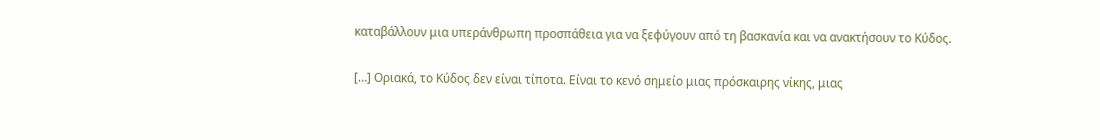καταβάλλουν μια υπεράνθρωπη προσπάθεια για να ξεφύγουν από τη βασκανία και να ανακτήσουν το Κύδος.

[…] Οριακά, το Κύδος δεν είναι τίποτα. Είναι το κενό σημείο μιας πρόσκαιρης νίκης, μιας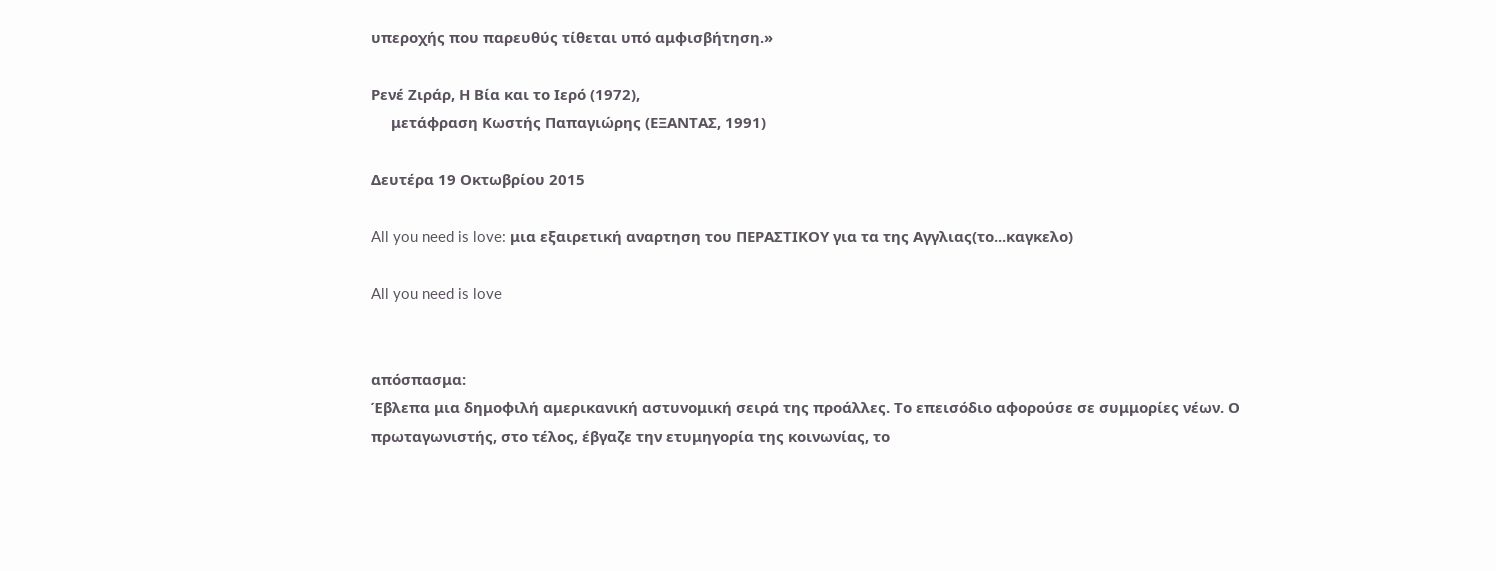υπεροχής που παρευθύς τίθεται υπό αμφισβήτηση.»

Ρενέ Ζιράρ, Η Βία και το Ιερό (1972),
     μετάφραση Κωστής Παπαγιώρης (ΕΞΑΝΤΑΣ, 1991)

Δευτέρα 19 Οκτωβρίου 2015

All you need is love: μια εξαιρετική αναρτηση του ΠΕΡΑΣΤΙΚΟΥ για τα της Αγγλιας(το...καγκελο)

All you need is love


απόσπασμα:
Έβλεπα μια δημοφιλή αμερικανική αστυνομική σειρά της προάλλες. Το επεισόδιο αφορούσε σε συμμορίες νέων. Ο πρωταγωνιστής, στο τέλος, έβγαζε την ετυμηγορία της κοινωνίας, το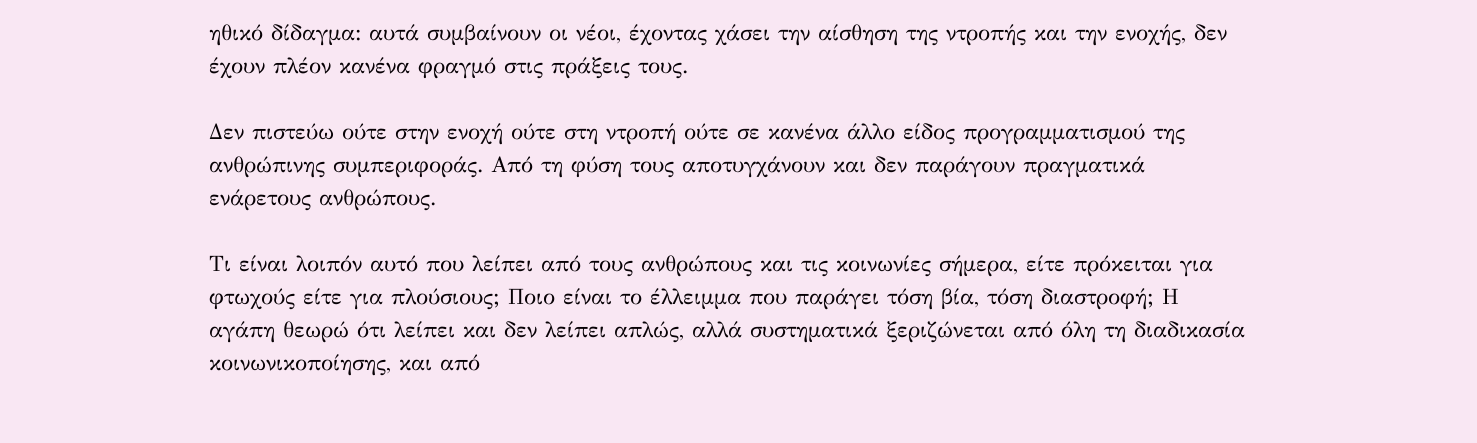ηθικό δίδαγμα: αυτά συμβαίνουν οι νέοι, έχοντας χάσει την αίσθηση της ντροπής και την ενοχής, δεν έχουν πλέον κανένα φραγμό στις πράξεις τους.

Δεν πιστεύω ούτε στην ενοχή ούτε στη ντροπή ούτε σε κανένα άλλο είδος προγραμματισμού της ανθρώπινης συμπεριφοράς. Από τη φύση τους αποτυγχάνουν και δεν παράγουν πραγματικά ενάρετους ανθρώπους.

Τι είναι λοιπόν αυτό που λείπει από τους ανθρώπους και τις κοινωνίες σήμερα, είτε πρόκειται για φτωχούς είτε για πλούσιους; Ποιο είναι το έλλειμμα που παράγει τόση βία, τόση διαστροφή; Η αγάπη θεωρώ ότι λείπει και δεν λείπει απλώς, αλλά συστηματικά ξεριζώνεται από όλη τη διαδικασία κοινωνικοποίησης, και από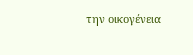την οικογένεια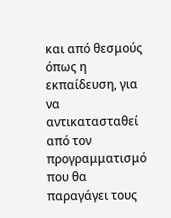και από θεσμούς όπως η εκπαίδευση, για να αντικατασταθεί από τον προγραμματισμό που θα παραγάγει τους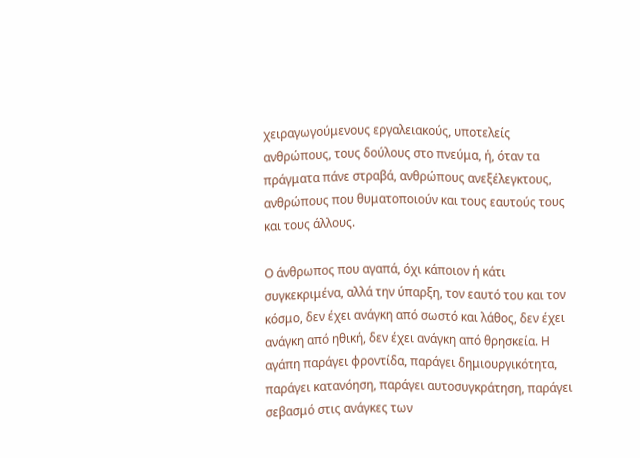χειραγωγούμενους εργαλειακούς, υποτελείς ανθρώπους, τους δούλους στο πνεύμα, ή, όταν τα πράγματα πάνε στραβά, ανθρώπους ανεξέλεγκτους, ανθρώπους που θυματοποιούν και τους εαυτούς τους και τους άλλους.

Ο άνθρωπος που αγαπά, όχι κάποιον ή κάτι συγκεκριμένα, αλλά την ύπαρξη, τον εαυτό του και τον κόσμο, δεν έχει ανάγκη από σωστό και λάθος, δεν έχει ανάγκη από ηθική, δεν έχει ανάγκη από θρησκεία. Η αγάπη παράγει φροντίδα, παράγει δημιουργικότητα, παράγει κατανόηση, παράγει αυτοσυγκράτηση, παράγει σεβασμό στις ανάγκες των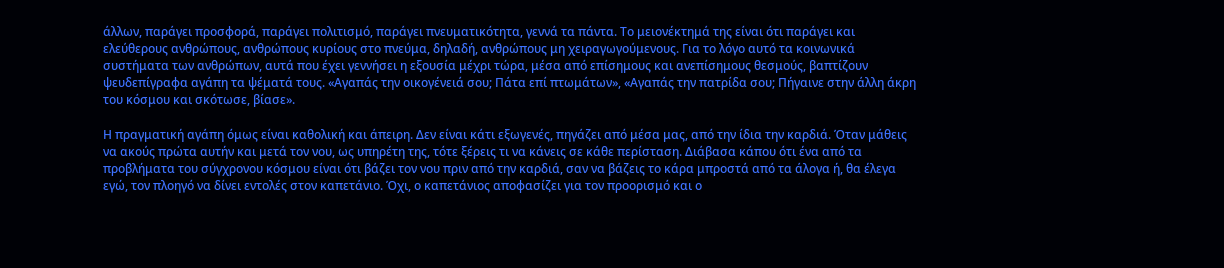άλλων, παράγει προσφορά, παράγει πολιτισμό, παράγει πνευματικότητα, γεννά τα πάντα. Το μειονέκτημά της είναι ότι παράγει και ελεύθερους ανθρώπους, ανθρώπους κυρίους στο πνεύμα, δηλαδή, ανθρώπους μη χειραγωγούμενους. Για το λόγο αυτό τα κοινωνικά συστήματα των ανθρώπων, αυτά που έχει γεννήσει η εξουσία μέχρι τώρα, μέσα από επίσημους και ανεπίσημους θεσμούς, βαπτίζουν ψευδεπίγραφα αγάπη τα ψέματά τους. «Αγαπάς την οικογένειά σου; Πάτα επί πτωμάτων», «Αγαπάς την πατρίδα σου; Πήγαινε στην άλλη άκρη του κόσμου και σκότωσε, βίασε».

Η πραγματική αγάπη όμως είναι καθολική και άπειρη. Δεν είναι κάτι εξωγενές, πηγάζει από μέσα μας, από την ίδια την καρδιά. Όταν μάθεις να ακούς πρώτα αυτήν και μετά τον νου, ως υπηρέτη της, τότε ξέρεις τι να κάνεις σε κάθε περίσταση. Διάβασα κάπου ότι ένα από τα προβλήματα του σύγχρονου κόσμου είναι ότι βάζει τον νου πριν από την καρδιά, σαν να βάζεις το κάρα μπροστά από τα άλογα ή, θα έλεγα εγώ, τον πλοηγό να δίνει εντολές στον καπετάνιο. Όχι, ο καπετάνιος αποφασίζει για τον προορισμό και ο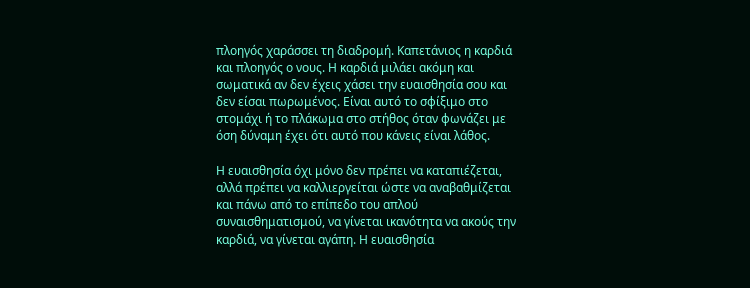πλοηγός χαράσσει τη διαδρομή. Καπετάνιος η καρδιά και πλοηγός ο νους. Η καρδιά μιλάει ακόμη και σωματικά αν δεν έχεις χάσει την ευαισθησία σου και δεν είσαι πωρωμένος. Είναι αυτό το σφίξιμο στο στομάχι ή το πλάκωμα στο στήθος όταν φωνάζει με όση δύναμη έχει ότι αυτό που κάνεις είναι λάθος.

Η ευαισθησία όχι μόνο δεν πρέπει να καταπιέζεται, αλλά πρέπει να καλλιεργείται ώστε να αναβαθμίζεται και πάνω από το επίπεδο του απλού συναισθηματισμού, να γίνεται ικανότητα να ακούς την καρδιά, να γίνεται αγάπη. Η ευαισθησία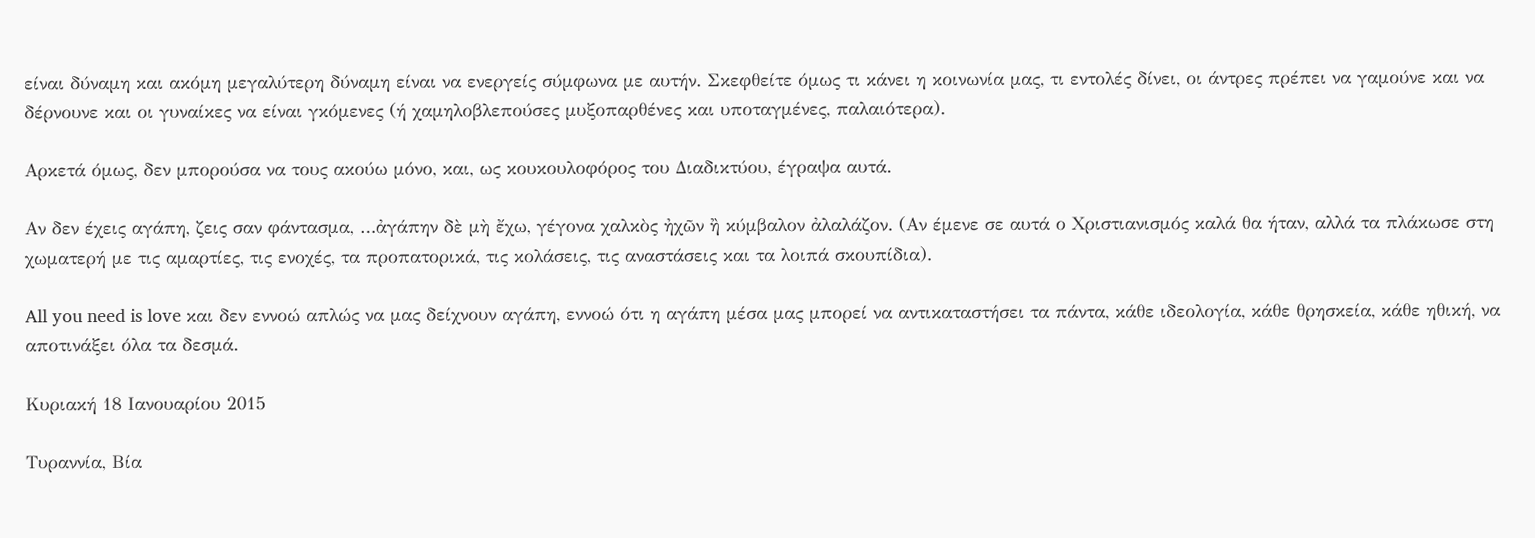είναι δύναμη και ακόμη μεγαλύτερη δύναμη είναι να ενεργείς σύμφωνα με αυτήν. Σκεφθείτε όμως τι κάνει η κοινωνία μας, τι εντολές δίνει, οι άντρες πρέπει να γαμούνε και να δέρνουνε και οι γυναίκες να είναι γκόμενες (ή χαμηλοβλεπούσες μυξοπαρθένες και υποταγμένες, παλαιότερα).

Αρκετά όμως, δεν μπορούσα να τους ακούω μόνο, και, ως κουκουλοφόρος του Διαδικτύου, έγραψα αυτά.

Αν δεν έχεις αγάπη, ζεις σαν φάντασμα, …ἀγάπην δὲ μὴ ἔχω, γέγονα χαλκὸς ἠχῶν ἢ κύμβαλον ἀλαλάζον. (Αν έμενε σε αυτά ο Χριστιανισμός καλά θα ήταν, αλλά τα πλάκωσε στη χωματερή με τις αμαρτίες, τις ενοχές, τα προπατορικά, τις κολάσεις, τις αναστάσεις και τα λοιπά σκουπίδια).

All you need is love και δεν εννοώ απλώς να μας δείχνουν αγάπη, εννοώ ότι η αγάπη μέσα μας μπορεί να αντικαταστήσει τα πάντα, κάθε ιδεολογία, κάθε θρησκεία, κάθε ηθική, να αποτινάξει όλα τα δεσμά.

Κυριακή 18 Ιανουαρίου 2015

Τυραννία, Βία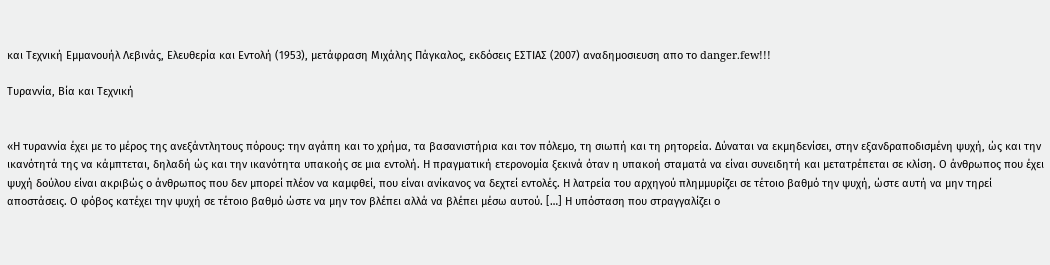και Τεχνική Εμμανουήλ Λεβινάς, Ελευθερία και Εντολή (1953), μετάφραση Μιχάλης Πάγκαλος, εκδόσεις ΕΣΤΙΑΣ (2007) αναδημοσιευση απο το danger.few!!!

Τυραννία, Βία και Τεχνική


«Η τυραννία έχει με το μέρος της ανεξάντλητους πόρους: την αγάπη και το χρήμα, τα βασανιστήρια και τον πόλεμο, τη σιωπή και τη ρητορεία. Δύναται να εκμηδενίσει, στην εξανδραποδισμένη ψυχή, ώς και την ικανότητά της να κάμπτεται, δηλαδή ώς και την ικανότητα υπακοής σε μια εντολή. Η πραγματική ετερονομία ξεκινά όταν η υπακοή σταματά να είναι συνειδητή και μετατρέπεται σε κλίση. Ο άνθρωπος που έχει ψυχή δούλου είναι ακριβώς ο άνθρωπος που δεν μπορεί πλέον να καμφθεί, που είναι ανίκανος να δεχτεί εντολές. Η λατρεία του αρχηγού πλημμυρίζει σε τέτοιο βαθμό την ψυχή, ώστε αυτή να μην τηρεί αποστάσεις. Ο φόβος κατέχει την ψυχή σε τέτοιο βαθμό ώστε να μην τον βλέπει αλλά να βλέπει μέσω αυτού. […] Η υπόσταση που στραγγαλίζει ο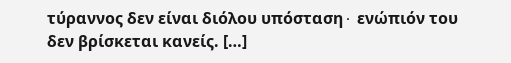τύραννος δεν είναι διόλου υπόσταση∙ ενώπιόν του δεν βρίσκεται κανείς. […]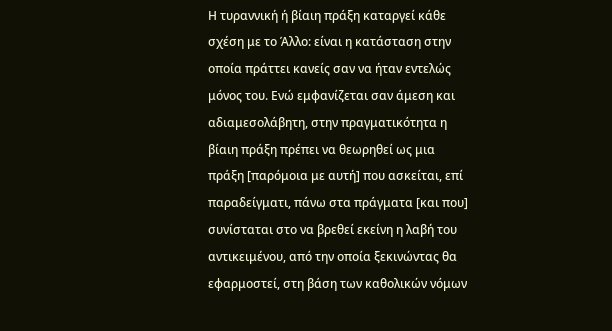Η τυραννική ή βίαιη πράξη καταργεί κάθε σχέση με το Άλλο: είναι η κατάσταση στην οποία πράττει κανείς σαν να ήταν εντελώς μόνος του. Ενώ εμφανίζεται σαν άμεση και αδιαμεσολάβητη, στην πραγματικότητα η βίαιη πράξη πρέπει να θεωρηθεί ως μια πράξη [παρόμοια με αυτή] που ασκείται, επί παραδείγματι, πάνω στα πράγματα [και που] συνίσταται στο να βρεθεί εκείνη η λαβή του αντικειμένου, από την οποία ξεκινώντας θα εφαρμοστεί, στη βάση των καθολικών νόμων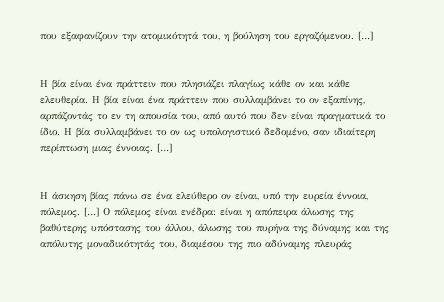που εξαφανίζουν την ατομικότητά του, η βούληση του εργαζόμενου. […]


Η βία είναι ένα πράττειν που πλησιάζει πλαγίως κάθε ον και κάθε ελευθερία. Η βία είναι ένα πράττειν που συλλαμβάνει το ον εξαπίνης, αρπάζοντάς το εν τη απουσία του, από αυτό που δεν είναι πραγματικά το ίδιο. Η βία συλλαμβάνει το ον ως υπολογιστικό δεδομένο, σαν ιδιαίτερη περίπτωση μιας έννοιας. […]


Η άσκηση βίας πάνω σε ένα ελεύθερο ον είναι, υπό την ευρεία έννοια, πόλεμος. […] Ο πόλεμος είναι ενέδρα: είναι η απόπειρα άλωσης της βαθύτερης υπόστασης του άλλου, άλωσης του πυρήνα της δύναμης και της απόλυτης μοναδικότητάς του, διαμέσου της πιο αδύναμης πλευράς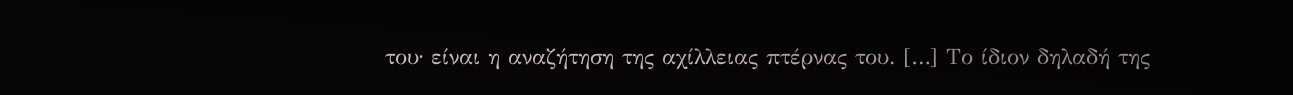του∙ είναι η αναζήτηση της αχίλλειας πτέρνας του. […] Το ίδιον δηλαδή της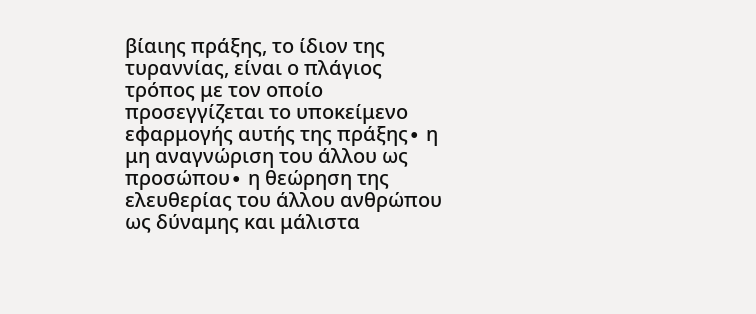βίαιης πράξης, το ίδιον της τυραννίας, είναι ο πλάγιος τρόπος με τον οποίο προσεγγίζεται το υποκείμενο εφαρμογής αυτής της πράξης∙ η μη αναγνώριση του άλλου ως προσώπου∙ η θεώρηση της ελευθερίας του άλλου ανθρώπου ως δύναμης και μάλιστα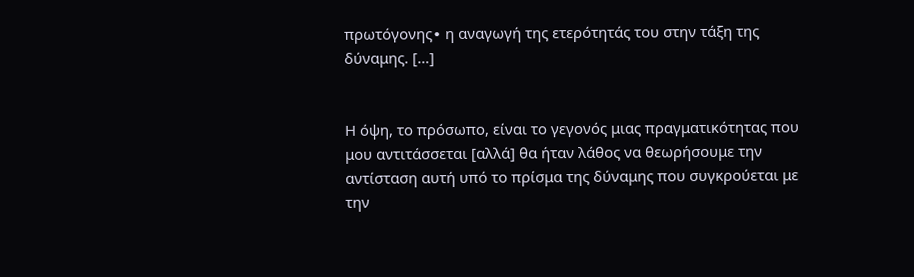πρωτόγονης∙ η αναγωγή της ετερότητάς του στην τάξη της δύναμης. […]


Η όψη, το πρόσωπο, είναι το γεγονός μιας πραγματικότητας που μου αντιτάσσεται [αλλά] θα ήταν λάθος να θεωρήσουμε την αντίσταση αυτή υπό το πρίσμα της δύναμης που συγκρούεται με την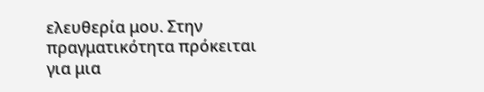ελευθερία μου. Στην πραγματικότητα πρόκειται για μια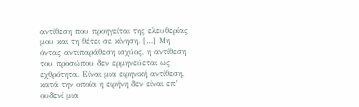αντίθεση που προηγείται της ελευθερίας μου και τη θέτει σε κίνηση. […] Μη όντας αντιπαράθεση ισχύος, η αντίθεση του προσώπου δεν ερμηνεύεται ως εχθρότητα. Είναι μια ειρηνική αντίθεση, κατά την οποία η ειρήνη δεν είναι επ’ ουδενί μια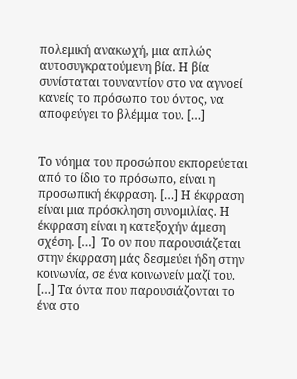πολεμική ανακωχή, μια απλώς αυτοσυγκρατούμενη βία. Η βία συνίσταται τουναντίον στο να αγνοεί κανείς το πρόσωπο του όντος, να αποφεύγει το βλέμμα του. […]


Το νόημα του προσώπου εκπορεύεται από το ίδιο το πρόσωπο, είναι η προσωπική έκφραση. […] Η έκφραση είναι μια πρόσκληση συνομιλίας. Η έκφραση είναι η κατεξοχήν άμεση σχέση. […]  Το ον που παρουσιάζεται στην έκφραση μάς δεσμεύει ήδη στην κοινωνία, σε ένα κοινωνείν μαζί του. […] Τα όντα που παρουσιάζονται το ένα στο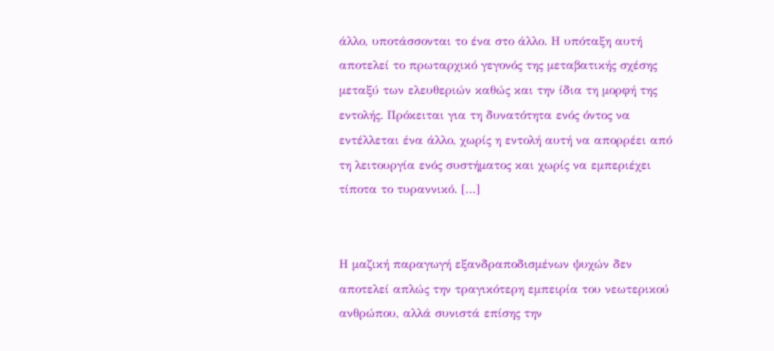άλλο, υποτάσσονται το ένα στο άλλο. Η υπόταξη αυτή αποτελεί το πρωταρχικό γεγονός της μεταβατικής σχέσης μεταξύ των ελευθεριών καθώς και την ίδια τη μορφή της εντολής. Πρόκειται για τη δυνατότητα ενός όντος να εντέλλεται ένα άλλο, χωρίς η εντολή αυτή να απορρέει από τη λειτουργία ενός συστήματος και χωρίς να εμπεριέχει τίποτα το τυραννικό. […]


Η μαζική παραγωγή εξανδραποδισμένων ψυχών δεν αποτελεί απλώς την τραγικότερη εμπειρία του νεωτερικού ανθρώπου, αλλά συνιστά επίσης την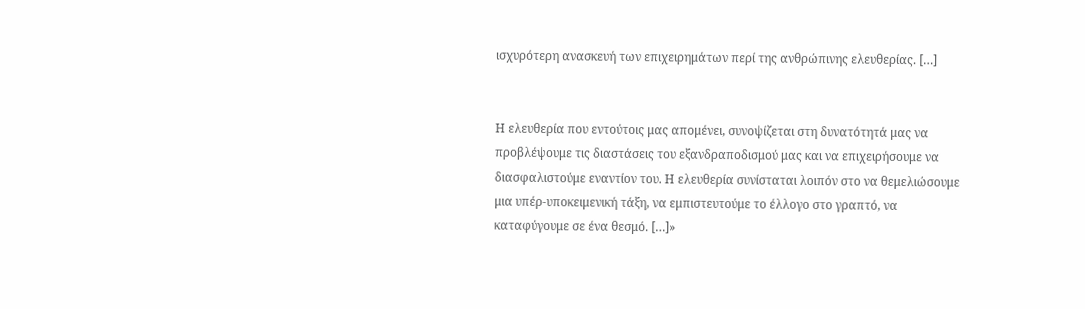ισχυρότερη ανασκευή των επιχειρημάτων περί της ανθρώπινης ελευθερίας. […]


Η ελευθερία που εντούτοις μας απομένει, συνοψίζεται στη δυνατότητά μας να προβλέψουμε τις διαστάσεις του εξανδραποδισμού μας και να επιχειρήσουμε να διασφαλιστούμε εναντίον του. Η ελευθερία συνίσταται λοιπόν στο να θεμελιώσουμε μια υπέρ-υποκειμενική τάξη, να εμπιστευτούμε το έλλογο στο γραπτό, να καταφύγουμε σε ένα θεσμό. […]»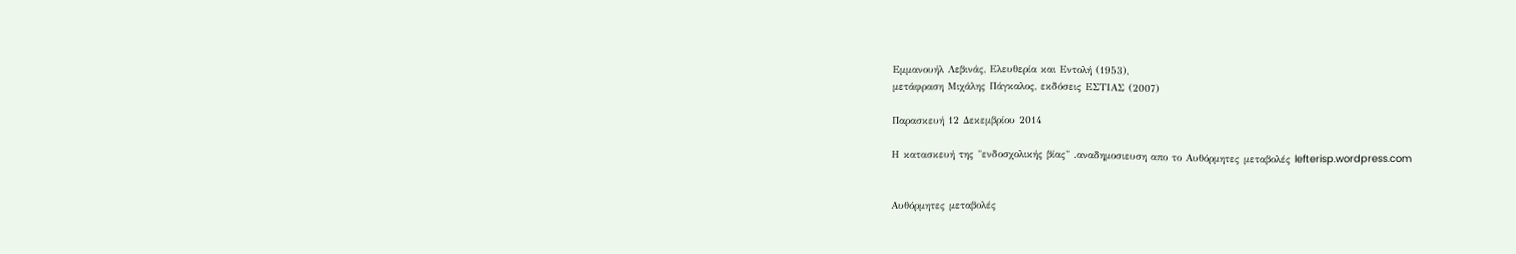Εμμανουήλ Λεβινάς, Ελευθερία και Εντολή (1953),
μετάφραση Μιχάλης Πάγκαλος, εκδόσεις ΕΣΤΙΑΣ (2007)

Παρασκευή 12 Δεκεμβρίου 2014

Η κατασκευή της "ενδοσχολικής βίας" .αναδημοσιευση απο το Αυθόρμητες μεταβολές lefterisp.wordpress.com


Αυθόρμητες μεταβολές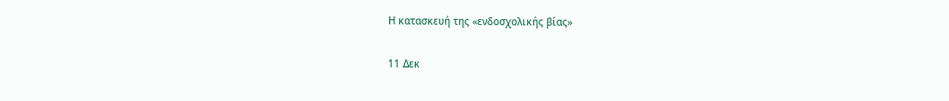Η κατασκευή της «ενδοσχολικής βίας»

11 Δεκ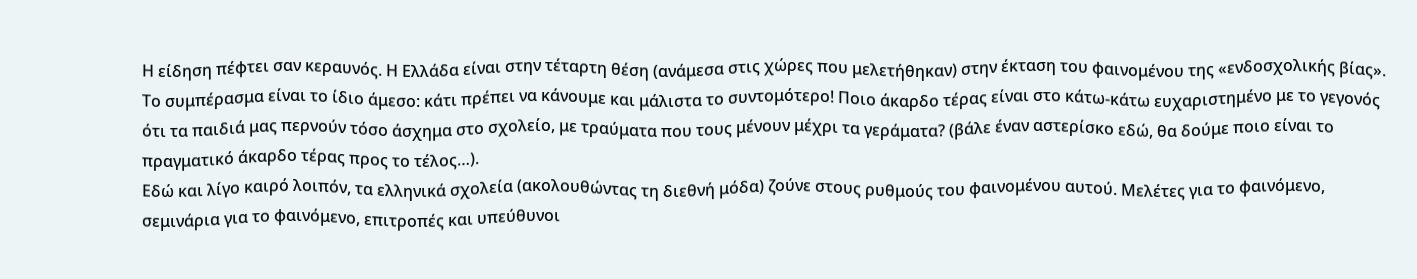Η είδηση πέφτει σαν κεραυνός. Η Ελλάδα είναι στην τέταρτη θέση (ανάμεσα στις χώρες που μελετήθηκαν) στην έκταση του φαινομένου της «ενδοσχολικής βίας». Το συμπέρασμα είναι το ίδιο άμεσο: κάτι πρέπει να κάνουμε και μάλιστα το συντομότερο! Ποιο άκαρδο τέρας είναι στο κάτω-κάτω ευχαριστημένο με το γεγονός ότι τα παιδιά μας περνούν τόσο άσχημα στο σχολείο, με τραύματα που τους μένουν μέχρι τα γεράματα? (βάλε έναν αστερίσκο εδώ, θα δούμε ποιο είναι το πραγματικό άκαρδο τέρας προς το τέλος…).
Εδώ και λίγο καιρό λοιπόν, τα ελληνικά σχολεία (ακολουθώντας τη διεθνή μόδα) ζούνε στους ρυθμούς του φαινομένου αυτού. Μελέτες για το φαινόμενο, σεμινάρια για το φαινόμενο, επιτροπές και υπεύθυνοι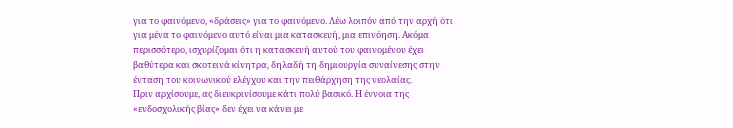για το φαινόμενο, «δράσεις» για το φαινόμενο. Λέω λοιπόν από την αρχή ότι για μένα το φαινόμενο αυτό είναι μια κατασκευή, μια επινόηση. Ακόμα περισσότερο, ισχυρίζομαι ότι η κατασκευή αυτού του φαινομένου έχει βαθύτερα και σκοτεινά κίνητρα, δηλαδή τη δημιουργία συναίνεσης στην ένταση του κοινωνικού ελέγχου και την πειθάρχηση της νεολαίας.
Πριν αρχίσουμε, ας διευκρινίσουμε κάτι πολύ βασικό. Η έννοια της «ενδοσχολικής βίας» δεν έχει να κάνει με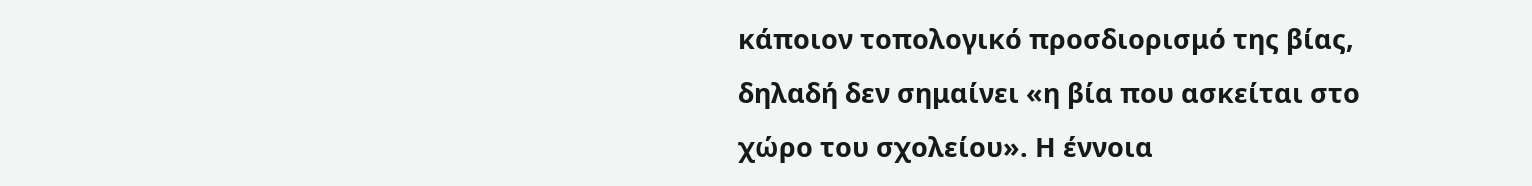κάποιον τοπολογικό προσδιορισμό της βίας, δηλαδή δεν σημαίνει «η βία που ασκείται στο χώρο του σχολείου». Η έννοια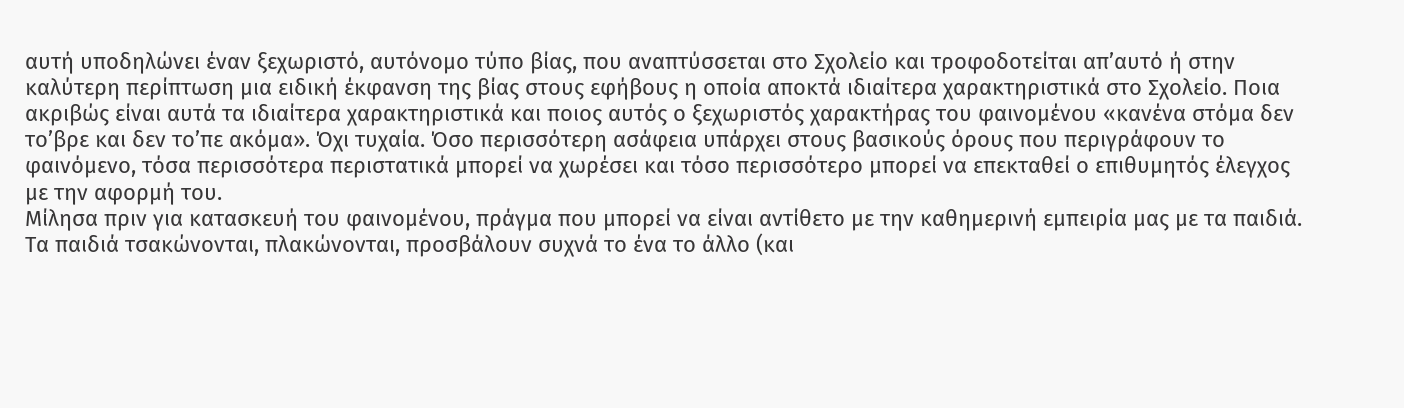αυτή υποδηλώνει έναν ξεχωριστό, αυτόνομο τύπο βίας, που αναπτύσσεται στο Σχολείο και τροφοδοτείται απ’αυτό ή στην καλύτερη περίπτωση μια ειδική έκφανση της βίας στους εφήβους η οποία αποκτά ιδιαίτερα χαρακτηριστικά στο Σχολείο. Ποια ακριβώς είναι αυτά τα ιδιαίτερα χαρακτηριστικά και ποιος αυτός ο ξεχωριστός χαρακτήρας του φαινομένου «κανένα στόμα δεν το’βρε και δεν το’πε ακόμα». Όχι τυχαία. Όσο περισσότερη ασάφεια υπάρχει στους βασικούς όρους που περιγράφουν το φαινόμενο, τόσα περισσότερα περιστατικά μπορεί να χωρέσει και τόσο περισσότερο μπορεί να επεκταθεί ο επιθυμητός έλεγχος με την αφορμή του.
Μίλησα πριν για κατασκευή του φαινομένου, πράγμα που μπορεί να είναι αντίθετο με την καθημερινή εμπειρία μας με τα παιδιά. Τα παιδιά τσακώνονται, πλακώνονται, προσβάλουν συχνά το ένα το άλλο (και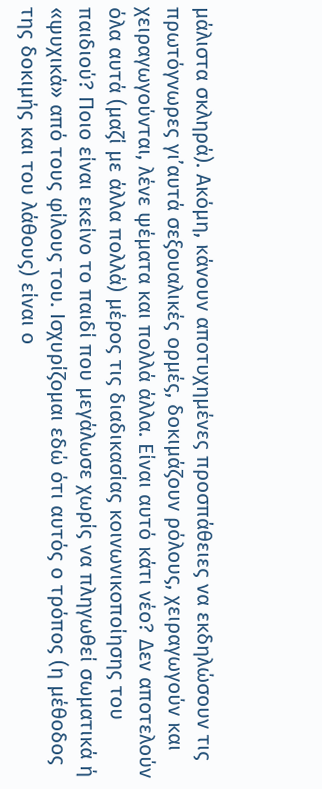μάλιστα σκληρά). Ακόμη, κάνουν αποτυχημένες προσπάθειες να εκδηλώσουν τις πρωτόγνωρες γι’αυτά σεξουαλικές ορμές, δοκιμάζουν ρόλους, χειραγωγούν και χειραγωγούνται, λένε ψέματα και πολλά άλλα. Είναι αυτό κάτι νέο? Δεν αποτελούν όλα αυτά (μαζί με άλλα πολλά) μέρος τις διαδικασίας κοινωνικοποίησης του παιδιού? Ποιο είναι εκείνο το παιδί που μεγάλωσε χωρίς να πληγωθεί σωματικά ή «ψυχικά» από τους φίλους του. Ισχυρίζομαι εδώ ότι αυτός ο τρόπος (η μέθοδος της δοκιμής και του λάθους) είναι ο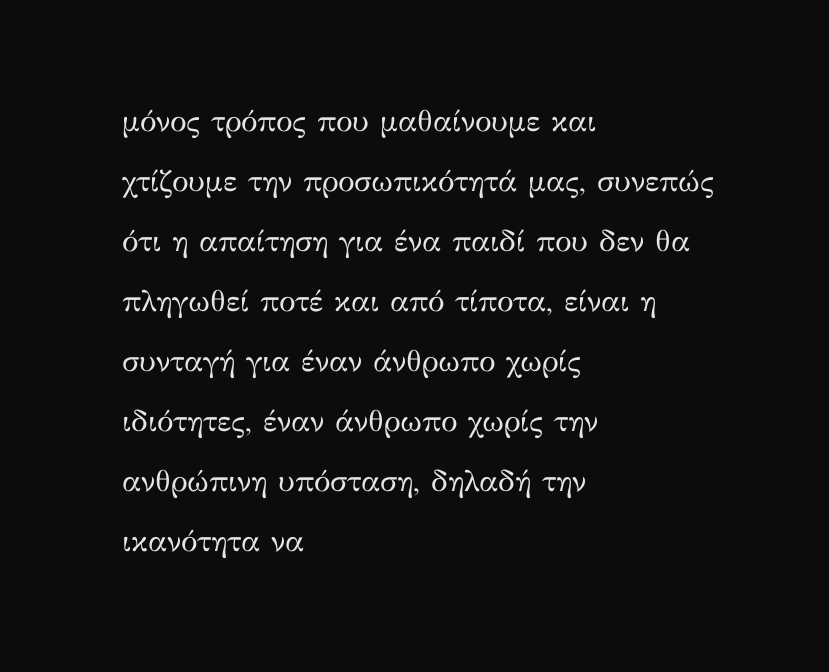μόνος τρόπος που μαθαίνουμε και χτίζουμε την προσωπικότητά μας, συνεπώς ότι η απαίτηση για ένα παιδί που δεν θα πληγωθεί ποτέ και από τίποτα, είναι η συνταγή για έναν άνθρωπο χωρίς ιδιότητες, έναν άνθρωπο χωρίς την ανθρώπινη υπόσταση, δηλαδή την ικανότητα να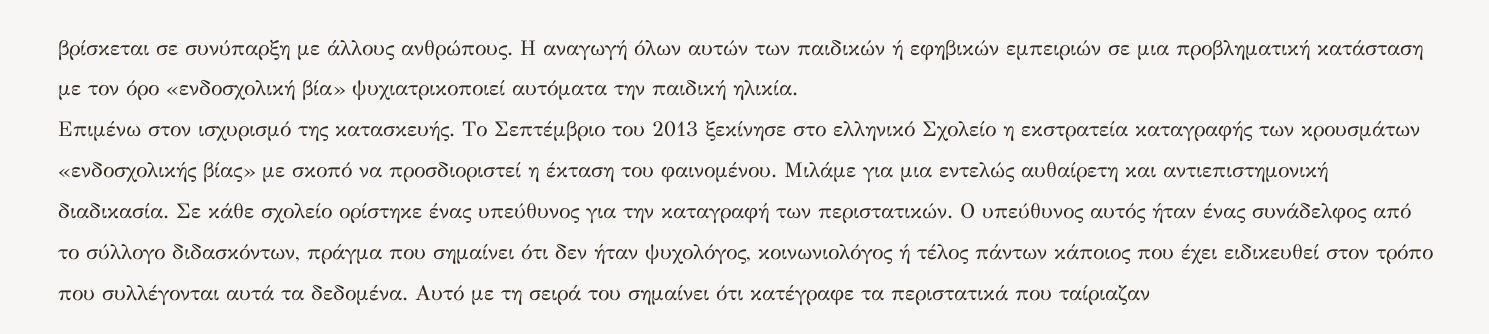βρίσκεται σε συνύπαρξη με άλλους ανθρώπους. Η αναγωγή όλων αυτών των παιδικών ή εφηβικών εμπειριών σε μια προβληματική κατάσταση με τον όρο «ενδοσχολική βία» ψυχιατρικοποιεί αυτόματα την παιδική ηλικία.
Επιμένω στον ισχυρισμό της κατασκευής. Το Σεπτέμβριο του 2013 ξεκίνησε στο ελληνικό Σχολείο η εκστρατεία καταγραφής των κρουσμάτων «ενδοσχολικής βίας» με σκοπό να προσδιοριστεί η έκταση του φαινομένου. Μιλάμε για μια εντελώς αυθαίρετη και αντιεπιστημονική διαδικασία. Σε κάθε σχολείο ορίστηκε ένας υπεύθυνος για την καταγραφή των περιστατικών. Ο υπεύθυνος αυτός ήταν ένας συνάδελφος από το σύλλογο διδασκόντων, πράγμα που σημαίνει ότι δεν ήταν ψυχολόγος, κοινωνιολόγος ή τέλος πάντων κάποιος που έχει ειδικευθεί στον τρόπο που συλλέγονται αυτά τα δεδομένα. Αυτό με τη σειρά του σημαίνει ότι κατέγραφε τα περιστατικά που ταίριαζαν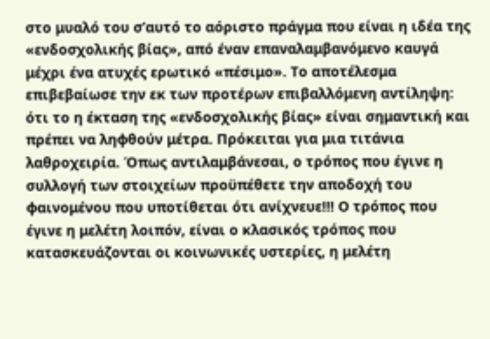στο μυαλό του σ’αυτό το αόριστο πράγμα που είναι η ιδέα της «ενδοσχολικής βίας», από έναν επαναλαμβανόμενο καυγά μέχρι ένα ατυχές ερωτικό «πέσιμο». Το αποτέλεσμα επιβεβαίωσε την εκ των προτέρων επιβαλλόμενη αντίληψη: ότι το η έκταση της «ενδοσχολικής βίας» είναι σημαντική και πρέπει να ληφθούν μέτρα. Πρόκειται για μια τιτάνια λαθροχειρία. Όπως αντιλαμβάνεσαι, ο τρόπος που έγινε η συλλογή των στοιχείων προϋπέθετε την αποδοχή του φαινομένου που υποτίθεται ότι ανίχνευε!!! Ο τρόπος που έγινε η μελέτη λοιπόν, είναι ο κλασικός τρόπος που κατασκευάζονται οι κοινωνικές υστερίες, η μελέτη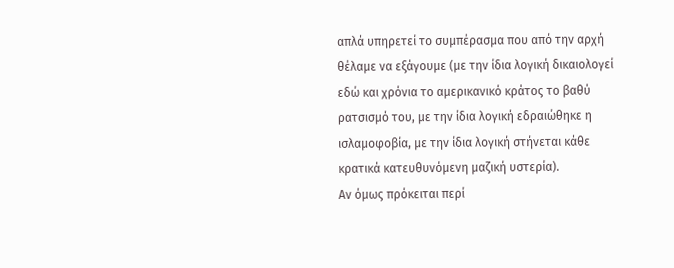απλά υπηρετεί το συμπέρασμα που από την αρχή θέλαμε να εξάγουμε (με την ίδια λογική δικαιολογεί εδώ και χρόνια το αμερικανικό κράτος το βαθύ ρατσισμό του, με την ίδια λογική εδραιώθηκε η ισλαμοφοβία, με την ίδια λογική στήνεται κάθε κρατικά κατευθυνόμενη μαζική υστερία).
Αν όμως πρόκειται περί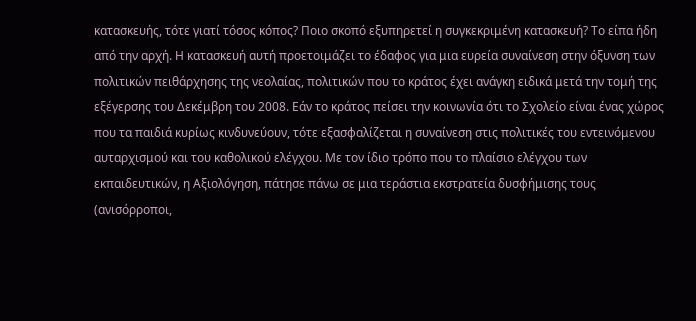κατασκευής, τότε γιατί τόσος κόπος? Ποιο σκοπό εξυπηρετεί η συγκεκριμένη κατασκευή? Το είπα ήδη από την αρχή. Η κατασκευή αυτή προετοιμάζει το έδαφος για μια ευρεία συναίνεση στην όξυνση των πολιτικών πειθάρχησης της νεολαίας, πολιτικών που το κράτος έχει ανάγκη ειδικά μετά την τομή της εξέγερσης του Δεκέμβρη του 2008. Εάν το κράτος πείσει την κοινωνία ότι το Σχολείο είναι ένας χώρος που τα παιδιά κυρίως κινδυνεύουν, τότε εξασφαλίζεται η συναίνεση στις πολιτικές του εντεινόμενου αυταρχισμού και του καθολικού ελέγχου. Με τον ίδιο τρόπο που το πλαίσιο ελέγχου των εκπαιδευτικών, η Αξιολόγηση, πάτησε πάνω σε μια τεράστια εκστρατεία δυσφήμισης τους (ανισόρροποι,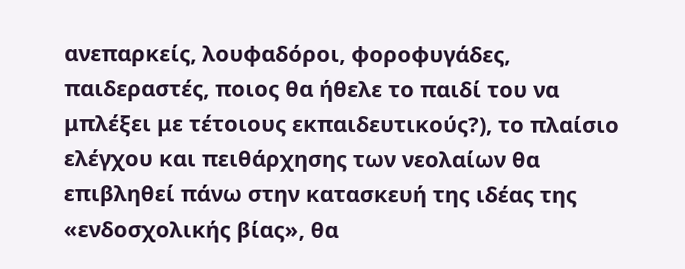ανεπαρκείς, λουφαδόροι, φοροφυγάδες, παιδεραστές, ποιος θα ήθελε το παιδί του να μπλέξει με τέτοιους εκπαιδευτικούς?), το πλαίσιο ελέγχου και πειθάρχησης των νεολαίων θα επιβληθεί πάνω στην κατασκευή της ιδέας της «ενδοσχολικής βίας», θα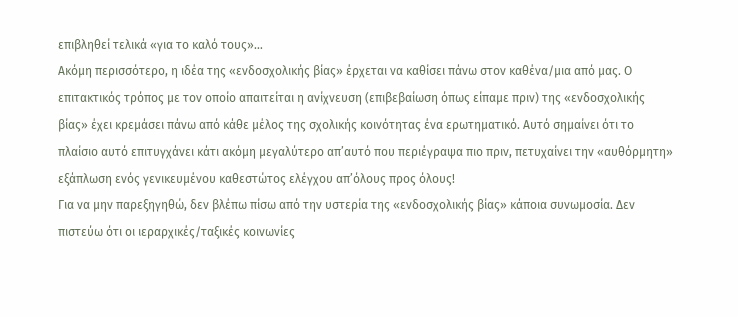επιβληθεί τελικά «για το καλό τους»…
Ακόμη περισσότερο, η ιδέα της «ενδοσχολικής βίας» έρχεται να καθίσει πάνω στον καθένα/μια από μας. Ο επιτακτικός τρόπος με τον οποίο απαιτείται η ανίχνευση (επιβεβαίωση όπως είπαμε πριν) της «ενδοσχολικής βίας» έχει κρεμάσει πάνω από κάθε μέλος της σχολικής κοινότητας ένα ερωτηματικό. Αυτό σημαίνει ότι το πλαίσιο αυτό επιτυγχάνει κάτι ακόμη μεγαλύτερο απ’αυτό που περιέγραψα πιο πριν, πετυχαίνει την «αυθόρμητη» εξάπλωση ενός γενικευμένου καθεστώτος ελέγχου απ’όλους προς όλους!
Για να μην παρεξηγηθώ, δεν βλέπω πίσω από την υστερία της «ενδοσχολικής βίας» κάποια συνωμοσία. Δεν πιστεύω ότι οι ιεραρχικές/ταξικές κοινωνίες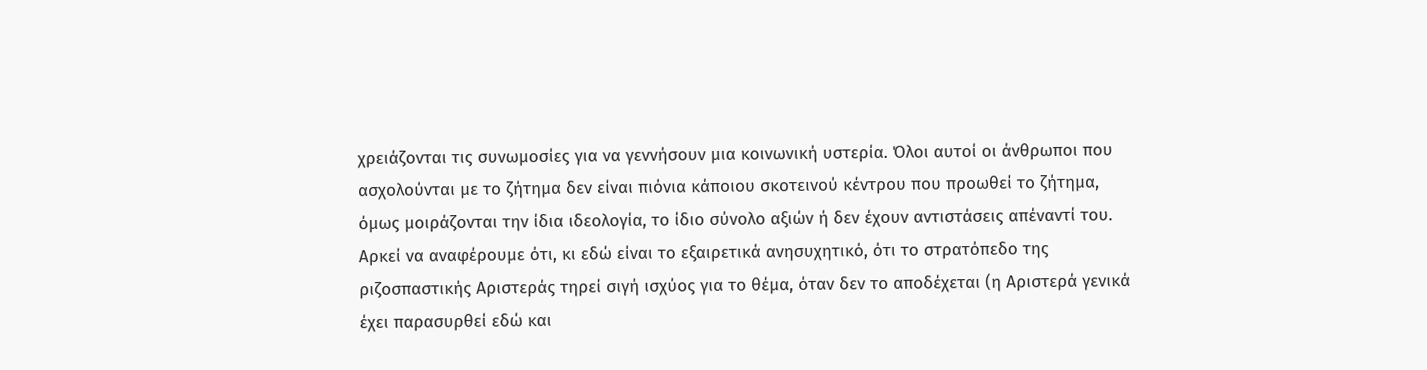χρειάζονται τις συνωμοσίες για να γεννήσουν μια κοινωνική υστερία. Όλοι αυτοί οι άνθρωποι που ασχολούνται με το ζήτημα δεν είναι πιόνια κάποιου σκοτεινού κέντρου που προωθεί το ζήτημα, όμως μοιράζονται την ίδια ιδεολογία, το ίδιο σύνολο αξιών ή δεν έχουν αντιστάσεις απέναντί του. Αρκεί να αναφέρουμε ότι, κι εδώ είναι το εξαιρετικά ανησυχητικό, ότι το στρατόπεδο της ριζοσπαστικής Αριστεράς τηρεί σιγή ισχύος για το θέμα, όταν δεν το αποδέχεται (η Αριστερά γενικά έχει παρασυρθεί εδώ και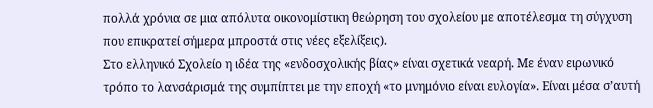πολλά χρόνια σε μια απόλυτα οικονομίστικη θεώρηση του σχολείου με αποτέλεσμα τη σύγχυση που επικρατεί σήμερα μπροστά στις νέες εξελίξεις).
Στο ελληνικό Σχολείο η ιδέα της «ενδοσχολικής βίας» είναι σχετικά νεαρή. Με έναν ειρωνικό τρόπο το λανσάρισμά της συμπίπτει με την εποχή «το μνημόνιο είναι ευλογία». Είναι μέσα σ’αυτή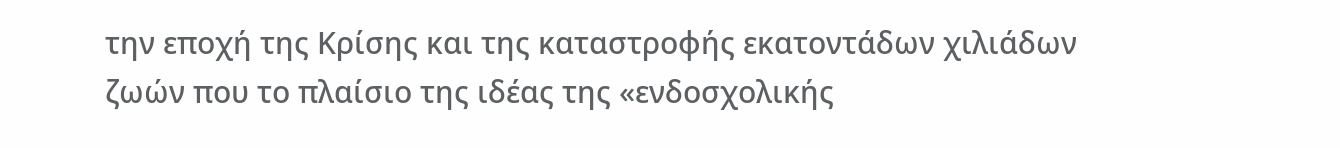την εποχή της Κρίσης και της καταστροφής εκατοντάδων χιλιάδων ζωών που το πλαίσιο της ιδέας της «ενδοσχολικής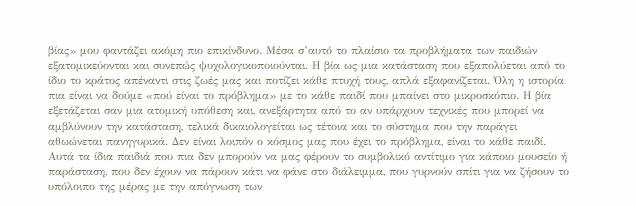βίας» μου φαντάζει ακόμη πιο επικίνδυνο. Μέσα σ’αυτό το πλαίσιο τα προβλήματα των παιδιών εξατομικεύονται και συνεπώς ψυχολογικοποιούνται. Η βία ως μια κατάσταση που εξαπολύεται από το ίδιο το κράτος απέναντι στις ζωές μας και ποτίζει κάθε πτυχή τους, απλά εξαφανίζεται. Όλη η ιστορία πια είναι να δούμε «πού είναι το πρόβλημα» με το κάθε παιδί που μπαίνει στο μικροσκόπιο. Η βία εξετάζεται σαν μια ατομική υπόθεση και, ανεξάρτητα από το αν υπάρχουν τεχνικές που μπορεί να αμβλύνουν την κατάσταση, τελικά δικαιολογείται ως τέτοια και το σύστημα που την παράγει αθωώνεται πανηγυρικά. Δεν είναι λοιπόν ο κόσμος μας που έχει το πρόβλημα, είναι το κάθε παιδί. Αυτά τα ίδια παιδιά που πια δεν μπορούν να μας φέρουν το συμβολικό αντίτιμο για κάποιο μουσείο ή παράσταση, που δεν έχουν να πάρουν κάτι να φάνε στο διάλειμμα, που γυρνούν σπίτι για να ζήσουν το υπόλοιπο της μέρας με την απόγνωση των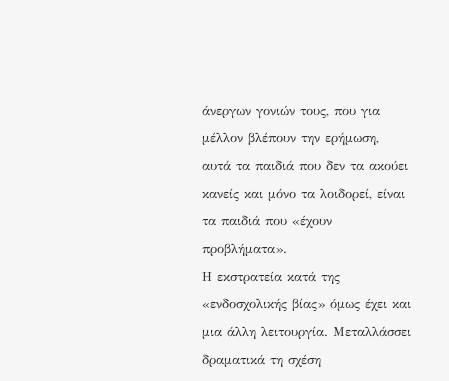άνεργων γονιών τους, που για μέλλον βλέπουν την ερήμωση, αυτά τα παιδιά που δεν τα ακούει κανείς και μόνο τα λοιδορεί, είναι τα παιδιά που «έχουν προβλήματα».
Η εκστρατεία κατά της «ενδοσχολικής βίας» όμως έχει και μια άλλη λειτουργία. Μεταλλάσσει δραματικά τη σχέση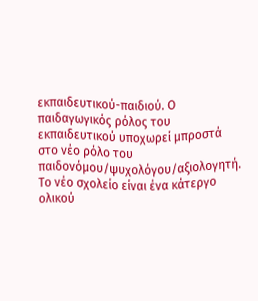εκπαιδευτικού-παιδιού. Ο παιδαγωγικός ρόλος του εκπαιδευτικού υποχωρεί μπροστά στο νέο ρόλο του παιδονόμου/ψυχολόγου/αξιολογητή. Το νέο σχολείο είναι ένα κάτεργο ολικού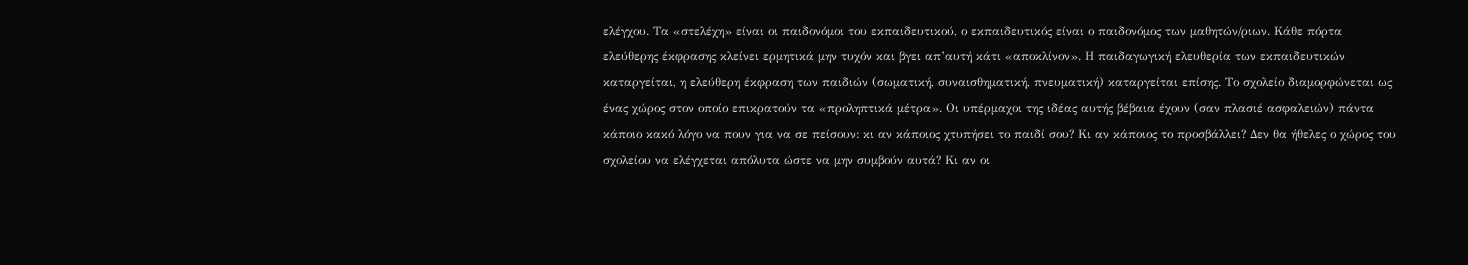ελέγχου. Τα «στελέχη» είναι οι παιδονόμοι του εκπαιδευτικού, ο εκπαιδευτικός είναι ο παιδονόμος των μαθητών/ριων. Κάθε πόρτα ελεύθερης έκφρασης κλείνει ερμητικά μην τυχόν και βγει απ’αυτή κάτι «αποκλίνον». Η παιδαγωγική ελευθερία των εκπαιδευτικών καταργείται, η ελεύθερη έκφραση των παιδιών (σωματική, συναισθηματική, πνευματική) καταργείται επίσης. Το σχολείο διαμορφώνεται ως ένας χώρος στον οποίο επικρατούν τα «προληπτικά μέτρα». Οι υπέρμαχοι της ιδέας αυτής βέβαια έχουν (σαν πλασιέ ασφαλειών) πάντα κάποιο κακό λόγο να πουν για να σε πείσουν: κι αν κάποιος χτυπήσει το παιδί σου? Κι αν κάποιος το προσβάλλει? Δεν θα ήθελες ο χώρος του σχολείου να ελέγχεται απόλυτα ώστε να μην συμβούν αυτά? Κι αν οι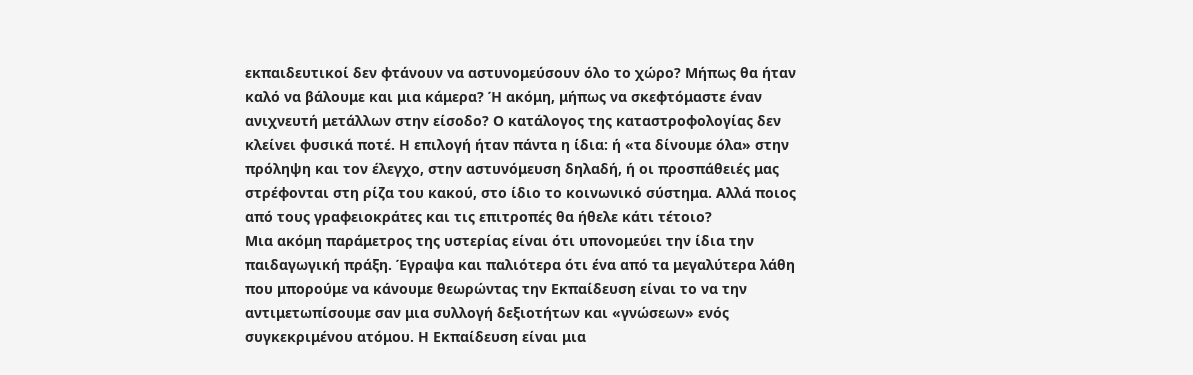εκπαιδευτικοί δεν φτάνουν να αστυνομεύσουν όλο το χώρο? Μήπως θα ήταν καλό να βάλουμε και μια κάμερα? Ή ακόμη, μήπως να σκεφτόμαστε έναν ανιχνευτή μετάλλων στην είσοδο? Ο κατάλογος της καταστροφολογίας δεν κλείνει φυσικά ποτέ. Η επιλογή ήταν πάντα η ίδια: ή «τα δίνουμε όλα» στην πρόληψη και τον έλεγχο, στην αστυνόμευση δηλαδή, ή οι προσπάθειές μας στρέφονται στη ρίζα του κακού, στο ίδιο το κοινωνικό σύστημα. Αλλά ποιος από τους γραφειοκράτες και τις επιτροπές θα ήθελε κάτι τέτοιο?
Μια ακόμη παράμετρος της υστερίας είναι ότι υπονομεύει την ίδια την παιδαγωγική πράξη. Έγραψα και παλιότερα ότι ένα από τα μεγαλύτερα λάθη που μπορούμε να κάνουμε θεωρώντας την Εκπαίδευση είναι το να την αντιμετωπίσουμε σαν μια συλλογή δεξιοτήτων και «γνώσεων» ενός συγκεκριμένου ατόμου. Η Εκπαίδευση είναι μια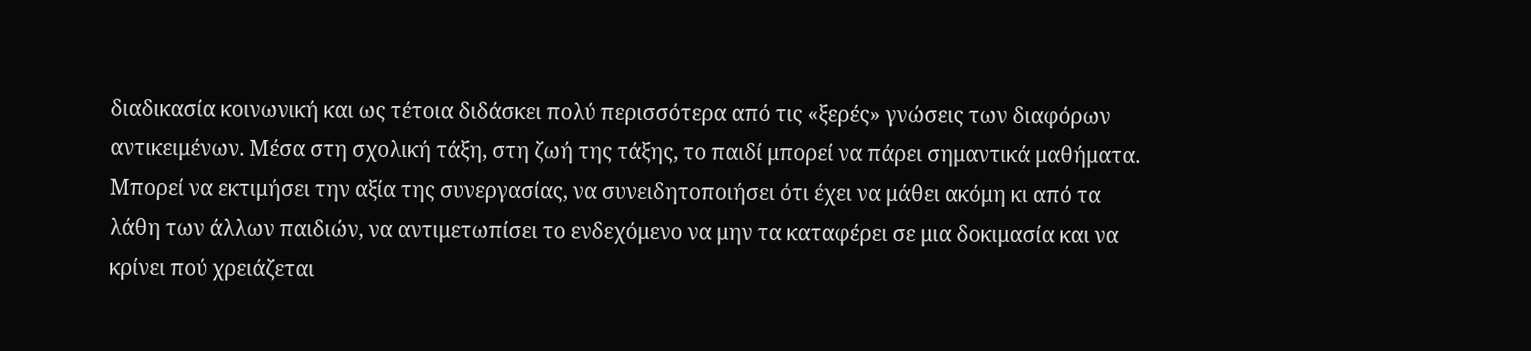διαδικασία κοινωνική και ως τέτοια διδάσκει πολύ περισσότερα από τις «ξερές» γνώσεις των διαφόρων αντικειμένων. Μέσα στη σχολική τάξη, στη ζωή της τάξης, το παιδί μπορεί να πάρει σημαντικά μαθήματα. Μπορεί να εκτιμήσει την αξία της συνεργασίας, να συνειδητοποιήσει ότι έχει να μάθει ακόμη κι από τα λάθη των άλλων παιδιών, να αντιμετωπίσει το ενδεχόμενο να μην τα καταφέρει σε μια δοκιμασία και να κρίνει πού χρειάζεται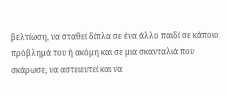βελτίωση, να σταθεί δίπλα σε ένα άλλο παιδί σε κάποιο πρόβλημά του ή ακόμη και σε μια σκανταλιά που σκάρωσε, να αστειευτεί και να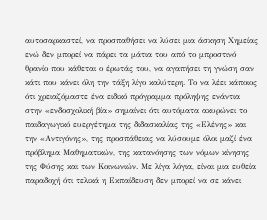αυτοσαρκαστεί, να προσπαθήσει να λύσει μια άσκηση Χημείας ενώ δεν μπορεί να πάρει τα μάτια του από το μπροστινό θρανίο που κάθεται ο έρωτάς του, να αγαπήσει τη γνώση σαν κάτι που κάνει όλη την τάξη λίγο καλύτερη. Το να λέει κάποιος ότι χρειαζόμαστε ένα ειδικό πρόγραμμα πρόληψης ενάντια στην «ενδοσχολική βία» σημαίνει ότι αυτόματα ακυρώνει το παιδαγωγικό ευεργέτημα της διδασκαλίας της «Ελένης» και την «Αντιγόνης», της προσπάθειας να λύσουμε όλοι μαζί ένα πρόβλημα Μαθηματικών, της κατανόησης των νόμων κίνησης της Φύσης και των Κοινωνιών. Με λίγα λόγια, είναι μια ευθεία παραδοχή ότι τελικά η Εκπαίδευση δεν μπορεί να σε κάνει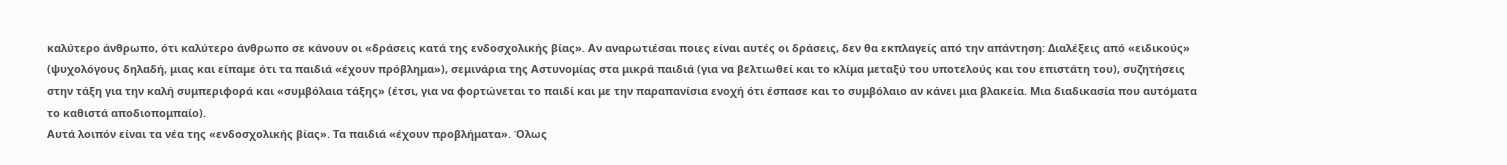καλύτερο άνθρωπο, ότι καλύτερο άνθρωπο σε κάνουν οι «δράσεις κατά της ενδοσχολικής βίας». Αν αναρωτιέσαι ποιες είναι αυτές οι δράσεις, δεν θα εκπλαγείς από την απάντηση: Διαλέξεις από «ειδικούς» (ψυχολόγους δηλαδή, μιας και είπαμε ότι τα παιδιά «έχουν πρόβλημα»), σεμινάρια της Αστυνομίας στα μικρά παιδιά (για να βελτιωθεί και το κλίμα μεταξύ του υποτελούς και του επιστάτη του), συζητήσεις στην τάξη για την καλή συμπεριφορά και «συμβόλαια τάξης» (έτσι, για να φορτώνεται το παιδί και με την παραπανίσια ενοχή ότι έσπασε και το συμβόλαιο αν κάνει μια βλακεία. Μια διαδικασία που αυτόματα το καθιστά αποδιοπομπαίο).
Αυτά λοιπόν είναι τα νέα της «ενδοσχολικής βίας». Τα παιδιά «έχουν προβλήματα». Όλως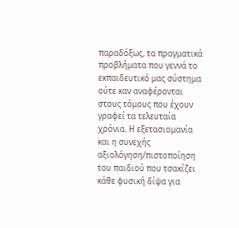παραδόξως, τα πραγματικά προβλήματα που γεννά το εκπαιδευτικό μας σύστημα ούτε καν αναφέρονται στους τόμους που έχουν γραφεί τα τελευταία χρόνια. Η εξετασιομανία και η συνεχής αξιολόγηση/πιστοποίηση του παιδιού που τσακίζει κάθε φυσική δίψα για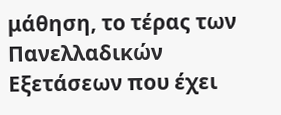μάθηση, το τέρας των Πανελλαδικών Εξετάσεων που έχει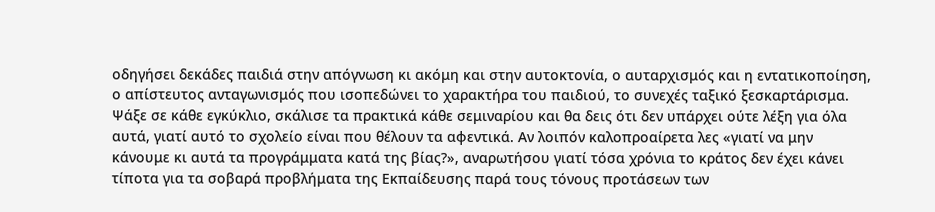οδηγήσει δεκάδες παιδιά στην απόγνωση κι ακόμη και στην αυτοκτονία, ο αυταρχισμός και η εντατικοποίηση, ο απίστευτος ανταγωνισμός που ισοπεδώνει το χαρακτήρα του παιδιού, το συνεχές ταξικό ξεσκαρτάρισμα. Ψάξε σε κάθε εγκύκλιο, σκάλισε τα πρακτικά κάθε σεμιναρίου και θα δεις ότι δεν υπάρχει ούτε λέξη για όλα αυτά, γιατί αυτό το σχολείο είναι που θέλουν τα αφεντικά. Αν λοιπόν καλοπροαίρετα λες «γιατί να μην κάνουμε κι αυτά τα προγράμματα κατά της βίας?», αναρωτήσου γιατί τόσα χρόνια το κράτος δεν έχει κάνει τίποτα για τα σοβαρά προβλήματα της Εκπαίδευσης παρά τους τόνους προτάσεων των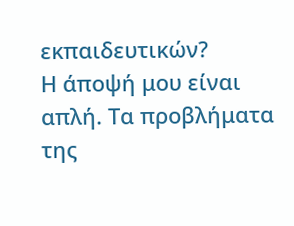εκπαιδευτικών?
Η άποψή μου είναι απλή. Τα προβλήματα της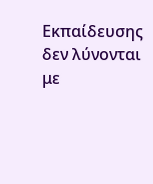Εκπαίδευσης δεν λύνονται με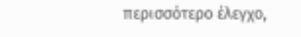περισσότερο έλεγχο,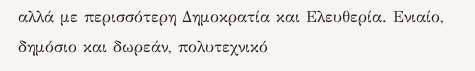αλλά με περισσότερη Δημοκρατία και Ελευθερία. Ενιαίο, δημόσιο και δωρεάν, πολυτεχνικό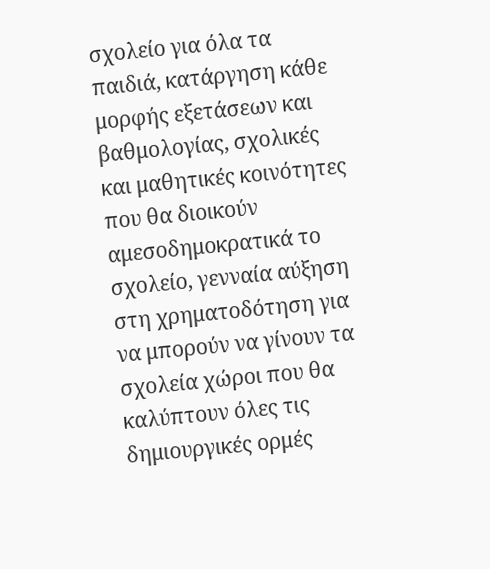σχολείο για όλα τα παιδιά, κατάργηση κάθε μορφής εξετάσεων και βαθμολογίας, σχολικές και μαθητικές κοινότητες που θα διοικούν αμεσοδημοκρατικά το σχολείο, γενναία αύξηση στη χρηματοδότηση για να μπορούν να γίνουν τα σχολεία χώροι που θα καλύπτουν όλες τις δημιουργικές ορμές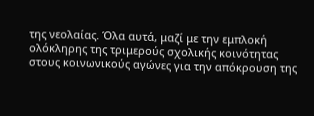της νεολαίας. Όλα αυτά, μαζί με την εμπλοκή ολόκληρης της τριμερούς σχολικής κοινότητας στους κοινωνικούς αγώνες για την απόκρουση της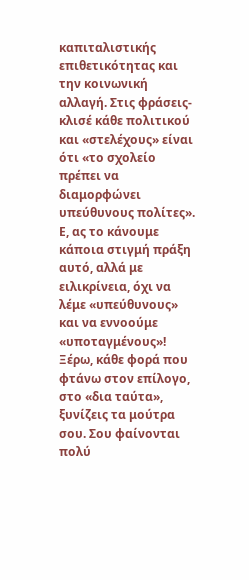καπιταλιστικής επιθετικότητας και την κοινωνική αλλαγή. Στις φράσεις-κλισέ κάθε πολιτικού και «στελέχους» είναι ότι «το σχολείο πρέπει να διαμορφώνει υπεύθυνους πολίτες». Ε, ας το κάνουμε κάποια στιγμή πράξη αυτό, αλλά με ειλικρίνεια, όχι να λέμε «υπεύθυνους» και να εννοούμε «υποταγμένους»!
Ξέρω, κάθε φορά που φτάνω στον επίλογο, στο «δια ταύτα», ξυνίζεις τα μούτρα σου. Σου φαίνονται πολύ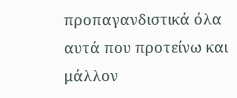προπαγανδιστικά όλα αυτά που προτείνω και μάλλον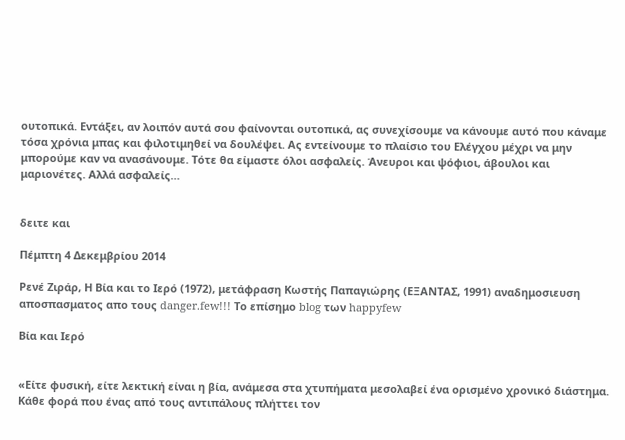ουτοπικά. Εντάξει, αν λοιπόν αυτά σου φαίνονται ουτοπικά, ας συνεχίσουμε να κάνουμε αυτό που κάναμε τόσα χρόνια μπας και φιλοτιμηθεί να δουλέψει. Ας εντείνουμε το πλαίσιο του Ελέγχου μέχρι να μην μπορούμε καν να ανασάνουμε. Τότε θα είμαστε όλοι ασφαλείς. Άνευροι και ψόφιοι, άβουλοι και μαριονέτες. Αλλά ασφαλείς…


δειτε και

Πέμπτη 4 Δεκεμβρίου 2014

Ρενέ Ζιράρ, Η Βία και το Ιερό (1972), μετάφραση Κωστής Παπαγιώρης (ΕΞΑΝΤΑΣ, 1991) αναδημοσιευση αποσπασματος απο τους danger.few!!! Το επίσημο blog των happyfew

Βία και Ιερό


«Είτε φυσική, είτε λεκτική είναι η βία, ανάμεσα στα χτυπήματα μεσολαβεί ένα ορισμένο χρονικό διάστημα. Κάθε φορά που ένας από τους αντιπάλους πλήττει τον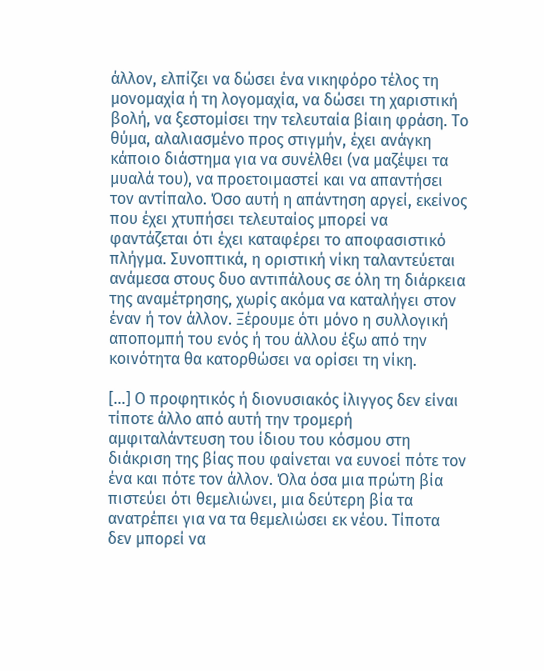άλλον, ελπίζει να δώσει ένα νικηφόρο τέλος τη μονομαχία ή τη λογομαχία, να δώσει τη χαριστική βολή, να ξεστομίσει την τελευταία βίαιη φράση. Το θύμα, αλαλιασμένο προς στιγμήν, έχει ανάγκη κάποιο διάστημα για να συνέλθει (να μαζέψει τα μυαλά του), να προετοιμαστεί και να απαντήσει τον αντίπαλο. Όσο αυτή η απάντηση αργεί, εκείνος που έχει χτυπήσει τελευταίος μπορεί να φαντάζεται ότι έχει καταφέρει το αποφασιστικό πλήγμα. Συνοπτικά, η οριστική νίκη ταλαντεύεται ανάμεσα στους δυο αντιπάλους σε όλη τη διάρκεια της αναμέτρησης, χωρίς ακόμα να καταλήγει στον έναν ή τον άλλον. Ξέρουμε ότι μόνο η συλλογική αποπομπή του ενός ή του άλλου έξω από την κοινότητα θα κατορθώσει να ορίσει τη νίκη.

[…] Ο προφητικός ή διονυσιακός ίλιγγος δεν είναι τίποτε άλλο από αυτή την τρομερή αμφιταλάντευση του ίδιου του κόσμου στη διάκριση της βίας που φαίνεται να ευνοεί πότε τον ένα και πότε τον άλλον. Όλα όσα μια πρώτη βία πιστεύει ότι θεμελιώνει, μια δεύτερη βία τα ανατρέπει για να τα θεμελιώσει εκ νέου. Τίποτα δεν μπορεί να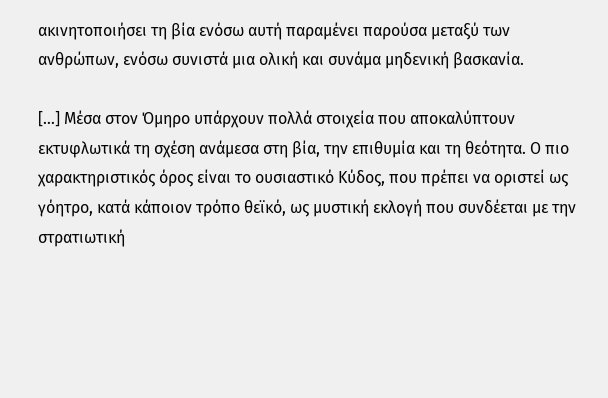ακινητοποιήσει τη βία ενόσω αυτή παραμένει παρούσα μεταξύ των ανθρώπων, ενόσω συνιστά μια ολική και συνάμα μηδενική βασκανία.

[…] Μέσα στον Όμηρο υπάρχουν πολλά στοιχεία που αποκαλύπτουν εκτυφλωτικά τη σχέση ανάμεσα στη βία, την επιθυμία και τη θεότητα. Ο πιο χαρακτηριστικός όρος είναι το ουσιαστικό Κύδος, που πρέπει να οριστεί ως γόητρο, κατά κάποιον τρόπο θεϊκό, ως μυστική εκλογή που συνδέεται με την στρατιωτική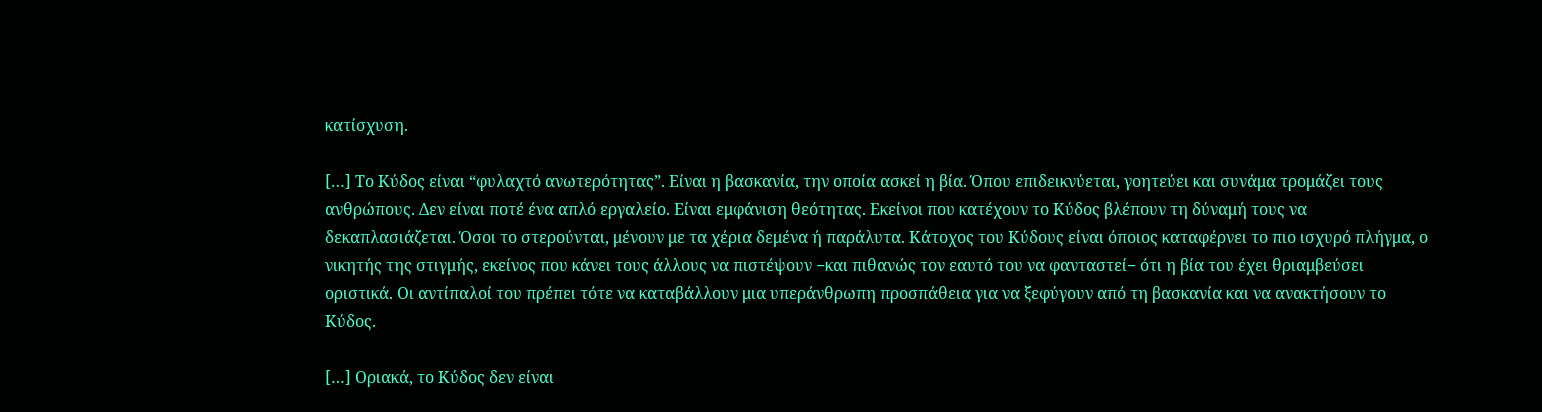κατίσχυση.

[…] Το Κύδος είναι “φυλαχτό ανωτερότητας”. Είναι η βασκανία, την οποία ασκεί η βία. Όπου επιδεικνύεται, γοητεύει και συνάμα τρομάζει τους ανθρώπους. Δεν είναι ποτέ ένα απλό εργαλείο. Είναι εμφάνιση θεότητας. Εκείνοι που κατέχουν το Κύδος βλέπουν τη δύναμή τους να δεκαπλασιάζεται. Όσοι το στερούνται, μένουν με τα χέρια δεμένα ή παράλυτα. Κάτοχος του Κύδους είναι όποιος καταφέρνει το πιο ισχυρό πλήγμα, ο νικητής της στιγμής, εκείνος που κάνει τους άλλους να πιστέψουν −και πιθανώς τον εαυτό του να φανταστεί− ότι η βία του έχει θριαμβεύσει οριστικά. Οι αντίπαλοί του πρέπει τότε να καταβάλλουν μια υπεράνθρωπη προσπάθεια για να ξεφύγουν από τη βασκανία και να ανακτήσουν το Κύδος.

[…] Οριακά, το Κύδος δεν είναι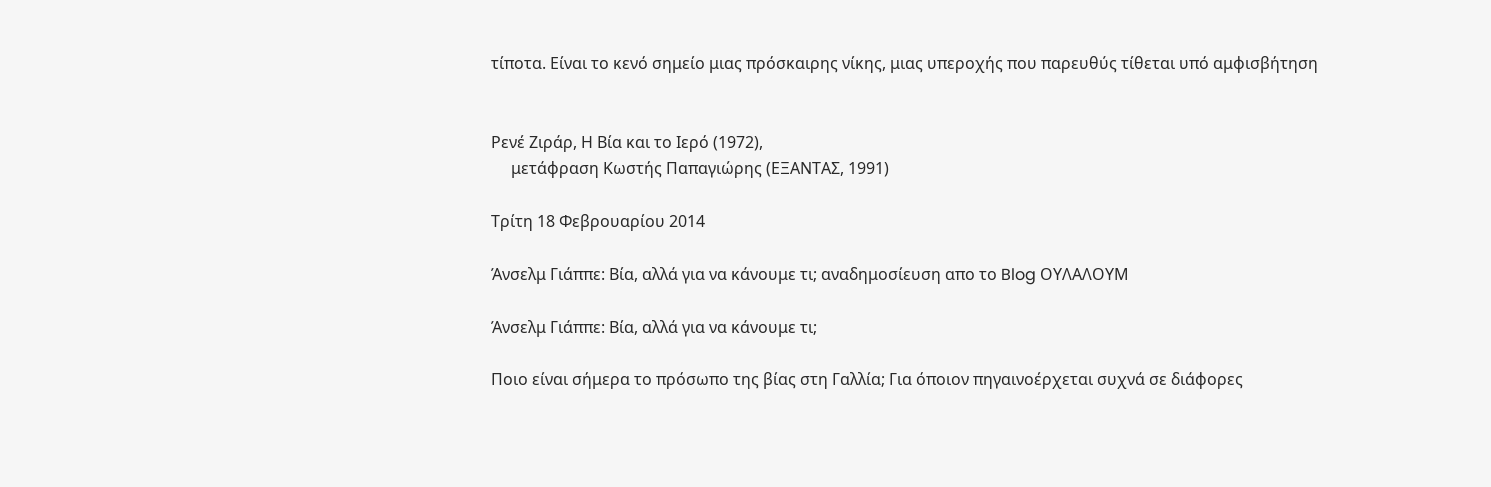τίποτα. Είναι το κενό σημείο μιας πρόσκαιρης νίκης, μιας υπεροχής που παρευθύς τίθεται υπό αμφισβήτηση


Ρενέ Ζιράρ, Η Βία και το Ιερό (1972),
     μετάφραση Κωστής Παπαγιώρης (ΕΞΑΝΤΑΣ, 1991)

Τρίτη 18 Φεβρουαρίου 2014

Άνσελμ Γιάππε: Βία, αλλά για να κάνουμε τι; αναδημοσίευση απο το Blog ΟΥΛΑΛΟΥΜ

Άνσελμ Γιάππε: Βία, αλλά για να κάνουμε τι;

Ποιο είναι σήμερα το πρόσωπο της βίας στη Γαλλία; Για όποιον πηγαινοέρχεται συχνά σε διάφορες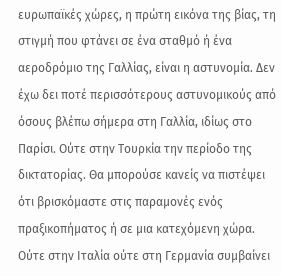ευρωπαϊκές χώρες, η πρώτη εικόνα της βίας, τη στιγμή που φτάνει σε ένα σταθμό ή ένα αεροδρόμιο της Γαλλίας, είναι η αστυνομία. Δεν έχω δει ποτέ περισσότερους αστυνομικούς από όσους βλέπω σήμερα στη Γαλλία, ιδίως στο Παρίσι. Ούτε στην Τουρκία την περίοδο της δικτατορίας. Θα μπορούσε κανείς να πιστέψει ότι βρισκόμαστε στις παραμονές ενός πραξικοπήματος ή σε μια κατεχόμενη χώρα. Ούτε στην Ιταλία ούτε στη Γερμανία συμβαίνει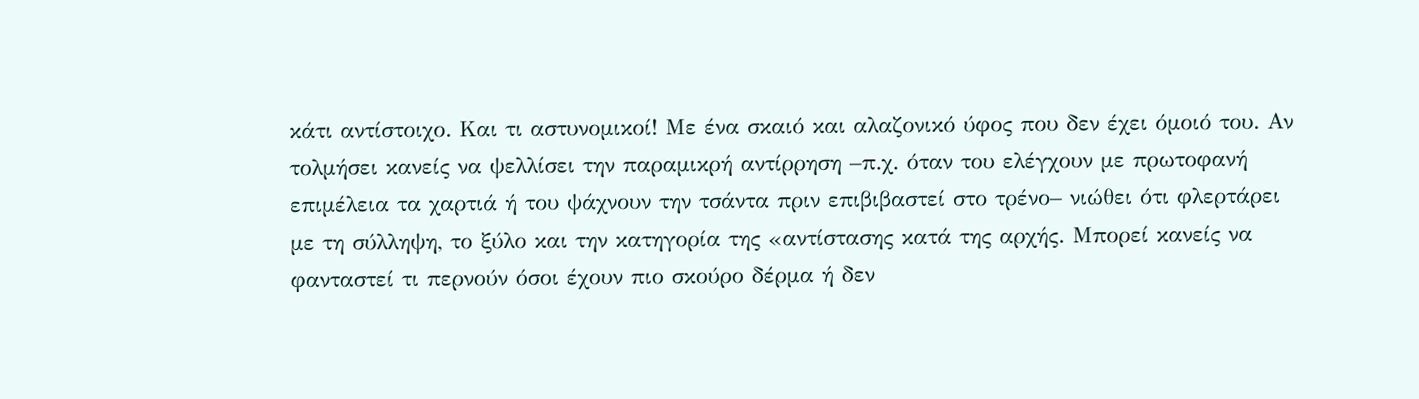κάτι αντίστοιχο. Και τι αστυνομικοί! Με ένα σκαιό και αλαζονικό ύφος που δεν έχει όμοιό του. Αν τολμήσει κανείς να ψελλίσει την παραμικρή αντίρρηση –π.χ. όταν του ελέγχουν με πρωτοφανή επιμέλεια τα χαρτιά ή του ψάχνουν την τσάντα πριν επιβιβαστεί στο τρένο– νιώθει ότι φλερτάρει με τη σύλληψη, το ξύλο και την κατηγορία της «αντίστασης κατά της αρχής. Μπορεί κανείς να φανταστεί τι περνούν όσοι έχουν πιο σκούρο δέρμα ή δεν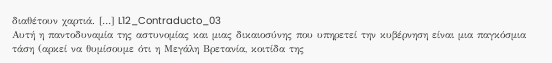διαθέτουν χαρτιά. […] L12_Contraducto_03
Αυτή η παντοδυναμία της αστυνομίας και μιας δικαιοσύνης που υπηρετεί την κυβέρνηση είναι μια παγκόσμια τάση (αρκεί να θυμίσουμε ότι η Μεγάλη Βρετανία, κοιτίδα της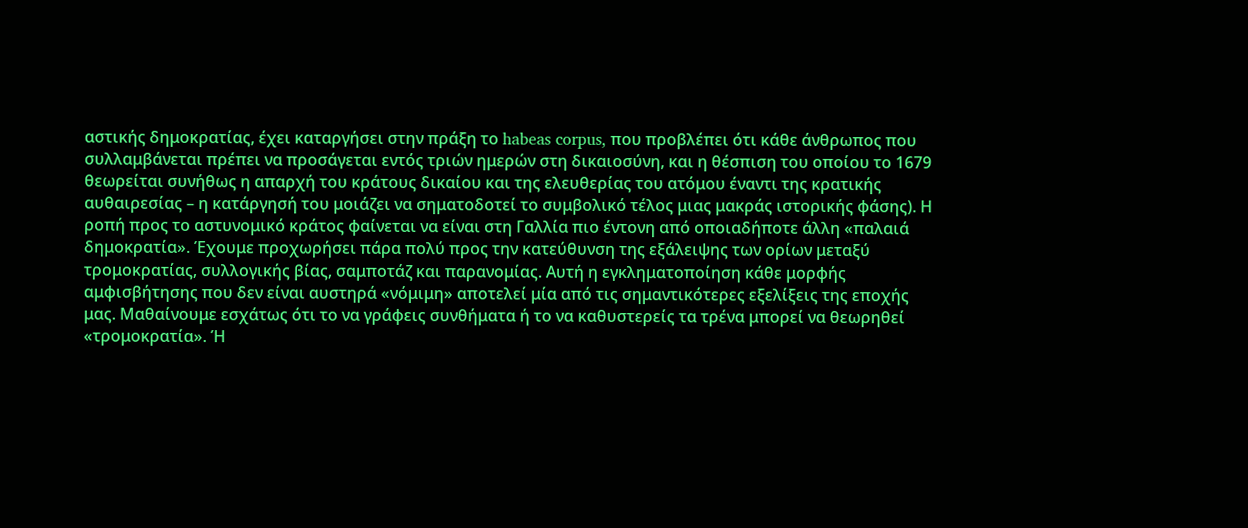αστικής δημοκρατίας, έχει καταργήσει στην πράξη το habeas corpus, που προβλέπει ότι κάθε άνθρωπος που συλλαμβάνεται πρέπει να προσάγεται εντός τριών ημερών στη δικαιοσύνη, και η θέσπιση του οποίου το 1679 θεωρείται συνήθως η απαρχή του κράτους δικαίου και της ελευθερίας του ατόμου έναντι της κρατικής αυθαιρεσίας – η κατάργησή του μοιάζει να σηματοδοτεί το συμβολικό τέλος μιας μακράς ιστορικής φάσης). Η ροπή προς το αστυνομικό κράτος φαίνεται να είναι στη Γαλλία πιο έντονη από οποιαδήποτε άλλη «παλαιά δημοκρατία». Έχουμε προχωρήσει πάρα πολύ προς την κατεύθυνση της εξάλειψης των ορίων μεταξύ τρομοκρατίας, συλλογικής βίας, σαμποτάζ και παρανομίας. Αυτή η εγκληματοποίηση κάθε μορφής αμφισβήτησης που δεν είναι αυστηρά «νόμιμη» αποτελεί μία από τις σημαντικότερες εξελίξεις της εποχής μας. Μαθαίνουμε εσχάτως ότι το να γράφεις συνθήματα ή το να καθυστερείς τα τρένα μπορεί να θεωρηθεί «τρομοκρατία». Ή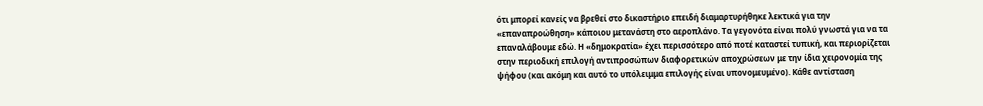ότι μπορεί κανείς να βρεθεί στο δικαστήριο επειδή διαμαρτυρήθηκε λεκτικά για την «επαναπροώθηση» κάποιου μετανάστη στο αεροπλάνο. Τα γεγονότα είναι πολύ γνωστά για να τα επαναλάβουμε εδώ. Η «δημοκρατία» έχει περισσότερο από ποτέ καταστεί τυπική, και περιορίζεται στην περιοδική επιλογή αντιπροσώπων διαφορετικών αποχρώσεων με την ίδια χειρονομία της ψήφου (και ακόμη και αυτό το υπόλειμμα επιλογής είναι υπονομευμένο). Κάθε αντίσταση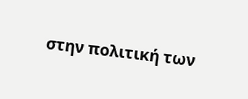στην πολιτική των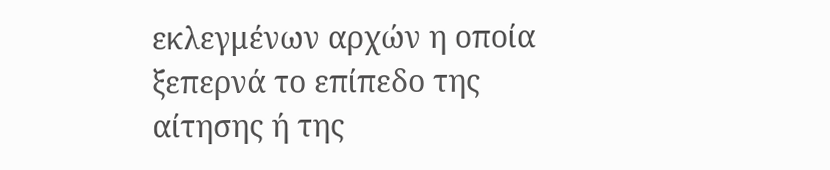εκλεγμένων αρχών η οποία ξεπερνά το επίπεδο της αίτησης ή της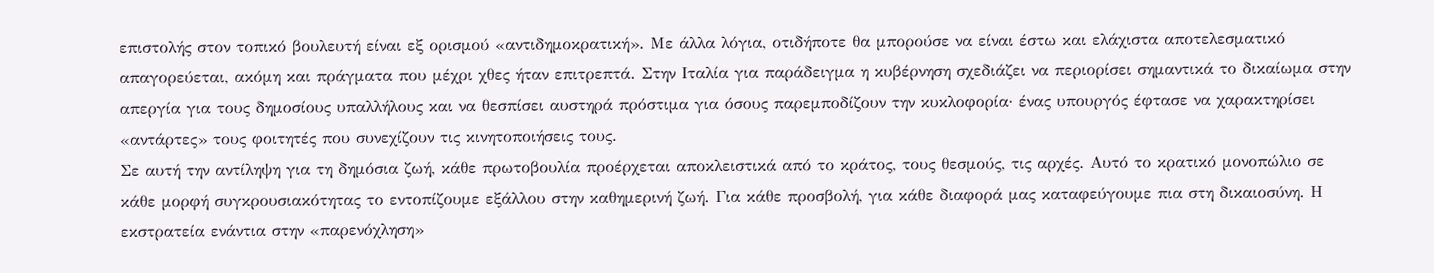επιστολής στον τοπικό βουλευτή είναι εξ ορισμού «αντιδημοκρατική». Με άλλα λόγια, οτιδήποτε θα μπορούσε να είναι έστω και ελάχιστα αποτελεσματικό απαγορεύεται, ακόμη και πράγματα που μέχρι χθες ήταν επιτρεπτά. Στην Ιταλία για παράδειγμα η κυβέρνηση σχεδιάζει να περιορίσει σημαντικά το δικαίωμα στην απεργία για τους δημοσίους υπαλλήλους και να θεσπίσει αυστηρά πρόστιμα για όσους παρεμποδίζουν την κυκλοφορία· ένας υπουργός έφτασε να χαρακτηρίσει «αντάρτες» τους φοιτητές που συνεχίζουν τις κινητοποιήσεις τους.
Σε αυτή την αντίληψη για τη δημόσια ζωή, κάθε πρωτοβουλία προέρχεται αποκλειστικά από το κράτος, τους θεσμούς, τις αρχές. Αυτό το κρατικό μονοπώλιο σε κάθε μορφή συγκρουσιακότητας το εντοπίζουμε εξάλλου στην καθημερινή ζωή. Για κάθε προσβολή, για κάθε διαφορά μας καταφεύγουμε πια στη δικαιοσύνη. Η εκστρατεία ενάντια στην «παρενόχληση»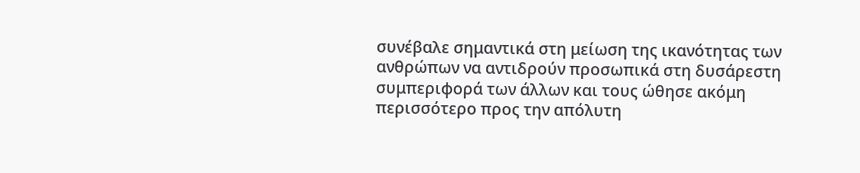συνέβαλε σημαντικά στη μείωση της ικανότητας των ανθρώπων να αντιδρούν προσωπικά στη δυσάρεστη συμπεριφορά των άλλων και τους ώθησε ακόμη περισσότερο προς την απόλυτη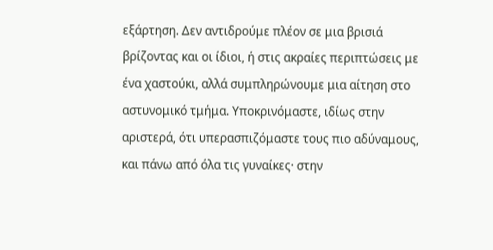εξάρτηση. Δεν αντιδρούμε πλέον σε μια βρισιά βρίζοντας και οι ίδιοι, ή στις ακραίες περιπτώσεις με ένα χαστούκι, αλλά συμπληρώνουμε μια αίτηση στο αστυνομικό τμήμα. Υποκρινόμαστε, ιδίως στην αριστερά, ότι υπερασπιζόμαστε τους πιο αδύναμους, και πάνω από όλα τις γυναίκες· στην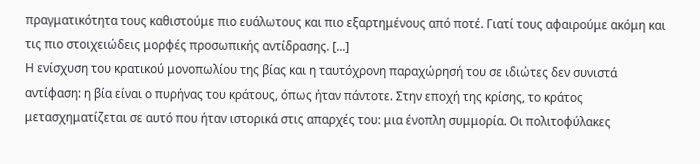πραγματικότητα τους καθιστούμε πιο ευάλωτους και πιο εξαρτημένους από ποτέ. Γιατί τους αφαιρούμε ακόμη και τις πιο στοιχειώδεις μορφές προσωπικής αντίδρασης. [...]
Η ενίσχυση του κρατικού μονοπωλίου της βίας και η ταυτόχρονη παραχώρησή του σε ιδιώτες δεν συνιστά αντίφαση: η βία είναι ο πυρήνας του κράτους, όπως ήταν πάντοτε. Στην εποχή της κρίσης, το κράτος μετασχηματίζεται σε αυτό που ήταν ιστορικά στις απαρχές του: μια ένοπλη συμμορία. Οι πολιτοφύλακες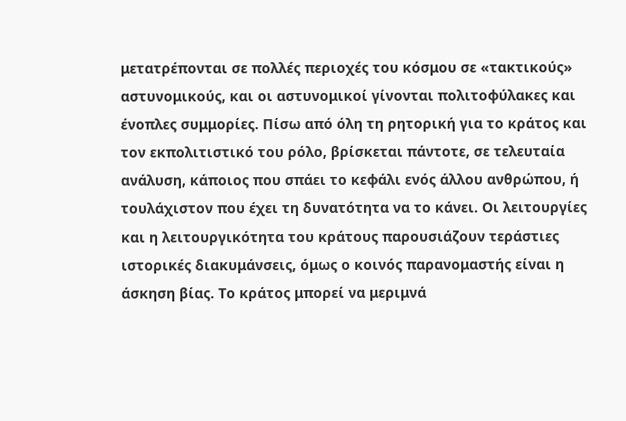μετατρέπονται σε πολλές περιοχές του κόσμου σε «τακτικούς» αστυνομικούς, και οι αστυνομικοί γίνονται πολιτοφύλακες και ένοπλες συμμορίες. Πίσω από όλη τη ρητορική για το κράτος και τον εκπολιτιστικό του ρόλο, βρίσκεται πάντοτε, σε τελευταία ανάλυση, κάποιος που σπάει το κεφάλι ενός άλλου ανθρώπου, ή τουλάχιστον που έχει τη δυνατότητα να το κάνει. Οι λειτουργίες και η λειτουργικότητα του κράτους παρουσιάζουν τεράστιες ιστορικές διακυμάνσεις, όμως ο κοινός παρανομαστής είναι η άσκηση βίας. Το κράτος μπορεί να μεριμνά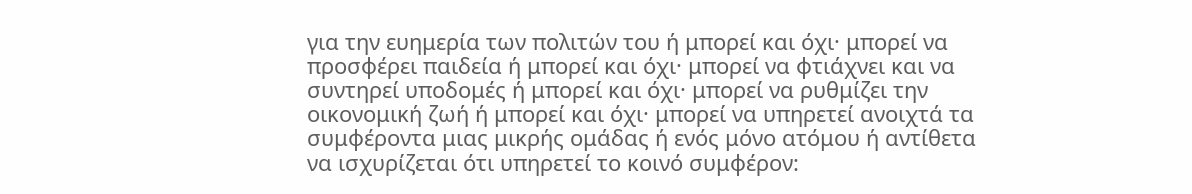για την ευημερία των πολιτών του ή μπορεί και όχι· μπορεί να προσφέρει παιδεία ή μπορεί και όχι· μπορεί να φτιάχνει και να συντηρεί υποδομές ή μπορεί και όχι· μπορεί να ρυθμίζει την οικονομική ζωή ή μπορεί και όχι· μπορεί να υπηρετεί ανοιχτά τα συμφέροντα μιας μικρής ομάδας ή ενός μόνο ατόμου ή αντίθετα να ισχυρίζεται ότι υπηρετεί το κοινό συμφέρον: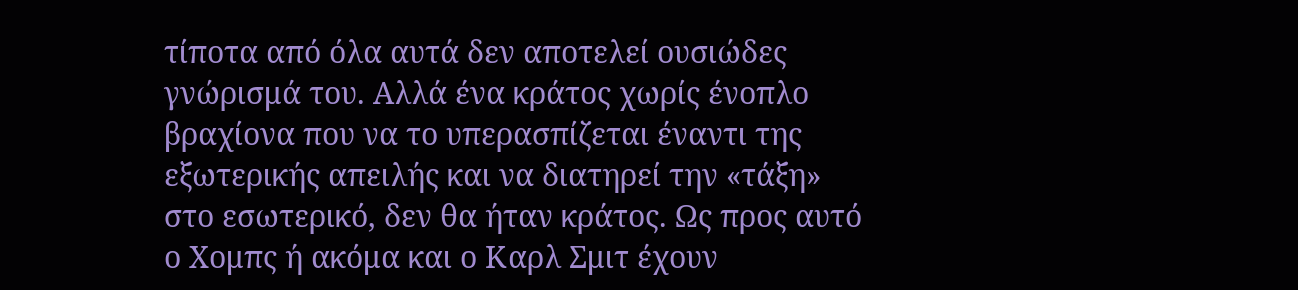τίποτα από όλα αυτά δεν αποτελεί ουσιώδες γνώρισμά του. Αλλά ένα κράτος χωρίς ένοπλο βραχίονα που να το υπερασπίζεται έναντι της εξωτερικής απειλής και να διατηρεί την «τάξη» στο εσωτερικό, δεν θα ήταν κράτος. Ως προς αυτό ο Χομπς ή ακόμα και ο Καρλ Σμιτ έχουν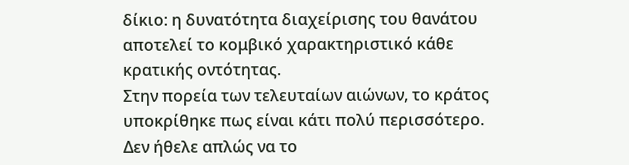δίκιο: η δυνατότητα διαχείρισης του θανάτου αποτελεί το κομβικό χαρακτηριστικό κάθε κρατικής οντότητας.
Στην πορεία των τελευταίων αιώνων, το κράτος υποκρίθηκε πως είναι κάτι πολύ περισσότερο. Δεν ήθελε απλώς να το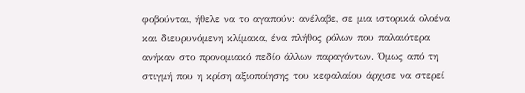φοβούνται, ήθελε να το αγαπούν: ανέλαβε, σε μια ιστορικά ολοένα και διευρυνόμενη κλίμακα, ένα πλήθος ρόλων που παλαιότερα ανήκαν στο προνομιακό πεδίο άλλων παραγόντων. Όμως από τη στιγμή που η κρίση αξιοποίησης του κεφαλαίου άρχισε να στερεί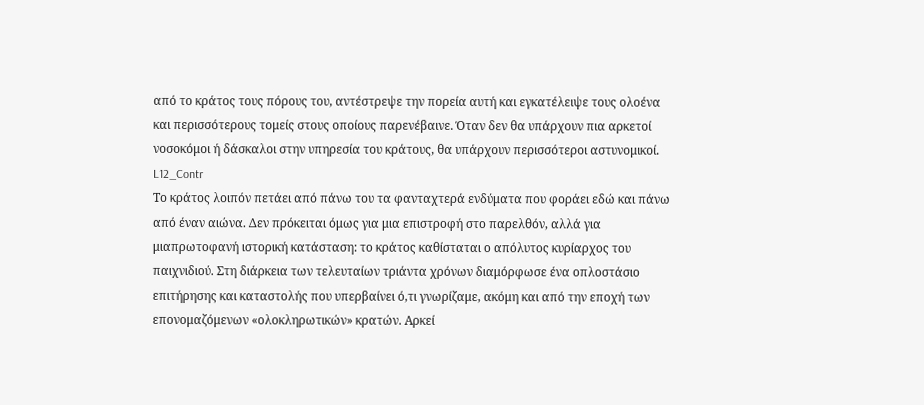από το κράτος τους πόρους του, αντέστρεψε την πορεία αυτή και εγκατέλειψε τους ολοένα και περισσότερους τομείς στους οποίους παρενέβαινε. Όταν δεν θα υπάρχουν πια αρκετοί νοσοκόμοι ή δάσκαλοι στην υπηρεσία του κράτους, θα υπάρχουν περισσότεροι αστυνομικοί.
L12_Contr
Το κράτος λοιπόν πετάει από πάνω του τα φανταχτερά ενδύματα που φοράει εδώ και πάνω από έναν αιώνα. Δεν πρόκειται όμως για μια επιστροφή στο παρελθόν, αλλά για μιαπρωτοφανή ιστορική κατάσταση: το κράτος καθίσταται ο απόλυτος κυρίαρχος του παιχνιδιού. Στη διάρκεια των τελευταίων τριάντα χρόνων διαμόρφωσε ένα οπλοστάσιο επιτήρησης και καταστολής που υπερβαίνει ό,τι γνωρίζαμε, ακόμη και από την εποχή των επονομαζόμενων «ολοκληρωτικών» κρατών. Αρκεί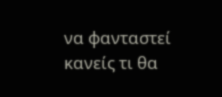να φανταστεί κανείς τι θα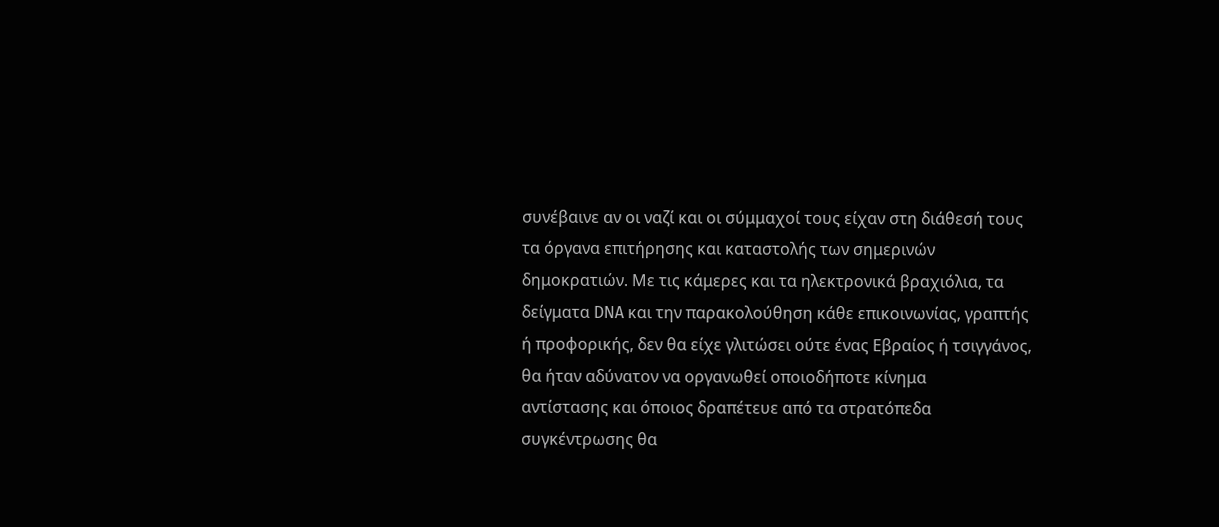συνέβαινε αν οι ναζί και οι σύμμαχοί τους είχαν στη διάθεσή τους τα όργανα επιτήρησης και καταστολής των σημερινών δημοκρατιών. Με τις κάμερες και τα ηλεκτρονικά βραχιόλια, τα δείγματα DNA και την παρακολούθηση κάθε επικοινωνίας, γραπτής ή προφορικής, δεν θα είχε γλιτώσει ούτε ένας Εβραίος ή τσιγγάνος, θα ήταν αδύνατον να οργανωθεί οποιοδήποτε κίνημα
αντίστασης και όποιος δραπέτευε από τα στρατόπεδα συγκέντρωσης θα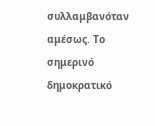συλλαμβανόταν αμέσως. Το σημερινό δημοκρατικό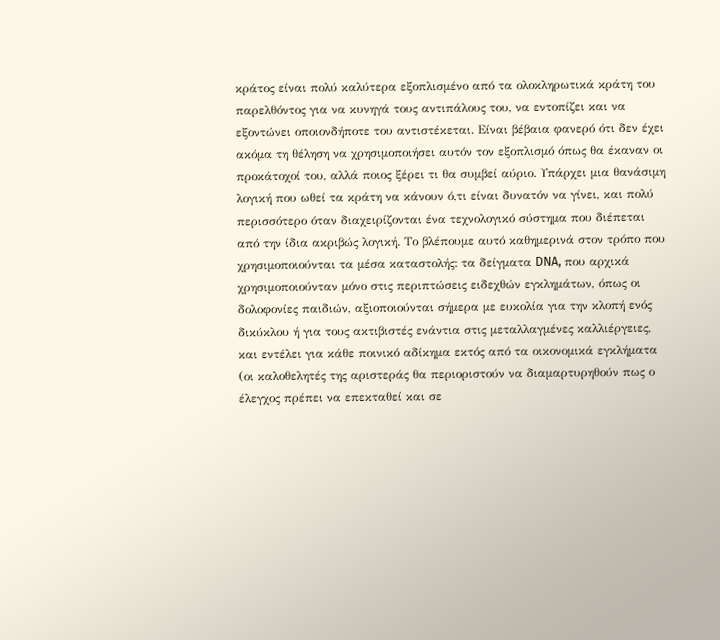κράτος είναι πολύ καλύτερα εξοπλισμένο από τα ολοκληρωτικά κράτη του παρελθόντος για να κυνηγά τους αντιπάλους του, να εντοπίζει και να εξοντώνει οποιονδήποτε του αντιστέκεται. Είναι βέβαια φανερό ότι δεν έχει ακόμα τη θέληση να χρησιμοποιήσει αυτόν τον εξοπλισμό όπως θα έκαναν οι προκάτοχοί του, αλλά ποιος ξέρει τι θα συμβεί αύριο. Υπάρχει μια θανάσιμη λογική που ωθεί τα κράτη να κάνουν ό,τι είναι δυνατόν να γίνει, και πολύ περισσότερο όταν διαχειρίζονται ένα τεχνολογικό σύστημα που διέπεται από την ίδια ακριβώς λογική. Το βλέπουμε αυτό καθημερινά στον τρόπο που χρησιμοποιούνται τα μέσα καταστολής: τα δείγματα DNA, που αρχικά χρησιμοποιούνταν μόνο στις περιπτώσεις ειδεχθών εγκλημάτων, όπως οι δολοφονίες παιδιών, αξιοποιούνται σήμερα με ευκολία για την κλοπή ενός δικύκλου ή για τους ακτιβιστές ενάντια στις μεταλλαγμένες καλλιέργειες, και εντέλει για κάθε ποινικό αδίκημα εκτός από τα οικονομικά εγκλήματα (οι καλοθελητές της αριστεράς θα περιοριστούν να διαμαρτυρηθούν πως ο έλεγχος πρέπει να επεκταθεί και σε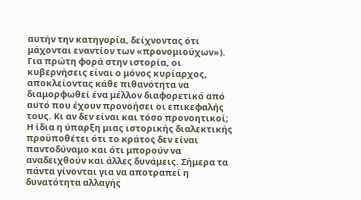αυτήν την κατηγορία, δείχνοντας ότι μάχονται εναντίον των «προνομιούχων»). Για πρώτη φορά στην ιστορία, οι κυβερνήσεις είναι ο μόνος κυρίαρχος, αποκλείοντας κάθε πιθανότητα να διαμορφωθεί ένα μέλλον διαφορετικό από αυτό που έχουν προνοήσει οι επικεφαλής τους. Κι αν δεν είναι και τόσο προνοητικοί;
Η ίδια η ύπαρξη μιας ιστορικής διαλεκτικής προϋποθέτει ότι το κράτος δεν είναι παντοδύναμο και ότι μπορούν να αναδειχθούν και άλλες δυνάμεις. Σήμερα τα πάντα γίνονται για να αποτραπεί η δυνατότητα αλλαγής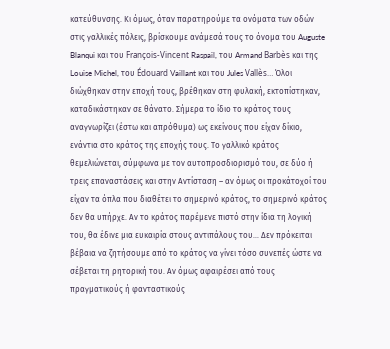κατεύθυνσης. Κι όμως, όταν παρατηρούμε τα ονόματα των οδών στις γαλλικές πόλεις, βρίσκουμε ανάμεσά τους το όνομα του Auguste Blanqui και του François-Vincent Raspail, του Armand Barbès και της Louise Michel, του Édouard Vaillant και του Jules Vallès… Όλοι διώχθηκαν στην εποχή τους, βρέθηκαν στη φυλακή, εκτοπίστηκαν, καταδικάστηκαν σε θάνατο. Σήμερα το ίδιο το κράτος τους αναγνωρίζει (έστω και απρόθυμα) ως εκείνους που είχαν δίκιο, ενάντια στο κράτος της εποχής τους. Το γαλλικό κράτος θεμελιώνεται, σύμφωνα με τον αυτοπροσδιορισμό του, σε δύο ή τρεις επαναστάσεις και στην Αντίσταση – αν όμως οι προκάτοχοί του είχαν τα όπλα που διαθέτει το σημερινό κράτος, το σημερινό κράτος δεν θα υπήρχε. Αν το κράτος παρέμενε πιστό στην ίδια τη λογική του, θα έδινε μια ευκαιρία στους αντιπάλους του… Δεν πρόκειται βέβαια να ζητήσουμε από το κράτος να γίνει τόσο συνεπές ώστε να σέβεται τη ρητορική του. Αν όμως αφαιρέσει από τους πραγματικούς ή φανταστικούς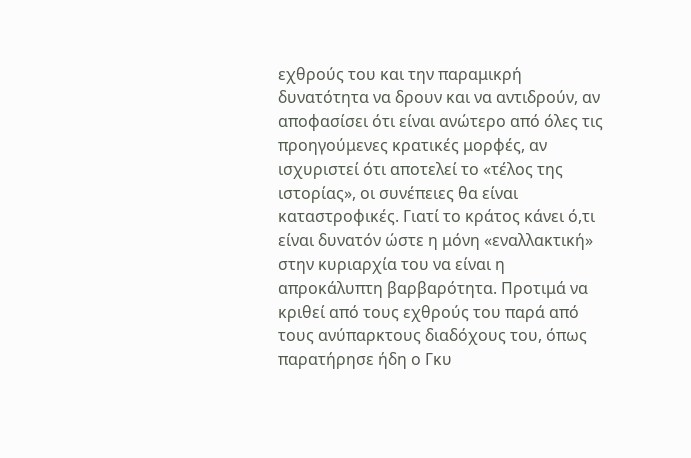εχθρούς του και την παραμικρή δυνατότητα να δρουν και να αντιδρούν, αν αποφασίσει ότι είναι ανώτερο από όλες τις προηγούμενες κρατικές μορφές, αν ισχυριστεί ότι αποτελεί το «τέλος της ιστορίας», οι συνέπειες θα είναι καταστροφικές. Γιατί το κράτος κάνει ό,τι είναι δυνατόν ώστε η μόνη «εναλλακτική» στην κυριαρχία του να είναι η απροκάλυπτη βαρβαρότητα. Προτιμά να κριθεί από τους εχθρούς του παρά από τους ανύπαρκτους διαδόχους του, όπως παρατήρησε ήδη ο Γκυ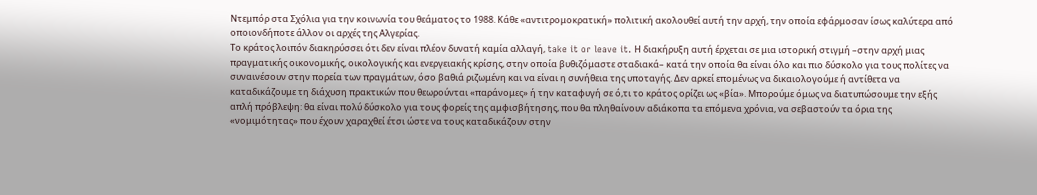Ντεμπόρ στα Σχόλια για την κοινωνία του θεάματος το 1988. Κάθε «αντιτρομοκρατική» πολιτική ακολουθεί αυτή την αρχή, την οποία εφάρμοσαν ίσως καλύτερα από οποιονδήποτε άλλον οι αρχές της Αλγερίας.
Το κράτος λοιπόν διακηρύσσει ότι δεν είναι πλέον δυνατή καμία αλλαγή, take it or leave it. Η διακήρυξη αυτή έρχεται σε μια ιστορική στιγμή –στην αρχή μιας πραγματικής οικονομικής, οικολογικής και ενεργειακής κρίσης, στην οποία βυθιζόμαστε σταδιακά– κατά την οποία θα είναι όλο και πιο δύσκολο για τους πολίτες να συναινέσουν στην πορεία των πραγμάτων, όσο βαθιά ριζωμένη και να είναι η συνήθεια της υποταγής. Δεν αρκεί επομένως να δικαιολογούμε ή αντίθετα να καταδικάζουμε τη διάχυση πρακτικών που θεωρούνται «παράνομες» ή την καταφυγή σε ό,τι το κράτος ορίζει ως «βία». Μπορούμε όμως να διατυπώσουμε την εξής απλή πρόβλεψη: θα είναι πολύ δύσκολο για τους φορείς της αμφισβήτησης, που θα πληθαίνουν αδιάκοπα τα επόμενα χρόνια, να σεβαστούν τα όρια της «νομιμότητας» που έχουν χαραχθεί έτσι ώστε να τους καταδικάζουν στην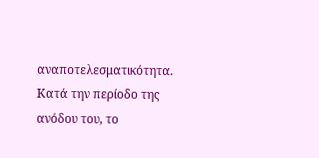αναποτελεσματικότητα. Κατά την περίοδο της ανόδου του, το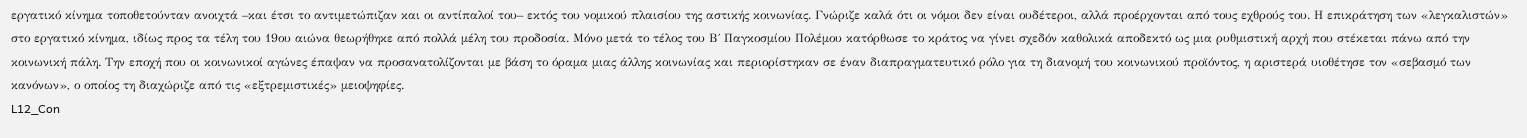εργατικό κίνημα τοποθετούνταν ανοιχτά –και έτσι το αντιμετώπιζαν και οι αντίπαλοί του– εκτός του νομικού πλαισίου της αστικής κοινωνίας. Γνώριζε καλά ότι οι νόμοι δεν είναι ουδέτεροι, αλλά προέρχονται από τους εχθρούς του. Η επικράτηση των «λεγκαλιστών» στο εργατικό κίνημα, ιδίως προς τα τέλη του 19ου αιώνα θεωρήθηκε από πολλά μέλη του προδοσία. Μόνο μετά το τέλος του Β΄ Παγκοσμίου Πολέμου κατόρθωσε το κράτος να γίνει σχεδόν καθολικά αποδεκτό ως μια ρυθμιστική αρχή που στέκεται πάνω από την κοινωνική πάλη. Την εποχή που οι κοινωνικοί αγώνες έπαψαν να προσανατολίζονται με βάση το όραμα μιας άλλης κοινωνίας και περιορίστηκαν σε έναν διαπραγματευτικό ρόλο για τη διανομή του κοινωνικού προϊόντος, η αριστερά υιοθέτησε τον «σεβασμό των κανόνων», ο οποίος τη διαχώριζε από τις «εξτρεμιστικές» μειοψηφίες.
L12_Con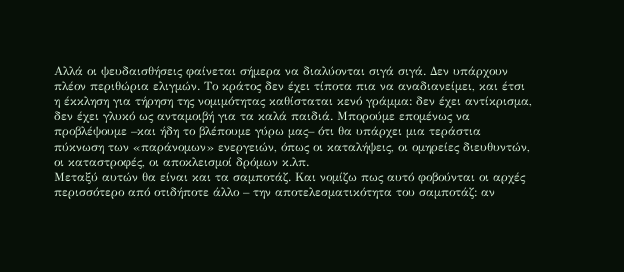Αλλά οι ψευδαισθήσεις φαίνεται σήμερα να διαλύονται σιγά σιγά. Δεν υπάρχουν πλέον περιθώρια ελιγμών. Το κράτος δεν έχει τίποτα πια να αναδιανείμει, και έτσι η έκκληση για τήρηση της νομιμότητας καθίσταται κενό γράμμα: δεν έχει αντίκρισμα, δεν έχει γλυκό ως ανταμοιβή για τα καλά παιδιά. Μπορούμε επομένως να προβλέψουμε –και ήδη το βλέπουμε γύρω μας– ότι θα υπάρχει μια τεράστια πύκνωση των «παράνομων» ενεργειών, όπως οι καταλήψεις, οι ομηρείες διευθυντών, οι καταστροφές, οι αποκλεισμοί δρόμων κ.λπ.
Μεταξύ αυτών θα είναι και τα σαμποτάζ. Και νομίζω πως αυτό φοβούνται οι αρχές περισσότερο από οτιδήποτε άλλο – την αποτελεσματικότητα του σαμποτάζ: αν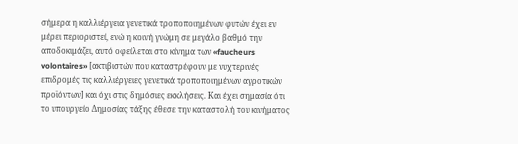σήμερα η καλλιέργεια γενετικά τροποποιημένων φυτών έχει εν μέρει περιοριστεί, ενώ η κοινή γνώμη σε μεγάλο βαθμό την αποδοκιμάζει, αυτό οφείλεται στο κίνημα των «faucheurs volontaires» [ακτιβιστών που καταστρέφουν με νυχτερινές επιδρομές τις καλλιέργειες γενετικά τροποποιημένων αγροτικών προϊόντων] και όχι στις δημόσιες εκκλήσεις. Και έχει σημασία ότι το υπουργείο Δημοσίας τάξης έθεσε την καταστολή του κινήματος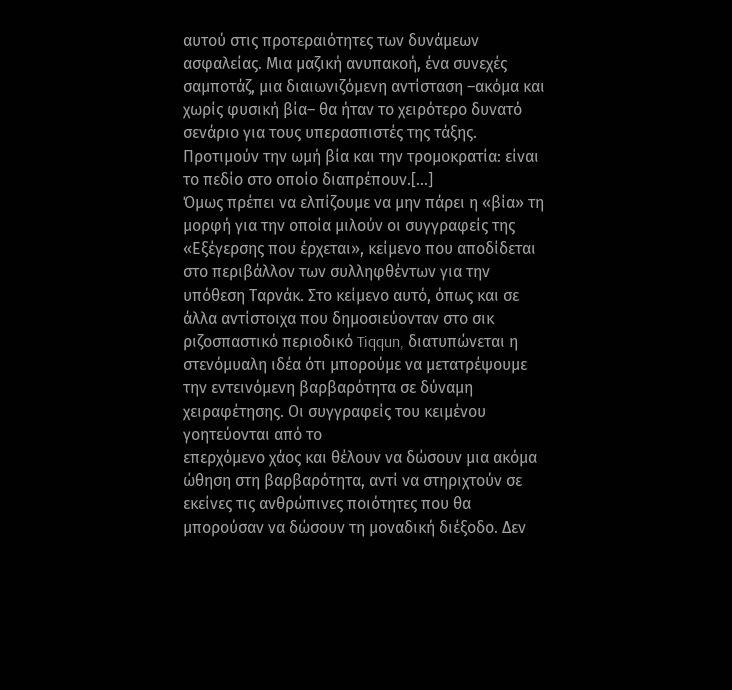αυτού στις προτεραιότητες των δυνάμεων ασφαλείας. Μια μαζική ανυπακοή, ένα συνεχές σαμποτάζ, μια διαιωνιζόμενη αντίσταση –ακόμα και χωρίς φυσική βία– θα ήταν το χειρότερο δυνατό σενάριο για τους υπερασπιστές της τάξης. Προτιμούν την ωμή βία και την τρομοκρατία: είναι το πεδίο στο οποίο διαπρέπουν.[...]
Όμως πρέπει να ελπίζουμε να μην πάρει η «βία» τη μορφή για την οποία μιλούν οι συγγραφείς της «Εξέγερσης που έρχεται», κείμενο που αποδίδεται στο περιβάλλον των συλληφθέντων για την υπόθεση Ταρνάκ. Στο κείμενο αυτό, όπως και σε άλλα αντίστοιχα που δημοσιεύονταν στο σικ ριζοσπαστικό περιοδικό Tiqqun, διατυπώνεται η στενόμυαλη ιδέα ότι μπορούμε να μετατρέψουμε την εντεινόμενη βαρβαρότητα σε δύναμη χειραφέτησης. Οι συγγραφείς του κειμένου γοητεύονται από το
επερχόμενο χάος και θέλουν να δώσουν μια ακόμα ώθηση στη βαρβαρότητα, αντί να στηριχτούν σε εκείνες τις ανθρώπινες ποιότητες που θα μπορούσαν να δώσουν τη μοναδική διέξοδο. Δεν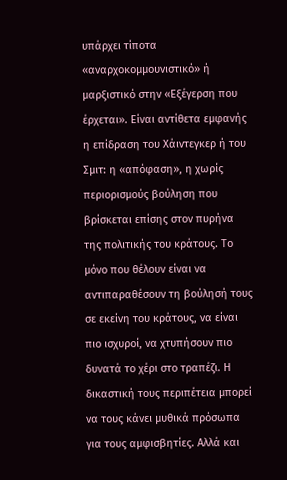υπάρχει τίποτα «αναρχοκομμουνιστικό» ή μαρξιστικό στην «Εξέγερση που έρχεται». Είναι αντίθετα εμφανής η επίδραση του Χάιντεγκερ ή του Σμιτ: η «απόφαση», η χωρίς περιορισμούς βούληση που βρίσκεται επίσης στον πυρήνα της πολιτικής του κράτους. Το μόνο που θέλουν είναι να αντιπαραθέσουν τη βούλησή τους σε εκείνη του κράτους, να είναι πιο ισχυροί, να χτυπήσουν πιο δυνατά το χέρι στο τραπέζι. Η δικαστική τους περιπέτεια μπορεί να τους κάνει μυθικά πρόσωπα για τους αμφισβητίες. Αλλά και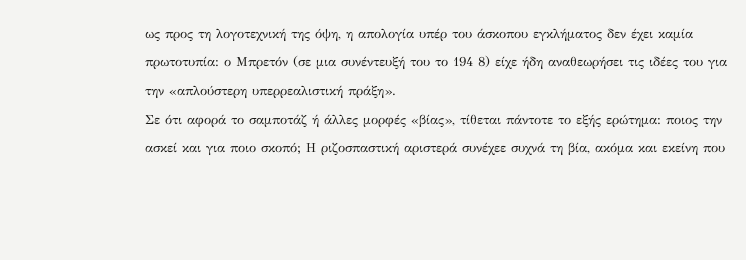ως προς τη λογοτεχνική της όψη, η απολογία υπέρ του άσκοπου εγκλήματος δεν έχει καμία πρωτοτυπία: ο Μπρετόν (σε μια συνέντευξή του το 194 8) είχε ήδη αναθεωρήσει τις ιδέες του για την «απλούστερη υπερρεαλιστική πράξη».
Σε ότι αφορά το σαμποτάζ ή άλλες μορφές «βίας», τίθεται πάντοτε το εξής ερώτημα: ποιος την ασκεί και για ποιο σκοπό; Η ριζοσπαστική αριστερά συνέχεε συχνά τη βία, ακόμα και εκείνη που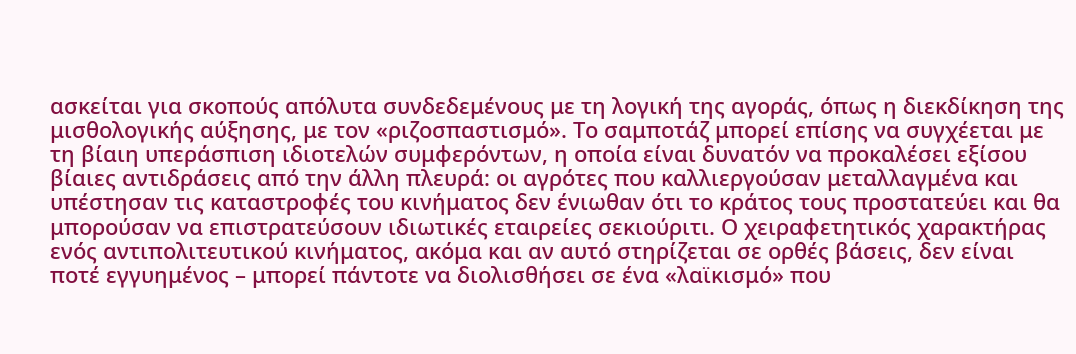ασκείται για σκοπούς απόλυτα συνδεδεμένους με τη λογική της αγοράς, όπως η διεκδίκηση της μισθολογικής αύξησης, με τον «ριζοσπαστισμό». Το σαμποτάζ μπορεί επίσης να συγχέεται με τη βίαιη υπεράσπιση ιδιοτελών συμφερόντων, η οποία είναι δυνατόν να προκαλέσει εξίσου βίαιες αντιδράσεις από την άλλη πλευρά: οι αγρότες που καλλιεργούσαν μεταλλαγμένα και υπέστησαν τις καταστροφές του κινήματος δεν ένιωθαν ότι το κράτος τους προστατεύει και θα μπορούσαν να επιστρατεύσουν ιδιωτικές εταιρείες σεκιούριτι. Ο χειραφετητικός χαρακτήρας ενός αντιπολιτευτικού κινήματος, ακόμα και αν αυτό στηρίζεται σε ορθές βάσεις, δεν είναι ποτέ εγγυημένος – μπορεί πάντοτε να διολισθήσει σε ένα «λαϊκισμό» που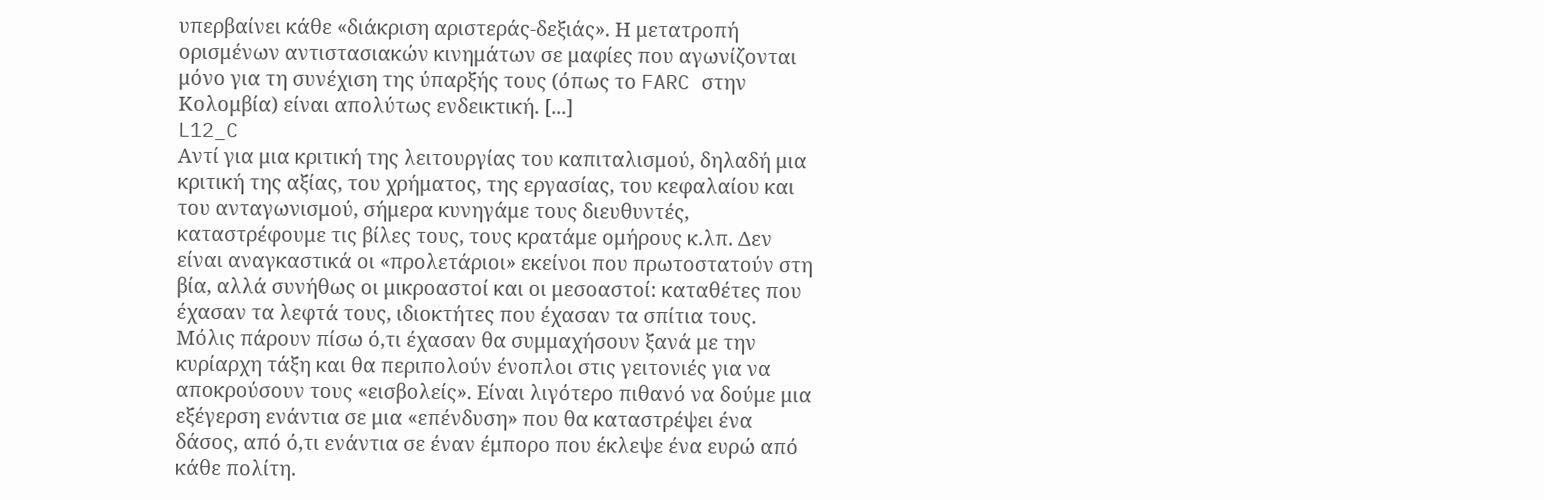υπερβαίνει κάθε «διάκριση αριστεράς-δεξιάς». Η μετατροπή ορισμένων αντιστασιακών κινημάτων σε μαφίες που αγωνίζονται μόνο για τη συνέχιση της ύπαρξής τους (όπως το FARC στην Κολομβία) είναι απολύτως ενδεικτική. [...]
L12_C
Αντί για μια κριτική της λειτουργίας του καπιταλισμού, δηλαδή μια κριτική της αξίας, του χρήματος, της εργασίας, του κεφαλαίου και του ανταγωνισμού, σήμερα κυνηγάμε τους διευθυντές, καταστρέφουμε τις βίλες τους, τους κρατάμε ομήρους κ.λπ. Δεν είναι αναγκαστικά οι «προλετάριοι» εκείνοι που πρωτοστατούν στη βία, αλλά συνήθως οι μικροαστοί και οι μεσοαστοί: καταθέτες που έχασαν τα λεφτά τους, ιδιοκτήτες που έχασαν τα σπίτια τους. Μόλις πάρουν πίσω ό,τι έχασαν θα συμμαχήσουν ξανά με την κυρίαρχη τάξη και θα περιπολούν ένοπλοι στις γειτονιές για να αποκρούσουν τους «εισβολείς». Είναι λιγότερο πιθανό να δούμε μια εξέγερση ενάντια σε μια «επένδυση» που θα καταστρέψει ένα δάσος, από ό,τι ενάντια σε έναν έμπορο που έκλεψε ένα ευρώ από κάθε πολίτη.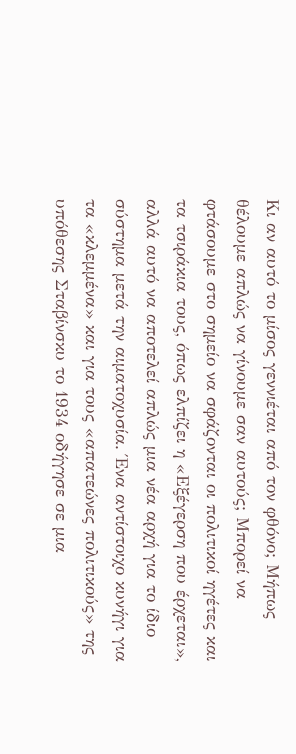Κι αν αυτό το μίσος γεννιέται από τον φθόνο; Μήπως θέλουμε απλώς να γίνουμε σαν αυτούς; Μπορεί να φτάσουμε στο σημείο να σφάζονται οι πολιτικοί ηγέτες και τα τσιράκια τους, όπως ελπίζει η «Εξέγερση που έρχεται», αλλά αυτό να αποτελεί απλώς μια νέα αρχή για το ίδιο σύστημα μετά την αιματοχυσία. Ένα αντίστοιχο κυνήγι για τα «κλεμμένα» και για τους «απατεώνες πολιτικούς» της υπόθεσης Σταβίνσκυ το 1934 οδήγησε σε μια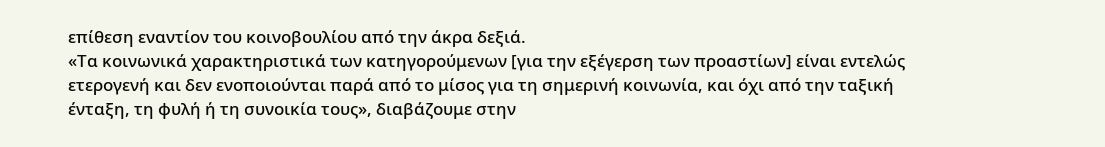επίθεση εναντίον του κοινοβουλίου από την άκρα δεξιά.
«Τα κοινωνικά χαρακτηριστικά των κατηγορούμενων [για την εξέγερση των προαστίων] είναι εντελώς ετερογενή και δεν ενοποιούνται παρά από το μίσος για τη σημερινή κοινωνία, και όχι από την ταξική ένταξη, τη φυλή ή τη συνοικία τους», διαβάζουμε στην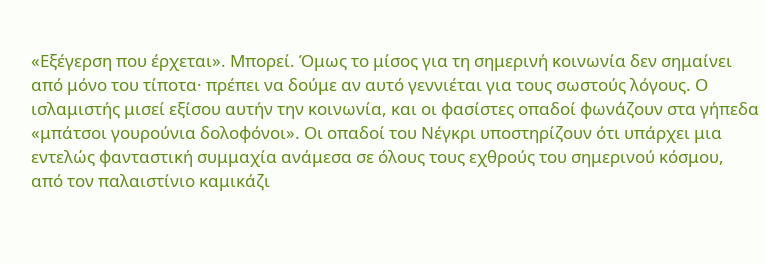«Εξέγερση που έρχεται». Μπορεί. Όμως το μίσος για τη σημερινή κοινωνία δεν σημαίνει από μόνο του τίποτα· πρέπει να δούμε αν αυτό γεννιέται για τους σωστούς λόγους. Ο ισλαμιστής μισεί εξίσου αυτήν την κοινωνία, και οι φασίστες οπαδοί φωνάζουν στα γήπεδα «μπάτσοι γουρούνια δολοφόνοι». Οι οπαδοί του Νέγκρι υποστηρίζουν ότι υπάρχει μια εντελώς φανταστική συμμαχία ανάμεσα σε όλους τους εχθρούς του σημερινού κόσμου, από τον παλαιστίνιο καμικάζι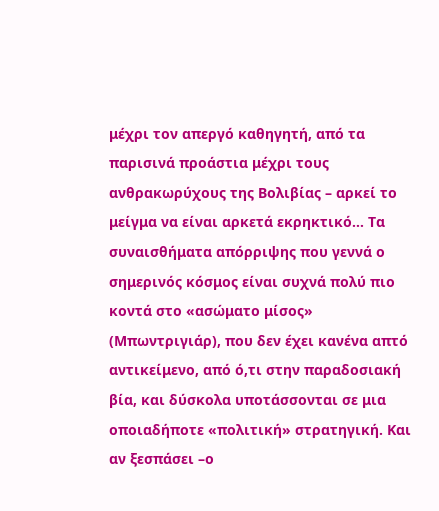μέχρι τον απεργό καθηγητή, από τα παρισινά προάστια μέχρι τους ανθρακωρύχους της Βολιβίας – αρκεί το μείγμα να είναι αρκετά εκρηκτικό… Τα συναισθήματα απόρριψης που γεννά ο σημερινός κόσμος είναι συχνά πολύ πιο κοντά στο «ασώματο μίσος» (Μπωντριγιάρ), που δεν έχει κανένα απτό αντικείμενο, από ό,τι στην παραδοσιακή βία, και δύσκολα υποτάσσονται σε μια οποιαδήποτε «πολιτική» στρατηγική. Και αν ξεσπάσει –ο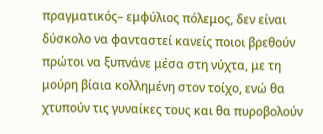πραγματικός– εμφύλιος πόλεμος, δεν είναι δύσκολο να φανταστεί κανείς ποιοι βρεθούν πρώτοι να ξυπνάνε μέσα στη νύχτα, με τη μούρη βίαια κολλημένη στον τοίχο, ενώ θα χτυπούν τις γυναίκες τους και θα πυροβολούν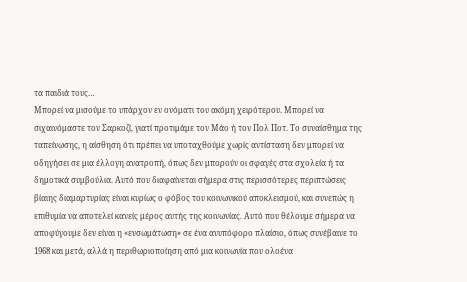τα παιδιά τους…
Μπορεί να μισούμε το υπάρχον εν ονόματι του ακόμη χειρότερου. Μπορεί να σιχαινόμαστε τον Σαρκοζί, γιατί προτιμάμε τον Μάο ή τον Πολ Ποτ. Το συναίσθημα της ταπείνωσης, η αίσθηση ότι πρέπει να υποταχθούμε χωρίς αντίσταση δεν μπορεί να οδηγήσει σε μια έλλογη ανατροπή, όπως δεν μπορούν οι σφαγές στα σχολεία ή τα δημοτικά συμβούλια. Αυτό που διαφαίνεται σήμερα στις περισσότερες περιπτώσεις βίαιης διαμαρτυρίας είναι κυρίως ο φόβος του κοινωνικού αποκλεισμού, και συνεπώς η επιθυμία να αποτελεί κανείς μέρος αυτής της κοινωνίας. Αυτό που θέλουμε σήμερα να αποφύγουμε δεν είναι η «ενσωμάτωση» σε ένα ανυπόφορο πλαίσιο, όπως συνέβαινε το 1968 και μετά, αλλά η περιθωριοποίηση από μια κοινωνία που ολοένα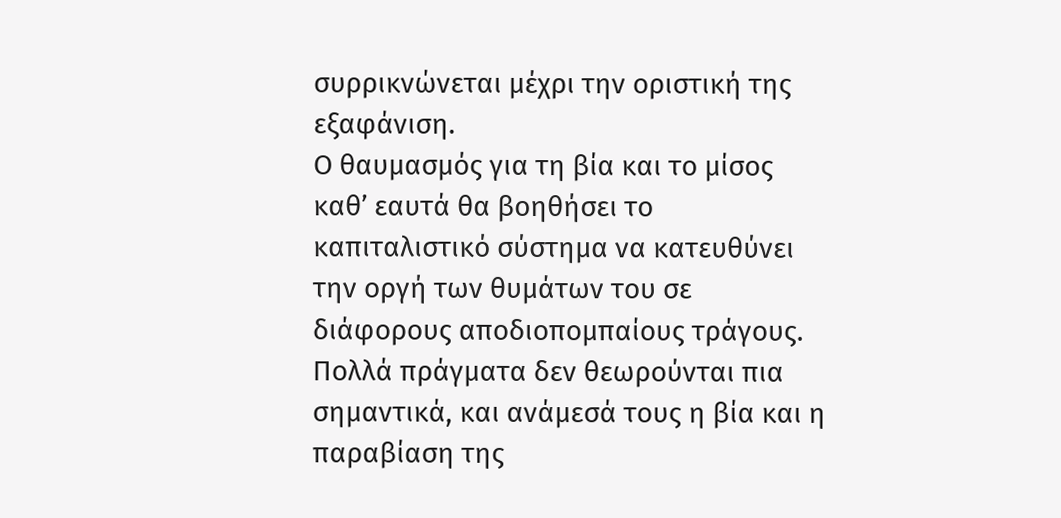συρρικνώνεται μέχρι την οριστική της εξαφάνιση.
Ο θαυμασμός για τη βία και το μίσος καθ’ εαυτά θα βοηθήσει το καπιταλιστικό σύστημα να κατευθύνει την οργή των θυμάτων του σε διάφορους αποδιοπομπαίους τράγους. Πολλά πράγματα δεν θεωρούνται πια σημαντικά, και ανάμεσά τους η βία και η παραβίαση της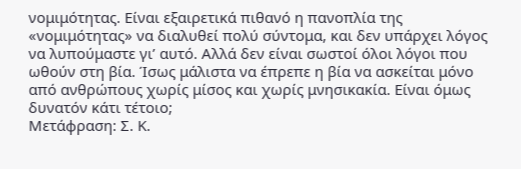νομιμότητας. Είναι εξαιρετικά πιθανό η πανοπλία της «νομιμότητας» να διαλυθεί πολύ σύντομα, και δεν υπάρχει λόγος να λυπούμαστε γι’ αυτό. Αλλά δεν είναι σωστοί όλοι λόγοι που ωθούν στη βία. Ίσως μάλιστα να έπρεπε η βία να ασκείται μόνο από ανθρώπους χωρίς μίσος και χωρίς μνησικακία. Είναι όμως δυνατόν κάτι τέτοιο;
Μετάφραση: Σ. Κ.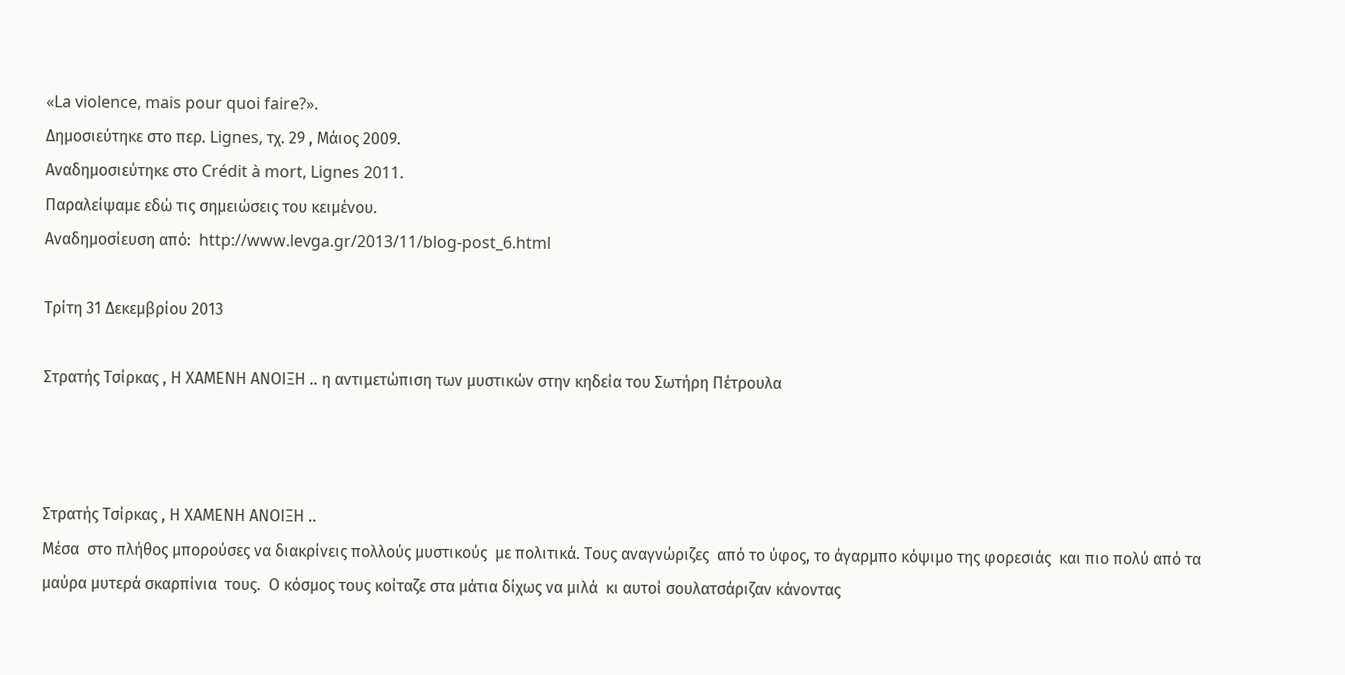«La violence, mais pour quoi faire?».
Δημοσιεύτηκε στο περ. Lignes, τχ. 29 , Μάιος 2009.
Αναδημοσιεύτηκε στο Crédit à mort, Lignes 2011.
Παραλείψαμε εδώ τις σημειώσεις του κειμένου.
Αναδημοσίευση από:  http://www.levga.gr/2013/11/blog-post_6.html

Τρίτη 31 Δεκεμβρίου 2013

Στρατής Τσίρκας , Η ΧΑΜΕΝΗ ΑΝΟΙΞΗ .. η αντιμετώπιση των μυστικών στην κηδεία του Σωτήρη Πέτρουλα



Στρατής Τσίρκας , Η ΧΑΜΕΝΗ ΑΝΟΙΞΗ ..
Μέσα  στο πλήθος μπορούσες να διακρίνεις πολλούς μυστικούς  με πολιτικά. Τους αναγνώριζες  από το ύφος, το άγαρμπο κόψιμο της φορεσιάς  και πιο πολύ από τα μαύρα μυτερά σκαρπίνια  τους.  Ο κόσμος τους κοίταζε στα μάτια δίχως να μιλά  κι αυτοί σουλατσάριζαν κάνοντας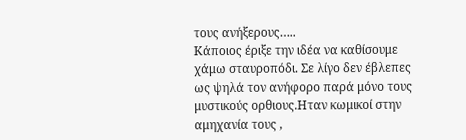τους ανήξερους…..
Κάποιος έριξε την ιδέα να καθίσουμε χάμω σταυροπόδι. Σε λίγο δεν έβλεπες  ως ψηλά τον ανήφορο παρά μόνο τους μυστικούς ορθιους.Ηταν κωμικοί στην αμηχανία τους ,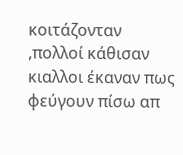κοιτάζονταν ,πολλοί κάθισαν  κιαλλοι έκαναν πως  φεύγουν πίσω απ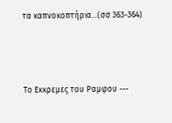τα καπνοκοπτήρια...(σσ 363-364)



Το Εκκρεμες του Ραμφου ---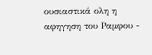ουσιαστικά ολη η αφηγηση του Ραμφου -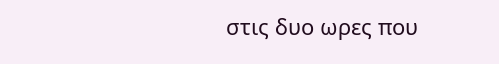στις δυο ωρες που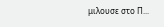μιλουσε στο Π...